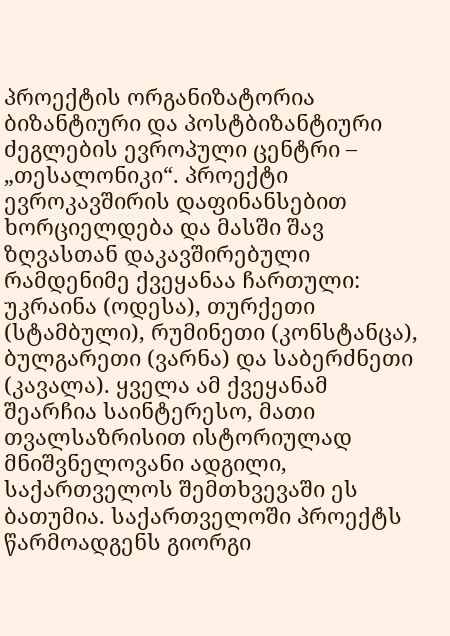პროექტის ორგანიზატორია ბიზანტიური და პოსტბიზანტიური ძეგლების ევროპული ცენტრი – „თესალონიკი“. პროექტი ევროკავშირის დაფინანსებით ხორციელდება და მასში შავ ზღვასთან დაკავშირებული რამდენიმე ქვეყანაა ჩართული: უკრაინა (ოდესა), თურქეთი (სტამბული), რუმინეთი (კონსტანცა), ბულგარეთი (ვარნა) და საბერძნეთი (კავალა). ყველა ამ ქვეყანამ შეარჩია საინტერესო, მათი თვალსაზრისით ისტორიულად მნიშვნელოვანი ადგილი, საქართველოს შემთხვევაში ეს ბათუმია. საქართველოში პროექტს წარმოადგენს გიორგი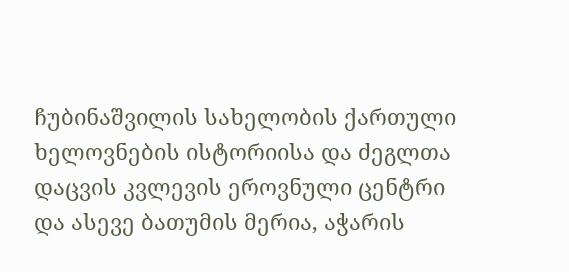ჩუბინაშვილის სახელობის ქართული ხელოვნების ისტორიისა და ძეგლთა დაცვის კვლევის ეროვნული ცენტრი და ასევე ბათუმის მერია, აჭარის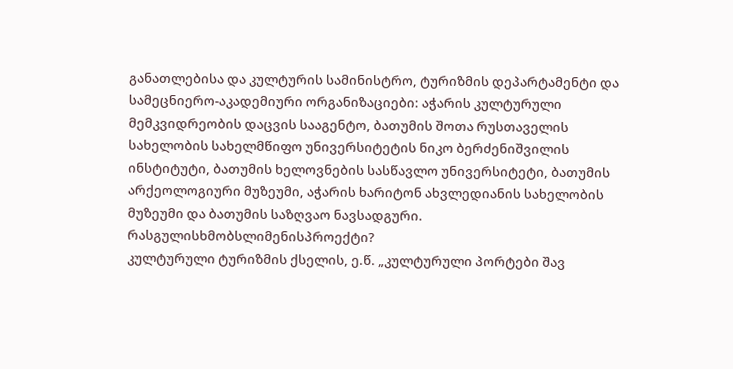განათლებისა და კულტურის სამინისტრო, ტურიზმის დეპარტამენტი და სამეცნიერო-აკადემიური ორგანიზაციები: აჭარის კულტურული მემკვიდრეობის დაცვის სააგენტო, ბათუმის შოთა რუსთაველის სახელობის სახელმწიფო უნივერსიტეტის ნიკო ბერძენიშვილის ინსტიტუტი, ბათუმის ხელოვნების სასწავლო უნივერსიტეტი, ბათუმის არქეოლოგიური მუზეუმი, აჭარის ხარიტონ ახვლედიანის სახელობის მუზეუმი და ბათუმის საზღვაო ნავსადგური.
რასგულისხმობსლიმენისპროექტი?
კულტურული ტურიზმის ქსელის, ე.წ. „კულტურული პორტები შავ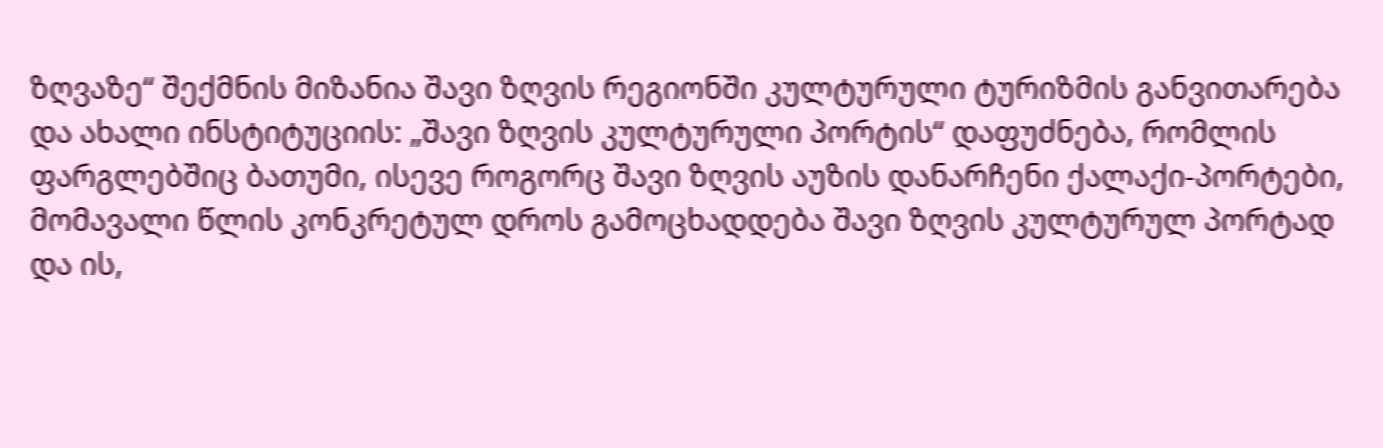ზღვაზე“ შექმნის მიზანია შავი ზღვის რეგიონში კულტურული ტურიზმის განვითარება და ახალი ინსტიტუციის: „შავი ზღვის კულტურული პორტის“ დაფუძნება, რომლის ფარგლებშიც ბათუმი, ისევე როგორც შავი ზღვის აუზის დანარჩენი ქალაქი-პორტები, მომავალი წლის კონკრეტულ დროს გამოცხადდება შავი ზღვის კულტურულ პორტად და ის,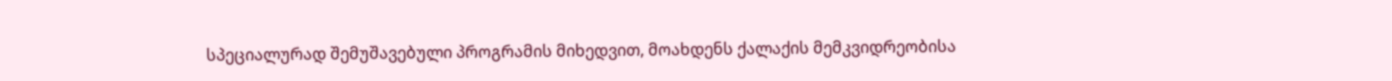სპეციალურად შემუშავებული პროგრამის მიხედვით, მოახდენს ქალაქის მემკვიდრეობისა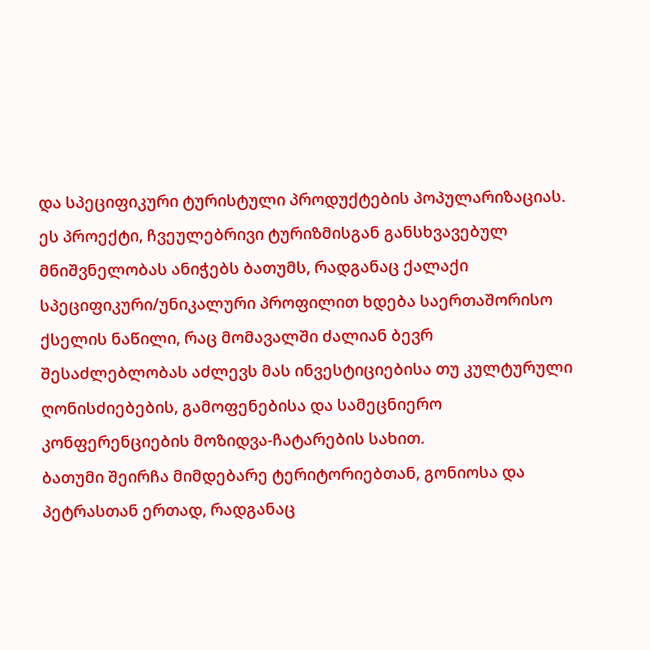და სპეციფიკური ტურისტული პროდუქტების პოპულარიზაციას.
ეს პროექტი, ჩვეულებრივი ტურიზმისგან განსხვავებულ მნიშვნელობას ანიჭებს ბათუმს, რადგანაც ქალაქი სპეციფიკური/უნიკალური პროფილით ხდება საერთაშორისო ქსელის ნაწილი, რაც მომავალში ძალიან ბევრ შესაძლებლობას აძლევს მას ინვესტიციებისა თუ კულტურული ღონისძიებების, გამოფენებისა და სამეცნიერო კონფერენციების მოზიდვა-ჩატარების სახით.
ბათუმი შეირჩა მიმდებარე ტერიტორიებთან, გონიოსა და პეტრასთან ერთად, რადგანაც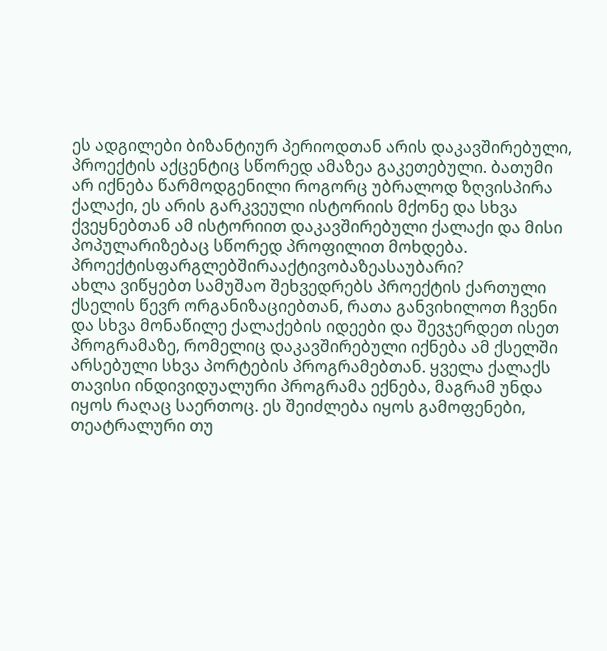ეს ადგილები ბიზანტიურ პერიოდთან არის დაკავშირებული, პროექტის აქცენტიც სწორედ ამაზეა გაკეთებული. ბათუმი არ იქნება წარმოდგენილი როგორც უბრალოდ ზღვისპირა ქალაქი, ეს არის გარკვეული ისტორიის მქონე და სხვა ქვეყნებთან ამ ისტორიით დაკავშირებული ქალაქი და მისი პოპულარიზებაც სწორედ პროფილით მოხდება.
პროექტისფარგლებშირააქტივობაზეასაუბარი?
ახლა ვიწყებთ სამუშაო შეხვედრებს პროექტის ქართული ქსელის წევრ ორგანიზაციებთან, რათა განვიხილოთ ჩვენი და სხვა მონაწილე ქალაქების იდეები და შევჯერდეთ ისეთ პროგრამაზე, რომელიც დაკავშირებული იქნება ამ ქსელში არსებული სხვა პორტების პროგრამებთან. ყველა ქალაქს თავისი ინდივიდუალური პროგრამა ექნება, მაგრამ უნდა იყოს რაღაც საერთოც. ეს შეიძლება იყოს გამოფენები, თეატრალური თუ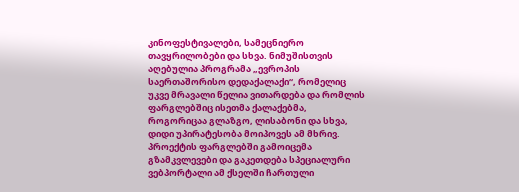კინოფესტივალები, სამეცნიერო თავყრილობები და სხვა. ნიმუშისთვის აღებულია პროგრამა „ევროპის საერთაშორისო დედაქალაქი“, რომელიც უკვე მრავალი წელია ვითარდება და რომლის ფარგლებშიც ისეთმა ქალაქებმა, როგორიცაა გლაზგო, ლისაბონი და სხვა, დიდი უპირატესობა მოიპოვეს ამ მხრივ. პროექტის ფარგლებში გამოიცემა გზამკვლევები და გაკეთდება სპეციალური ვებპორტალი ამ ქსელში ჩართული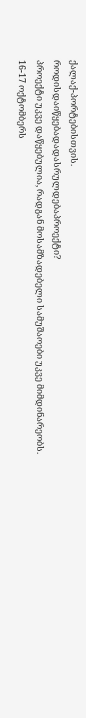ქალაქ-პორტებისთვის.
როდისდაიწყებადადასრულდებაპროექტი?
პროექტი უკვე დაწყებულია, რადგან მოსამზადებელი სამუშაოები უკვე მიმდინარეობს. 16-17 ოქტომბერს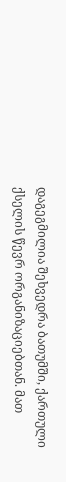დაგეგმილია შეხვედრა ბათუმში, ქართული ქსელის წევრ ორგანიზაციებთან. მათ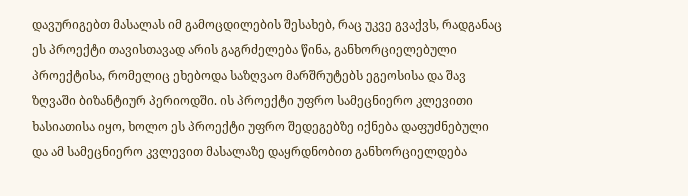დავურიგებთ მასალას იმ გამოცდილების შესახებ, რაც უკვე გვაქვს, რადგანაც ეს პროექტი თავისთავად არის გაგრძელება წინა, განხორციელებული პროექტისა, რომელიც ეხებოდა საზღვაო მარშრუტებს ეგეოსისა და შავ ზღვაში ბიზანტიურ პერიოდში. ის პროექტი უფრო სამეცნიერო კლევითი ხასიათისა იყო, ხოლო ეს პროექტი უფრო შედეგებზე იქნება დაფუძნებული და ამ სამეცნიერო კვლევით მასალაზე დაყრდნობით განხორციელდება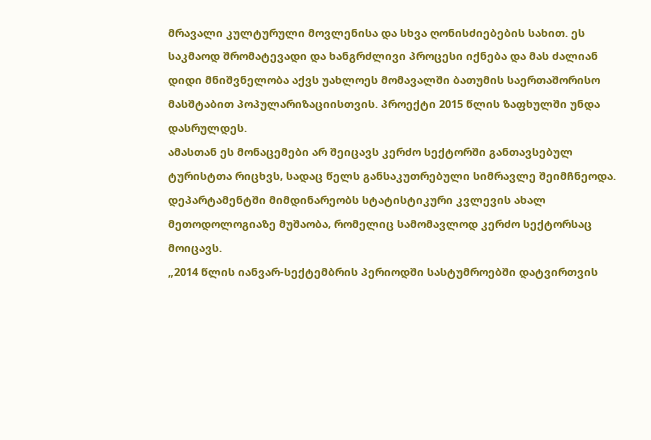მრავალი კულტურული მოვლენისა და სხვა ღონისძიებების სახით. ეს საკმაოდ შრომატევადი და ხანგრძლივი პროცესი იქნება და მას ძალიან დიდი მნიშვნელობა აქვს უახლოეს მომავალში ბათუმის საერთაშორისო მასშტაბით პოპულარიზაციისთვის. პროექტი 2015 წლის ზაფხულში უნდა დასრულდეს.
ამასთან ეს მონაცემები არ შეიცავს კერძო სექტორში განთავსებულ ტურისტთა რიცხვს, სადაც წელს განსაკუთრებული სიმრავლე შეიმჩნეოდა. დეპარტამენტში მიმდინარეობს სტატისტიკური კვლევის ახალ მეთოდოლოგიაზე მუშაობა, რომელიც სამომავლოდ კერძო სექტორსაც მოიცავს.
„2014 წლის იანვარ-სექტემბრის პერიოდში სასტუმროებში დატვირთვის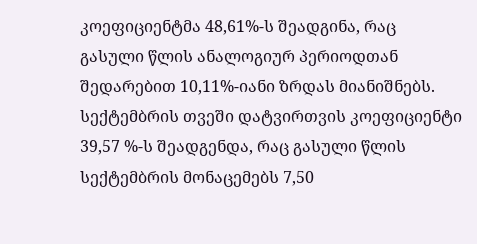კოეფიციენტმა 48,61%-ს შეადგინა, რაც გასული წლის ანალოგიურ პერიოდთან შედარებით 10,11%-იანი ზრდას მიანიშნებს.
სექტემბრის თვეში დატვირთვის კოეფიციენტი 39,57 %-ს შეადგენდა, რაც გასული წლის სექტემბრის მონაცემებს 7,50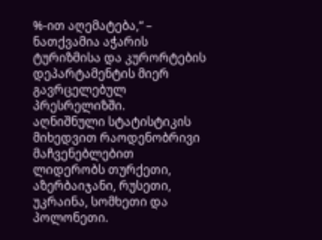%-ით აღემატება,“ – ნათქვამია აჭარის ტურიზმისა და კურორტების დეპარტამენტის მიერ გავრცელებულ პრესრელიზში.
აღნიშნული სტატისტიკის მიხედვით რაოდენობრივი მაჩვენებლებით ლიდერობს თურქეთი, აზერბაიჯანი, რუსეთი, უკრაინა, სომხეთი და პოლონეთი.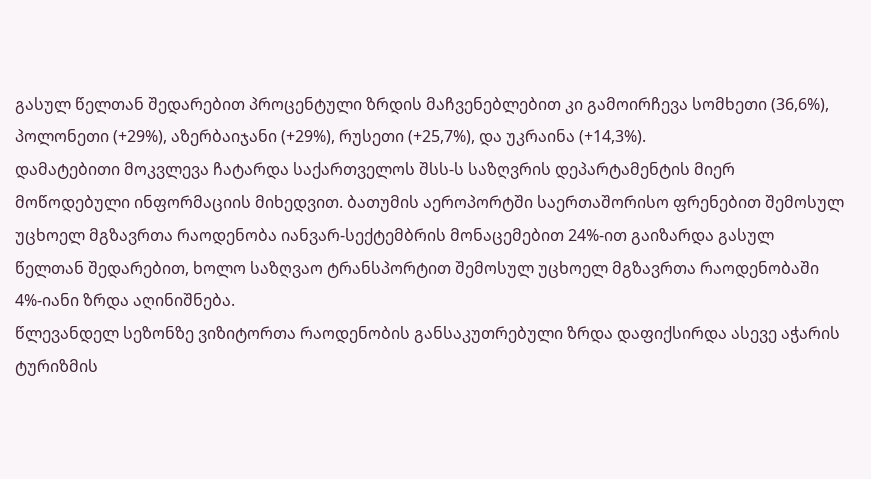გასულ წელთან შედარებით პროცენტული ზრდის მაჩვენებლებით კი გამოირჩევა სომხეთი (36,6%), პოლონეთი (+29%), აზერბაიჯანი (+29%), რუსეთი (+25,7%), და უკრაინა (+14,3%).
დამატებითი მოკვლევა ჩატარდა საქართველოს შსს-ს საზღვრის დეპარტამენტის მიერ მოწოდებული ინფორმაციის მიხედვით. ბათუმის აეროპორტში საერთაშორისო ფრენებით შემოსულ უცხოელ მგზავრთა რაოდენობა იანვარ-სექტემბრის მონაცემებით 24%-ით გაიზარდა გასულ წელთან შედარებით, ხოლო საზღვაო ტრანსპორტით შემოსულ უცხოელ მგზავრთა რაოდენობაში 4%-იანი ზრდა აღინიშნება.
წლევანდელ სეზონზე ვიზიტორთა რაოდენობის განსაკუთრებული ზრდა დაფიქსირდა ასევე აჭარის ტურიზმის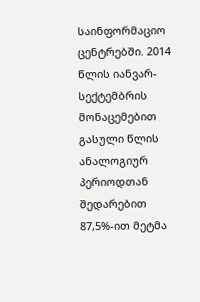საინფორმაციო ცენტრებში. 2014 წლის იანვარ-სექტემბრის მონაცემებით გასული წლის ანალოგიურ პერიოდთან შედარებით 87,5%-ით მეტმა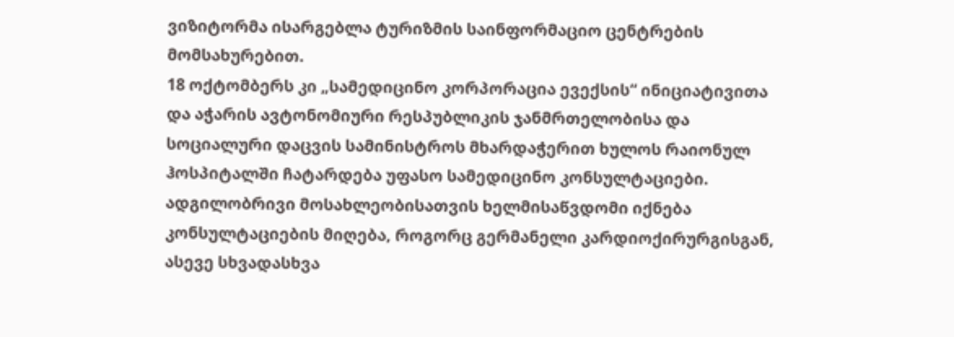ვიზიტორმა ისარგებლა ტურიზმის საინფორმაციო ცენტრების მომსახურებით.
18 ოქტომბერს კი „სამედიცინო კორპორაცია ევექსის“ ინიციატივითა და აჭარის ავტონომიური რესპუბლიკის ჯანმრთელობისა და სოციალური დაცვის სამინისტროს მხარდაჭერით ხულოს რაიონულ ჰოსპიტალში ჩატარდება უფასო სამედიცინო კონსულტაციები. ადგილობრივი მოსახლეობისათვის ხელმისაწვდომი იქნება კონსულტაციების მიღება, როგორც გერმანელი კარდიოქირურგისგან, ასევე სხვადასხვა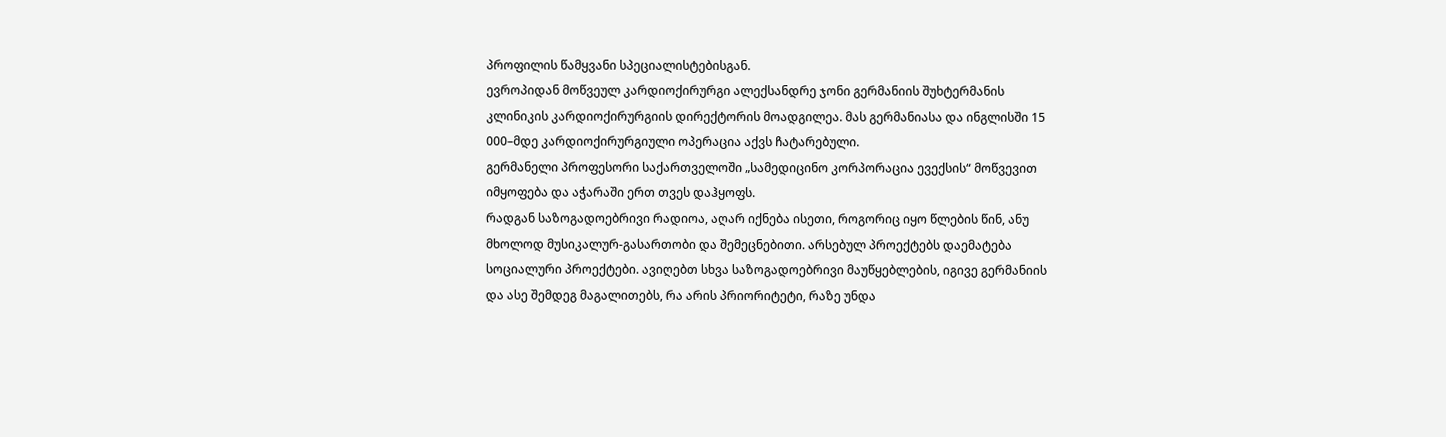პროფილის წამყვანი სპეციალისტებისგან.
ევროპიდან მოწვეულ კარდიოქირურგი ალექსანდრე ჯონი გერმანიის შუხტერმანის კლინიკის კარდიოქირურგიის დირექტორის მოადგილეა. მას გერმანიასა და ინგლისში 15 000–მდე კარდიოქირურგიული ოპერაცია აქვს ჩატარებული.
გერმანელი პროფესორი საქართველოში „სამედიცინო კორპორაცია ევექსის“ მოწვევით იმყოფება და აჭარაში ერთ თვეს დაჰყოფს.
რადგან საზოგადოებრივი რადიოა, აღარ იქნება ისეთი, როგორიც იყო წლების წინ, ანუ მხოლოდ მუსიკალურ-გასართობი და შემეცნებითი. არსებულ პროექტებს დაემატება სოციალური პროექტები. ავიღებთ სხვა საზოგადოებრივი მაუწყებლების, იგივე გერმანიის და ასე შემდეგ მაგალითებს, რა არის პრიორიტეტი, რაზე უნდა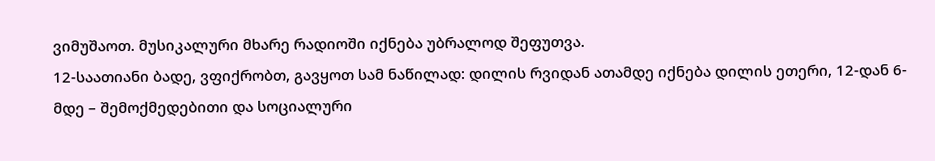ვიმუშაოთ. მუსიკალური მხარე რადიოში იქნება უბრალოდ შეფუთვა.
12-საათიანი ბადე, ვფიქრობთ, გავყოთ სამ ნაწილად: დილის რვიდან ათამდე იქნება დილის ეთერი, 12-დან 6-მდე – შემოქმედებითი და სოციალური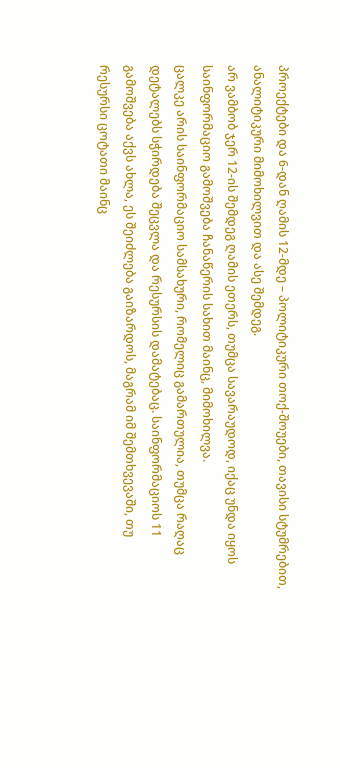პროექტები და 6-დან ღამის 12-მდე – პოლიტიკური თოქ-შოუები, თავისი სტუმრებით, ანალიტიკური მიმოხილვით და ასე შემდეგ.
არ ვამბობ ჯერ 12-ის შემდეგ ღამის ეთერს, თუმცა სავარაუდოდ, იქაც უნდა იყოს საინფორმაციო გამოშვება ჩანაწერის სახით მაინც, მიმოხილვა.
ცალკე არის საინფორმაციო სამსახური, რომელიც გამართულია, თუმცა რაღაც დეტალებს სჭირდება შეცვლა და რესურსის დამატებაც. საინფორმაციოს 11 გამოშვება აქვს ახლა, ეს შეიძლება გაიზარდოს, მაგრამ იმ შემთხვევაში, თუ რესურსი ცოტათი მაინც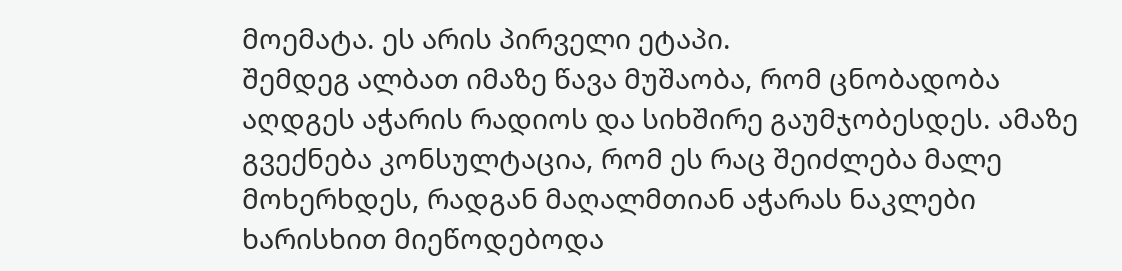მოემატა. ეს არის პირველი ეტაპი.
შემდეგ ალბათ იმაზე წავა მუშაობა, რომ ცნობადობა აღდგეს აჭარის რადიოს და სიხშირე გაუმჯობესდეს. ამაზე გვექნება კონსულტაცია, რომ ეს რაც შეიძლება მალე მოხერხდეს, რადგან მაღალმთიან აჭარას ნაკლები ხარისხით მიეწოდებოდა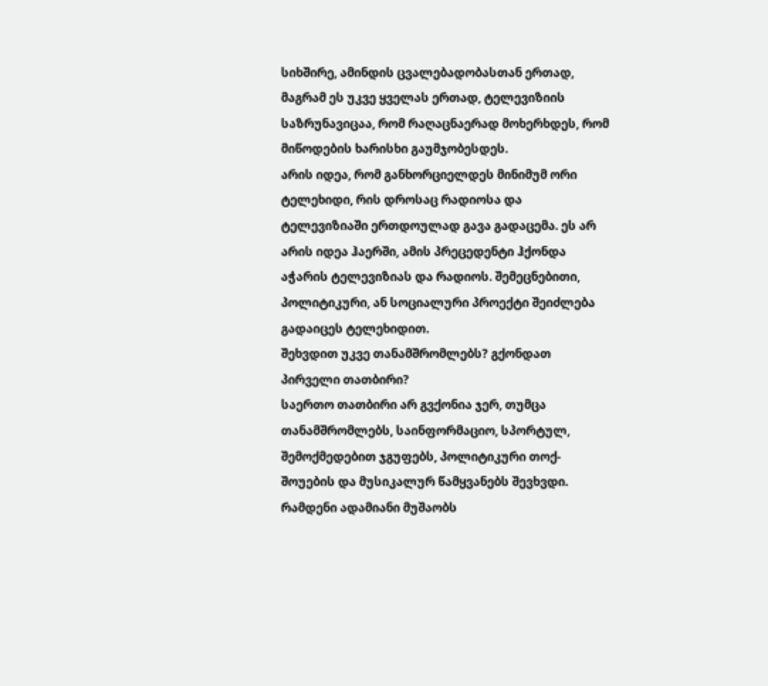სიხშირე, ამინდის ცვალებადობასთან ერთად, მაგრამ ეს უკვე ყველას ერთად, ტელევიზიის საზრუნავიცაა, რომ რაღაცნაერად მოხერხდეს, რომ მიწოდების ხარისხი გაუმჯობესდეს.
არის იდეა, რომ განხორციელდეს მინიმუმ ორი ტელეხიდი, რის დროსაც რადიოსა და ტელევიზიაში ერთდოულად გავა გადაცემა. ეს არ არის იდეა ჰაერში, ამის პრეცედენტი ჰქონდა აჭარის ტელევიზიას და რადიოს. შემეცნებითი, პოლიტიკური, ან სოციალური პროექტი შეიძლება გადაიცეს ტელეხიდით.
შეხვდით უკვე თანამშრომლებს? გქონდათ პირველი თათბირი?
საერთო თათბირი არ გვქონია ჯერ, თუმცა თანამშრომლებს, საინფორმაციო, სპორტულ, შემოქმედებით ჯგუფებს, პოლიტიკური თოქ-შოუების და მუსიკალურ წამყვანებს შევხვდი.
რამდენი ადამიანი მუშაობს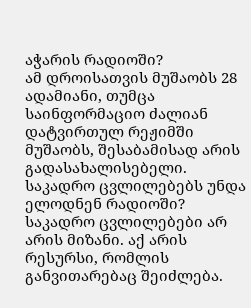აჭარის რადიოში?
ამ დროისათვის მუშაობს 28 ადამიანი, თუმცა საინფორმაციო ძალიან დატვირთულ რეჟიმში მუშაობს, შესაბამისად არის გადასახალისებელი.
საკადრო ცვლილებებს უნდა ელოდნენ რადიოში?
საკადრო ცვლილებები არ არის მიზანი. აქ არის რესურსი, რომლის განვითარებაც შეიძლება.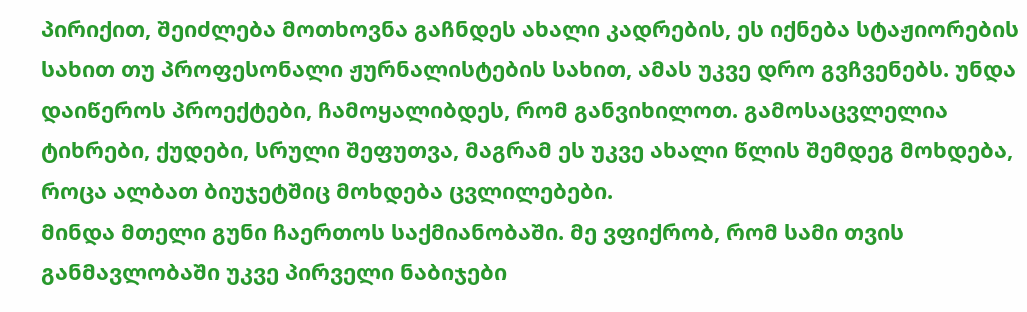პირიქით, შეიძლება მოთხოვნა გაჩნდეს ახალი კადრების, ეს იქნება სტაჟიორების სახით თუ პროფესონალი ჟურნალისტების სახით, ამას უკვე დრო გვჩვენებს. უნდა დაიწეროს პროექტები, ჩამოყალიბდეს, რომ განვიხილოთ. გამოსაცვლელია ტიხრები, ქუდები, სრული შეფუთვა, მაგრამ ეს უკვე ახალი წლის შემდეგ მოხდება, როცა ალბათ ბიუჯეტშიც მოხდება ცვლილებები.
მინდა მთელი გუნი ჩაერთოს საქმიანობაში. მე ვფიქრობ, რომ სამი თვის განმავლობაში უკვე პირველი ნაბიჯები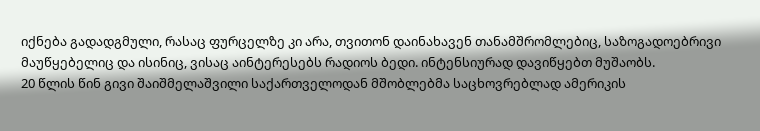იქნება გადადგმული, რასაც ფურცელზე კი არა, თვითონ დაინახავენ თანამშრომლებიც, საზოგადოებრივი მაუწყებელიც და ისინიც, ვისაც აინტერესებს რადიოს ბედი. ინტენსიურად დავიწყებთ მუშაობს.
20 წლის წინ გივი შაიშმელაშვილი საქართველოდან მშობლებმა საცხოვრებლად ამერიკის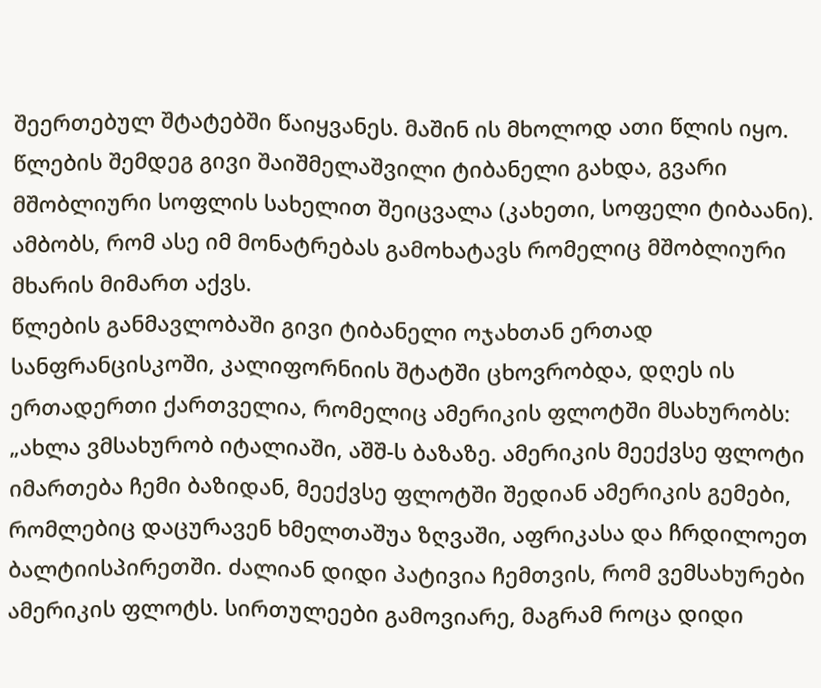შეერთებულ შტატებში წაიყვანეს. მაშინ ის მხოლოდ ათი წლის იყო. წლების შემდეგ გივი შაიშმელაშვილი ტიბანელი გახდა, გვარი მშობლიური სოფლის სახელით შეიცვალა (კახეთი, სოფელი ტიბაანი). ამბობს, რომ ასე იმ მონატრებას გამოხატავს რომელიც მშობლიური მხარის მიმართ აქვს.
წლების განმავლობაში გივი ტიბანელი ოჯახთან ერთად სანფრანცისკოში, კალიფორნიის შტატში ცხოვრობდა, დღეს ის ერთადერთი ქართველია, რომელიც ამერიკის ფლოტში მსახურობს:
„ახლა ვმსახურობ იტალიაში, აშშ-ს ბაზაზე. ამერიკის მეექვსე ფლოტი იმართება ჩემი ბაზიდან, მეექვსე ფლოტში შედიან ამერიკის გემები, რომლებიც დაცურავენ ხმელთაშუა ზღვაში, აფრიკასა და ჩრდილოეთ ბალტიისპირეთში. ძალიან დიდი პატივია ჩემთვის, რომ ვემსახურები ამერიკის ფლოტს. სირთულეები გამოვიარე, მაგრამ როცა დიდი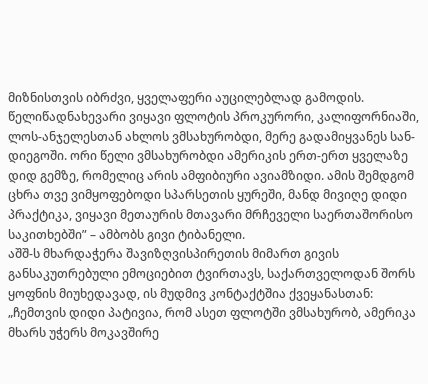მიზნისთვის იბრძვი, ყველაფერი აუცილებლად გამოდის.
წელიწადნახევარი ვიყავი ფლოტის პროკურორი, კალიფორნიაში, ლოს-ანჯელესთან ახლოს ვმსახურობდი, მერე გადამიყვანეს სან-დიეგოში. ორი წელი ვმსახურობდი ამერიკის ერთ-ერთ ყველაზე დიდ გემზე, რომელიც არის ამფიბიური ავიამზიდი. ამის შემდგომ ცხრა თვე ვიმყოფებოდი სპარსეთის ყურეში, მანდ მივიღე დიდი პრაქტიკა, ვიყავი მეთაურის მთავარი მრჩეველი საერთაშორისო საკითხებში” – ამბობს გივი ტიბანელი.
აშშ-ს მხარდაჭერა შავიზღვისპირეთის მიმართ გივის განსაკუთრებული ემოციებით ტვირთავს, საქართველოდან შორს ყოფნის მიუხედავად, ის მუდმივ კონტაქტშია ქვეყანასთან: „ჩემთვის დიდი პატივია, რომ ასეთ ფლოტში ვმსახურობ, ამერიკა მხარს უჭერს მოკავშირე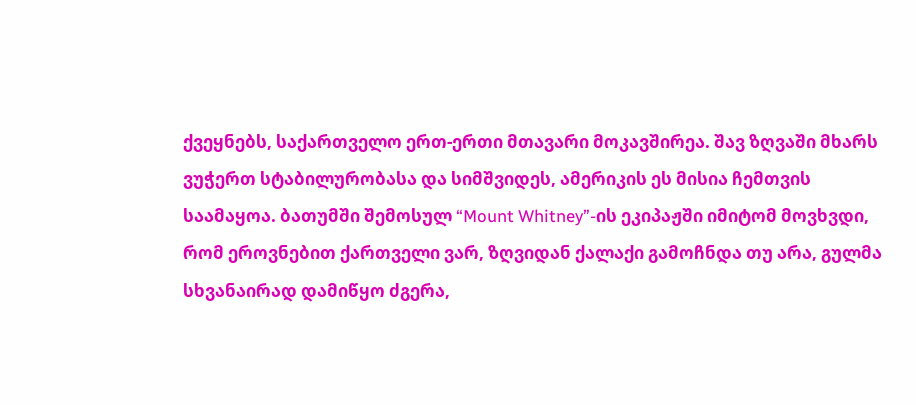ქვეყნებს, საქართველო ერთ-ერთი მთავარი მოკავშირეა. შავ ზღვაში მხარს ვუჭერთ სტაბილურობასა და სიმშვიდეს, ამერიკის ეს მისია ჩემთვის საამაყოა. ბათუმში შემოსულ “Mount Whitney”-ის ეკიპაჟში იმიტომ მოვხვდი, რომ ეროვნებით ქართველი ვარ, ზღვიდან ქალაქი გამოჩნდა თუ არა, გულმა სხვანაირად დამიწყო ძგერა,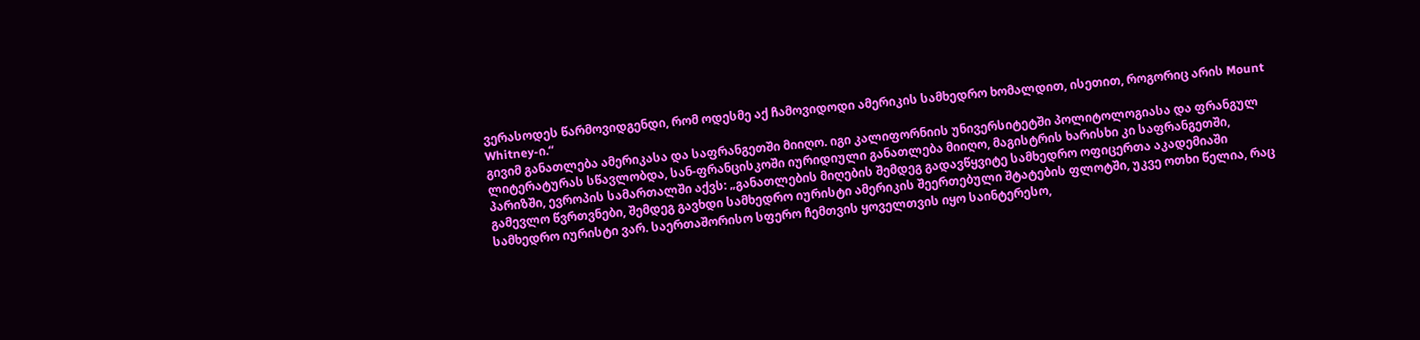ვერასოდეს წარმოვიდგენდი, რომ ოდესმე აქ ჩამოვიდოდი ამერიკის სამხედრო ხომალდით, ისეთით, როგორიც არის Mount Whitney-ი.“
გივიმ განათლება ამერიკასა და საფრანგეთში მიიღო. იგი კალიფორნიის უნივერსიტეტში პოლიტოლოგიასა და ფრანგულ ლიტერატურას სწავლობდა, სან-ფრანცისკოში იურიდიული განათლება მიიღო, მაგისტრის ხარისხი კი საფრანგეთში, პარიზში, ევროპის სამართალში აქვს: „განათლების მიღების შემდეგ გადავწყვიტე სამხედრო ოფიცერთა აკადემიაში გამევლო წვრთვნები, შემდეგ გავხდი სამხედრო იურისტი ამერიკის შეერთებული შტატების ფლოტში, უკვე ოთხი წელია, რაც სამხედრო იურისტი ვარ. საერთაშორისო სფერო ჩემთვის ყოველთვის იყო საინტერესო,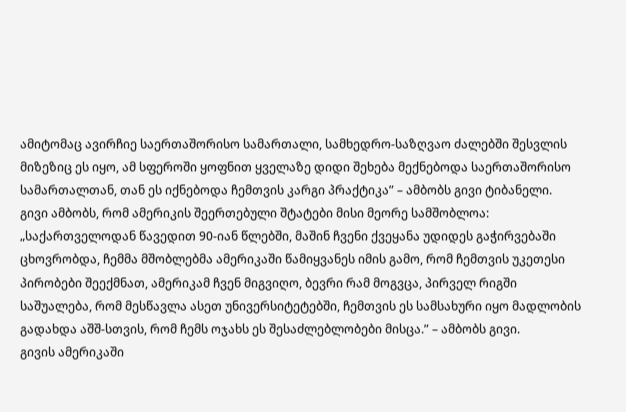ამიტომაც ავირჩიე საერთაშორისო სამართალი, სამხედრო-საზღვაო ძალებში შესვლის მიზეზიც ეს იყო, ამ სფეროში ყოფნით ყველაზე დიდი შეხება მექნებოდა საერთაშორისო სამართალთან, თან ეს იქნებოდა ჩემთვის კარგი პრაქტიკა” – ამბობს გივი ტიბანელი.
გივი ამბობს, რომ ამერიკის შეერთებული შტატები მისი მეორე სამშობლოა:
„საქართველოდან წავედით 90-იან წლებში, მაშინ ჩვენი ქვეყანა უდიდეს გაჭირვებაში ცხოვრობდა, ჩემმა მშობლებმა ამერიკაში წამიყვანეს იმის გამო, რომ ჩემთვის უკეთესი პირობები შეექმნათ, ამერიკამ ჩვენ მიგვიღო, ბევრი რამ მოგვცა, პირველ რიგში საშუალება, რომ მესწავლა ასეთ უნივერსიტეტებში, ჩემთვის ეს სამსახური იყო მადლობის გადახდა აშშ-სთვის, რომ ჩემს ოჯახს ეს შესაძლებლობები მისცა.” – ამბობს გივი.
გივის ამერიკაში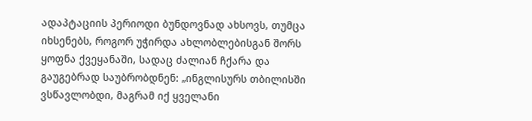ადაპტაციის პერიოდი ბუნდოვნად ახსოვს, თუმცა იხსენებს, როგორ უჭირდა ახლობლებისგან შორს ყოფნა ქვეყანაში, სადაც ძალიან ჩქარა და გაუგებრად საუბრობდნენ: „ინგლისურს თბილისში ვსწავლობდი, მაგრამ იქ ყველანი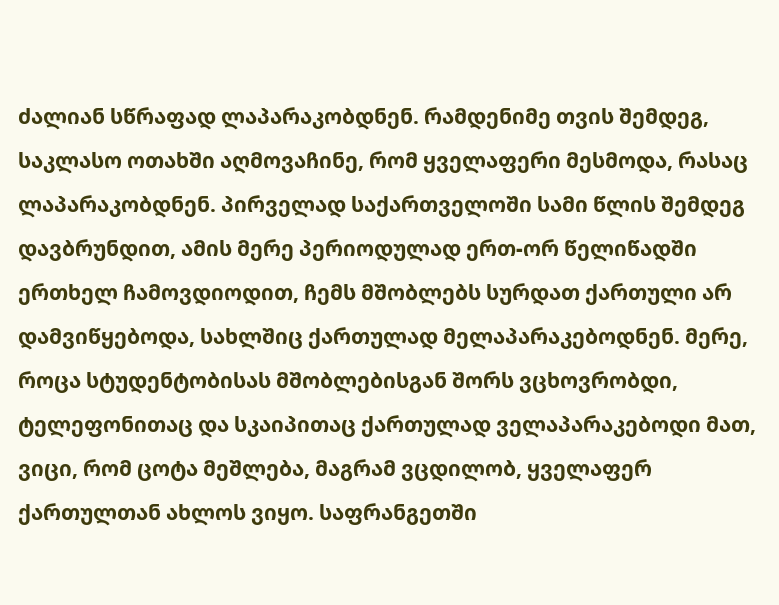ძალიან სწრაფად ლაპარაკობდნენ. რამდენიმე თვის შემდეგ, საკლასო ოთახში აღმოვაჩინე, რომ ყველაფერი მესმოდა, რასაც ლაპარაკობდნენ. პირველად საქართველოში სამი წლის შემდეგ დავბრუნდით, ამის მერე პერიოდულად ერთ-ორ წელიწადში ერთხელ ჩამოვდიოდით, ჩემს მშობლებს სურდათ ქართული არ დამვიწყებოდა, სახლშიც ქართულად მელაპარაკებოდნენ. მერე, როცა სტუდენტობისას მშობლებისგან შორს ვცხოვრობდი, ტელეფონითაც და სკაიპითაც ქართულად ველაპარაკებოდი მათ, ვიცი, რომ ცოტა მეშლება, მაგრამ ვცდილობ, ყველაფერ ქართულთან ახლოს ვიყო. საფრანგეთში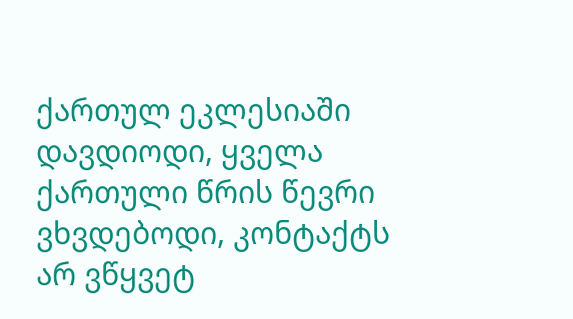ქართულ ეკლესიაში დავდიოდი, ყველა ქართული წრის წევრი ვხვდებოდი, კონტაქტს არ ვწყვეტ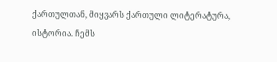ქართულთან, მიყვარს ქართული ლიტერატურა, ისტორია. ჩემს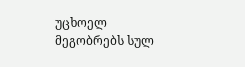უცხოელ მეგობრებს სულ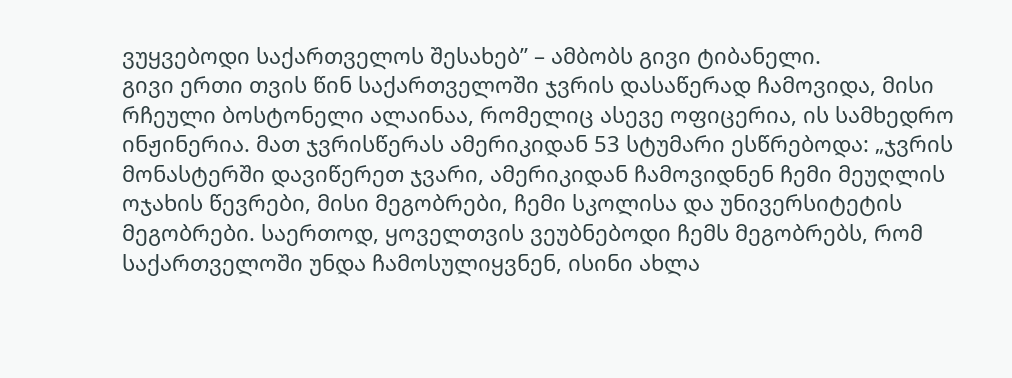ვუყვებოდი საქართველოს შესახებ” – ამბობს გივი ტიბანელი.
გივი ერთი თვის წინ საქართველოში ჯვრის დასაწერად ჩამოვიდა, მისი რჩეული ბოსტონელი ალაინაა, რომელიც ასევე ოფიცერია, ის სამხედრო ინჟინერია. მათ ჯვრისწერას ამერიკიდან 53 სტუმარი ესწრებოდა: „ჯვრის მონასტერში დავიწერეთ ჯვარი, ამერიკიდან ჩამოვიდნენ ჩემი მეუღლის ოჯახის წევრები, მისი მეგობრები, ჩემი სკოლისა და უნივერსიტეტის მეგობრები. საერთოდ, ყოველთვის ვეუბნებოდი ჩემს მეგობრებს, რომ საქართველოში უნდა ჩამოსულიყვნენ, ისინი ახლა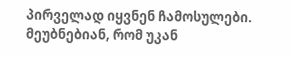პირველად იყვნენ ჩამოსულები. მეუბნებიან, რომ უკან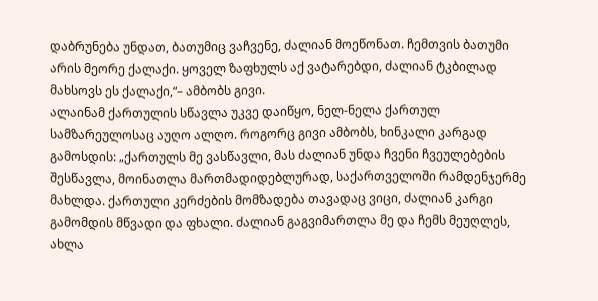დაბრუნება უნდათ, ბათუმიც ვაჩვენე, ძალიან მოეწონათ. ჩემთვის ბათუმი არის მეორე ქალაქი. ყოველ ზაფხულს აქ ვატარებდი, ძალიან ტკბილად მახსოვს ეს ქალაქი,“– ამბობს გივი.
ალაინამ ქართულის სწავლა უკვე დაიწყო, ნელ-ნელა ქართულ სამზარეულოსაც აუღო ალღო. როგორც გივი ამბობს, ხინკალი კარგად გამოსდის: „ქართულს მე ვასწავლი, მას ძალიან უნდა ჩვენი ჩვეულებების შესწავლა, მოინათლა მართმადიდებლურად, საქართველოში რამდენჯერმე მახლდა. ქართული კერძების მომზადება თავადაც ვიცი, ძალიან კარგი გამომდის მწვადი და ფხალი. ძალიან გაგვიმართლა მე და ჩემს მეუღლეს, ახლა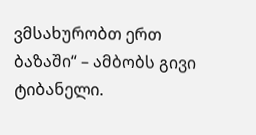ვმსახურობთ ერთ ბაზაში“ – ამბობს გივი ტიბანელი.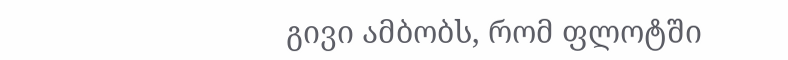გივი ამბობს, რომ ფლოტში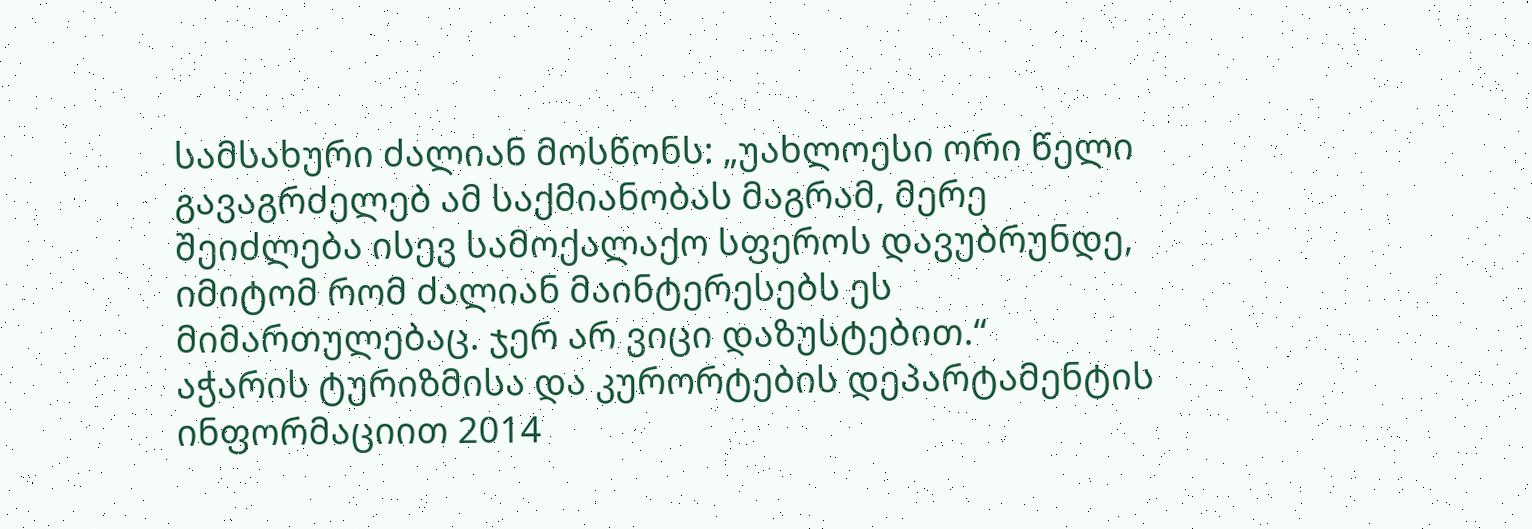სამსახური ძალიან მოსწონს: „უახლოესი ორი წელი გავაგრძელებ ამ საქმიანობას მაგრამ, მერე შეიძლება ისევ სამოქალაქო სფეროს დავუბრუნდე, იმიტომ რომ ძალიან მაინტერესებს ეს მიმართულებაც. ჯერ არ ვიცი დაზუსტებით.“
აჭარის ტურიზმისა და კურორტების დეპარტამენტის ინფორმაციით 2014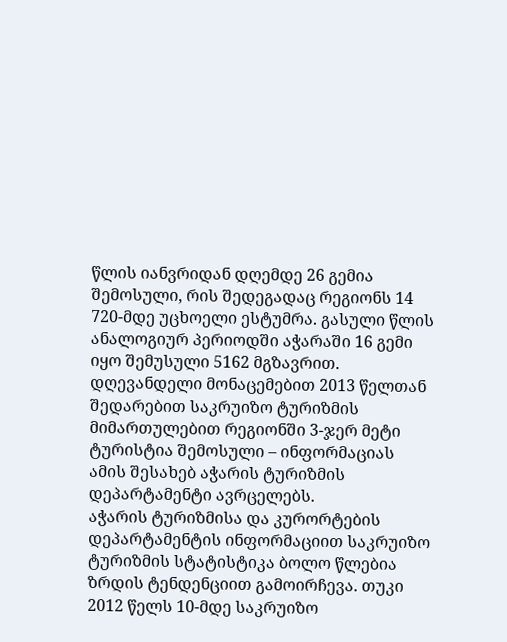წლის იანვრიდან დღემდე 26 გემია შემოსული, რის შედეგადაც რეგიონს 14 720-მდე უცხოელი ესტუმრა. გასული წლის ანალოგიურ პერიოდში აჭარაში 16 გემი იყო შემუსული 5162 მგზავრით. დღევანდელი მონაცემებით 2013 წელთან შედარებით საკრუიზო ტურიზმის მიმართულებით რეგიონში 3-ჯერ მეტი ტურისტია შემოსული – ინფორმაციას ამის შესახებ აჭარის ტურიზმის დეპარტამენტი ავრცელებს.
აჭარის ტურიზმისა და კურორტების დეპარტამენტის ინფორმაციით საკრუიზო ტურიზმის სტატისტიკა ბოლო წლებია ზრდის ტენდენციით გამოირჩევა. თუკი 2012 წელს 10-მდე საკრუიზო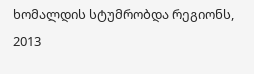ხომალდის სტუმრობდა რეგიონს, 2013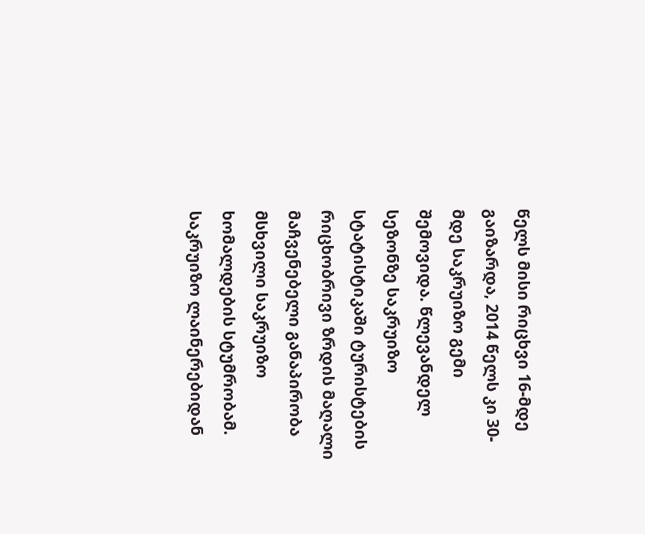წელს მისი რიცხვი 16-მდე გაიზარდა, 2014 წელს კი 30-მდე საკრუიზო გემი შემოვიდა. წლევანდელ სეზონზე საკრუიზო სტატისტიკაში ტურისტების რიცხობრივი ზრდის მაღალი მაჩვენებელი განაპირობა მსხვილი საკრუიზო ხომალდების სტუმრობამ. საკრუიზო ლაინერებიდან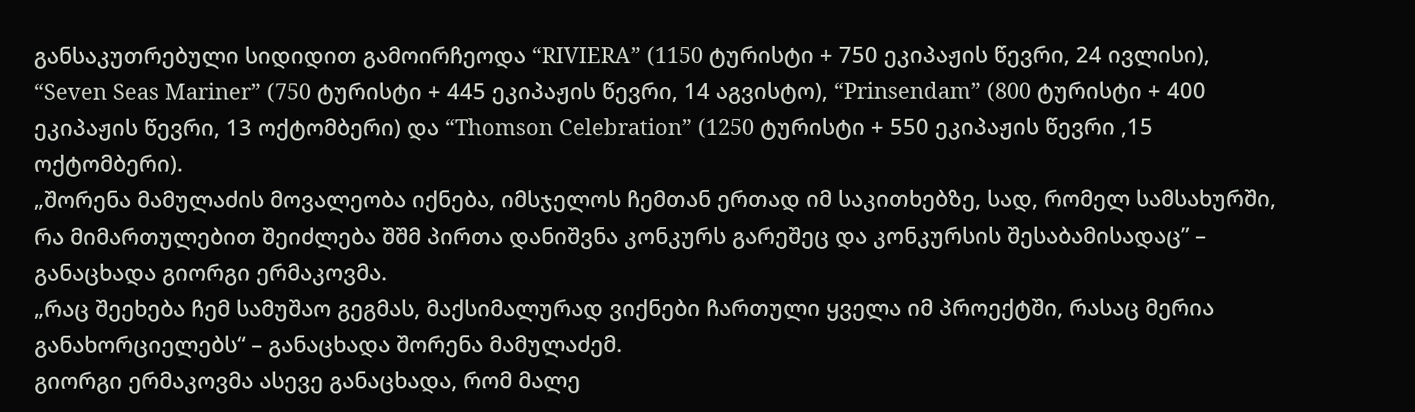განსაკუთრებული სიდიდით გამოირჩეოდა “RIVIERA” (1150 ტურისტი + 750 ეკიპაჟის წევრი, 24 ივლისი), “Seven Seas Mariner” (750 ტურისტი + 445 ეკიპაჟის წევრი, 14 აგვისტო), “Prinsendam” (800 ტურისტი + 400 ეკიპაჟის წევრი, 13 ოქტომბერი) და “Thomson Celebration” (1250 ტურისტი + 550 ეკიპაჟის წევრი ,15 ოქტომბერი).
„შორენა მამულაძის მოვალეობა იქნება, იმსჯელოს ჩემთან ერთად იმ საკითხებზე, სად, რომელ სამსახურში, რა მიმართულებით შეიძლება შშმ პირთა დანიშვნა კონკურს გარეშეც და კონკურსის შესაბამისადაც” – განაცხადა გიორგი ერმაკოვმა.
„რაც შეეხება ჩემ სამუშაო გეგმას, მაქსიმალურად ვიქნები ჩართული ყველა იმ პროექტში, რასაც მერია განახორციელებს“ – განაცხადა შორენა მამულაძემ.
გიორგი ერმაკოვმა ასევე განაცხადა, რომ მალე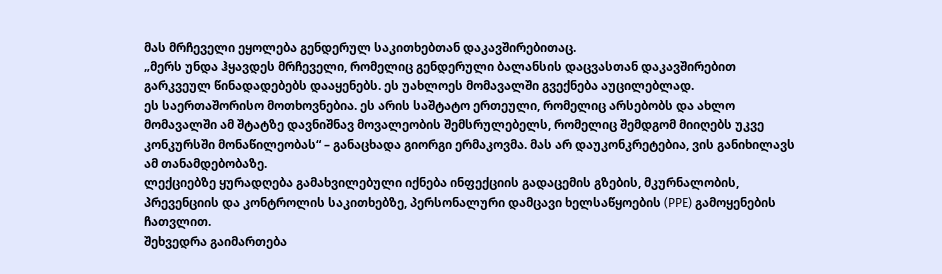მას მრჩეველი ეყოლება გენდერულ საკითხებთან დაკავშირებითაც.
„მერს უნდა ჰყავდეს მრჩეველი, რომელიც გენდერული ბალანსის დაცვასთან დაკავშირებით გარკვეულ წინადადებებს დააყენებს. ეს უახლოეს მომავალში გვექნება აუცილებლად.
ეს საერთაშორისო მოთხოვნებია. ეს არის საშტატო ერთეული, რომელიც არსებობს და ახლო მომავალში ამ შტატზე დავნიშნავ მოვალეობის შემსრულებელს, რომელიც შემდგომ მიიღებს უკვე კონკურსში მონაწილეობას“ – განაცხადა გიორგი ერმაკოვმა. მას არ დაუკონკრეტებია, ვის განიხილავს ამ თანამდებობაზე.
ლექციებზე ყურადღება გამახვილებული იქნება ინფექციის გადაცემის გზების, მკურნალობის, პრევენციის და კონტროლის საკითხებზე, პერსონალური დამცავი ხელსაწყოების (PPE) გამოყენების ჩათვლით.
შეხვედრა გაიმართება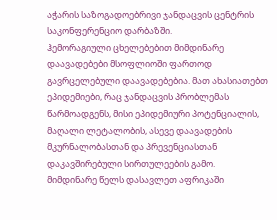აჭარის საზოგადოებრივი ჯანდაცვის ცენტრის საკონფერენციო დარბაზში.
ჰემორაგიული ცხელებებით მიმდინარე დაავადებები მსოფლიოში ფართოდ გავრცელებული დაავადებებია. მათ ახასიათებთ ეპიდემიები, რაც ჯანდაცვის პრობლემას წარმოადგენს, მისი ეპიდემიური პოტენციალის, მაღალი ლეტალობის, ასევე დაავადების მკურნალობასთან და პრევენციასთან დაკავშირებული სირთულეების გამო.
მიმდინარე წელს დასავლეთ აფრიკაში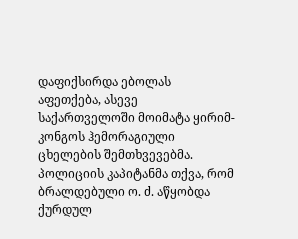დაფიქსირდა ებოლას აფეთქება, ასევე საქართველოში მოიმატა ყირიმ-კონგოს ჰემორაგიული ცხელების შემთხვევებმა.
პოლიციის კაპიტანმა თქვა, რომ ბრალდებული ო. ძ. აწყობდა ქურდულ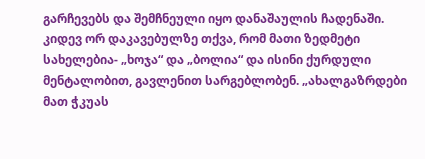გარჩევებს და შემჩნეული იყო დანაშაულის ჩადენაში. კიდევ ორ დაკავებულზე თქვა, რომ მათი ზედმეტი სახელებია- „ხოჯა“ და „ბოლია“ და ისინი ქურდული მენტალობით, გავლენით სარგებლობენ. „ახალგაზრდები მათ ჭკუას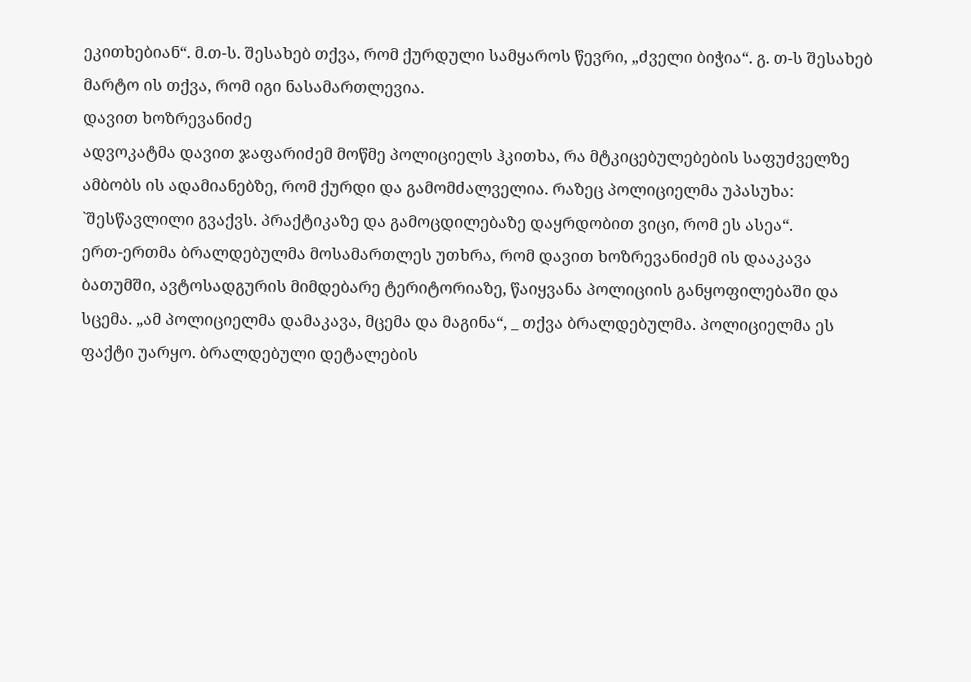ეკითხებიან“. მ.თ-ს. შესახებ თქვა, რომ ქურდული სამყაროს წევრი, „ძველი ბიჭია“. გ. თ-ს შესახებ მარტო ის თქვა, რომ იგი ნასამართლევია.
დავით ხოზრევანიძე
ადვოკატმა დავით ჯაფარიძემ მოწმე პოლიციელს ჰკითხა, რა მტკიცებულებების საფუძველზე ამბობს ის ადამიანებზე, რომ ქურდი და გამომძალველია. რაზეც პოლიციელმა უპასუხა: `შესწავლილი გვაქვს. პრაქტიკაზე და გამოცდილებაზე დაყრდობით ვიცი, რომ ეს ასეა“.
ერთ-ერთმა ბრალდებულმა მოსამართლეს უთხრა, რომ დავით ხოზრევანიძემ ის დააკავა ბათუმში, ავტოსადგურის მიმდებარე ტერიტორიაზე, წაიყვანა პოლიციის განყოფილებაში და სცემა. „ამ პოლიციელმა დამაკავა, მცემა და მაგინა“, _ თქვა ბრალდებულმა. პოლიციელმა ეს ფაქტი უარყო. ბრალდებული დეტალების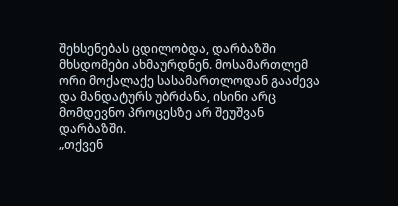შეხსენებას ცდილობდა, დარბაზში მხსდომები ახმაურდნენ. მოსამართლემ ორი მოქალაქე სასამართლოდან გააძევა და მანდატურს უბრძანა, ისინი არც მომდევნო პროცესზე არ შეუშვან დარბაზში.
„თქვენ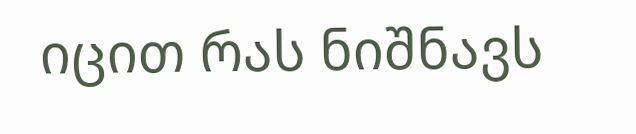იცით რას ნიშნავს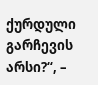ქურდული გარჩევის არსი?“, –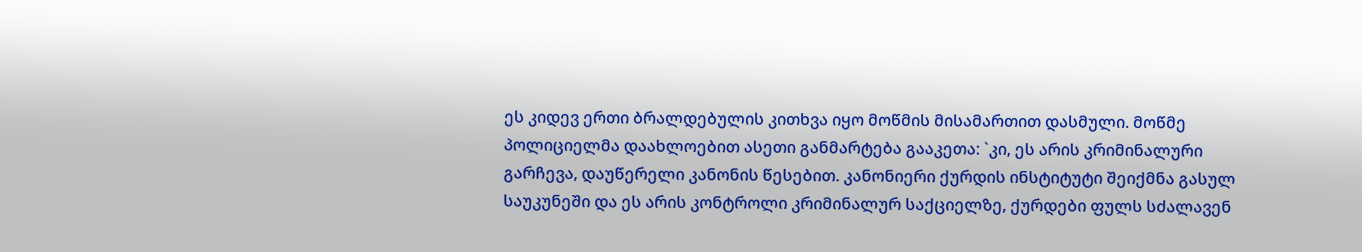ეს კიდევ ერთი ბრალდებულის კითხვა იყო მოწმის მისამართით დასმული. მოწმე პოლიციელმა დაახლოებით ასეთი განმარტება გააკეთა: `კი, ეს არის კრიმინალური გარჩევა, დაუწერელი კანონის წესებით. კანონიერი ქურდის ინსტიტუტი შეიქმნა გასულ საუკუნეში და ეს არის კონტროლი კრიმინალურ საქციელზე, ქურდები ფულს სძალავენ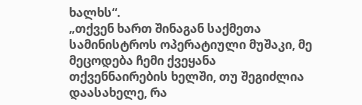ხალხს“.
„თქვენ ხართ შინაგან საქმეთა სამინისტროს ოპერატიული მუშაკი, მე მეცოდება ჩემი ქვეყანა თქვენნაირების ხელში, თუ შეგიძლია დაასახელე, რა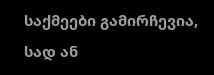საქმეები გამირჩევია, სად ან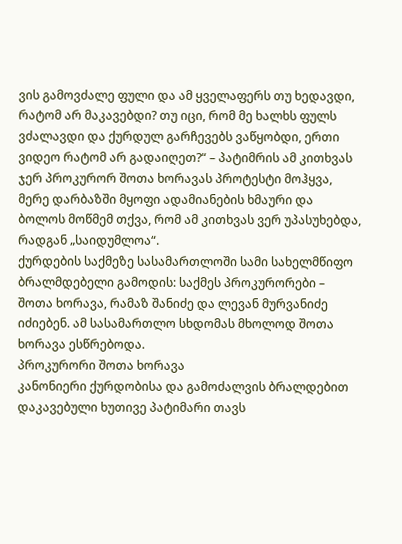ვის გამოვძალე ფული და ამ ყველაფერს თუ ხედავდი, რატომ არ მაკავებდი? თუ იცი, რომ მე ხალხს ფულს ვძალავდი და ქურდულ გარჩევებს ვაწყობდი, ერთი ვიდეო რატომ არ გადაიღეთ?“ – პატიმრის ამ კითხვას ჯერ პროკურორ შოთა ხორავას პროტესტი მოჰყვა, მერე დარბაზში მყოფი ადამიანების ხმაური და ბოლოს მოწმემ თქვა, რომ ამ კითხვას ვერ უპასუხებდა, რადგან „საიდუმლოა“.
ქურდების საქმეზე სასამართლოში სამი სახელმწიფო ბრალმდებელი გამოდის: საქმეს პროკურორები – შოთა ხორავა, რამაზ შანიძე და ლევან მურვანიძე იძიებენ. ამ სასამართლო სხდომას მხოლოდ შოთა ხორავა ესწრებოდა.
პროკურორი შოთა ხორავა
კანონიერი ქურდობისა და გამოძალვის ბრალდებით დაკავებული ხუთივე პატიმარი თავს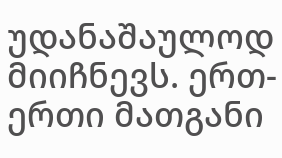უდანაშაულოდ მიიჩნევს. ერთ-ერთი მათგანი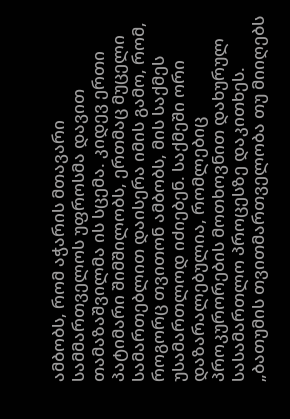ამბობს, რომ აჭარის მთავარი სამმართველოს უფროსმა დავით თამაზაშვილმა ის სცემა. კიდევ ერთი პატიმარი შიმშილობს, ერთმაც მუცელი სამართებლით დაისერა იმის გამო, რომ, როგორც თვითონ ამბობს, მის საქმეს უსამართლოდ იძიებენ. საქმეში ორი დაზარალებულია, რომლებიც პროკურორების მოთხოვნით დახურულ სასამართლო პროცესზე დაკითხეს.
„ბათუმის თვითმართველობა თუ მიიღებს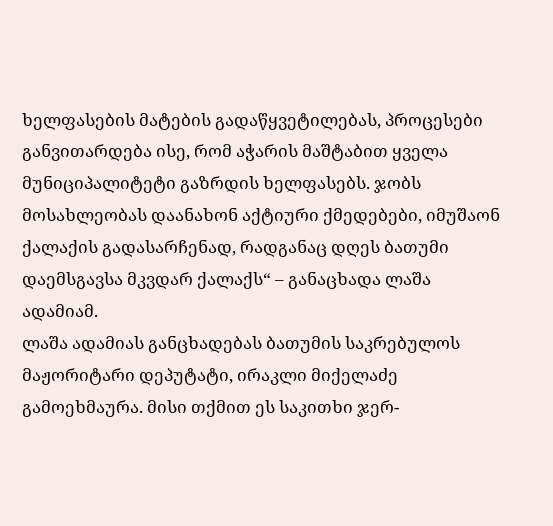ხელფასების მატების გადაწყვეტილებას, პროცესები განვითარდება ისე, რომ აჭარის მაშტაბით ყველა მუნიციპალიტეტი გაზრდის ხელფასებს. ჯობს მოსახლეობას დაანახონ აქტიური ქმედებები, იმუშაონ ქალაქის გადასარჩენად, რადგანაც დღეს ბათუმი დაემსგავსა მკვდარ ქალაქს“ – განაცხადა ლაშა ადამიამ.
ლაშა ადამიას განცხადებას ბათუმის საკრებულოს მაჟორიტარი დეპუტატი, ირაკლი მიქელაძე გამოეხმაურა. მისი თქმით ეს საკითხი ჯერ-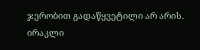ჯერობით გადაწყვეტილი არ არის.
ირაკლი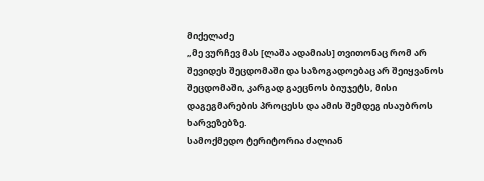მიქელაძე
„მე ვურჩევ მას [ლაშა ადამიას] თვითონაც რომ არ შევიდეს შეცდომაში და საზოგადოებაც არ შეიყვანოს შეცდომაში, კარგად გაეცნოს ბიუჯეტს, მისი დაგეგმარების პროცესს და ამის შემდეგ ისაუბროს ხარვეზებზე.
სამოქმედო ტერიტორია ძალიან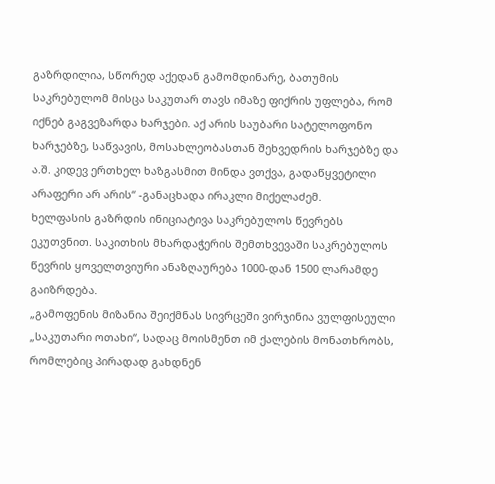გაზრდილია, სწორედ აქედან გამომდინარე, ბათუმის საკრებულომ მისცა საკუთარ თავს იმაზე ფიქრის უფლება, რომ იქნებ გაგვეზარდა ხარჯები. აქ არის საუბარი სატელოფონო ხარჯებზე, საწვავის, მოსახლეობასთან შეხვედრის ხარჯებზე და ა.შ. კიდევ ერთხელ ხაზგასმით მინდა ვთქვა, გადაწყვეტილი არაფერი არ არის“ -განაცხადა ირაკლი მიქელაძემ.
ხელფასის გაზრდის ინიციატივა საკრებულოს წევრებს ეკუთვნით. საკითხის მხარდაჭერის შემთხვევაში საკრებულოს წევრის ყოველთვიური ანაზღაურება 1000-დან 1500 ლარამდე გაიზრდება.
„გამოფენის მიზანია შეიქმნას სივრცეში ვირჯინია ვულფისეული „საკუთარი ოთახი“, სადაც მოისმენთ იმ ქალების მონათხრობს, რომლებიც პირადად გახდნენ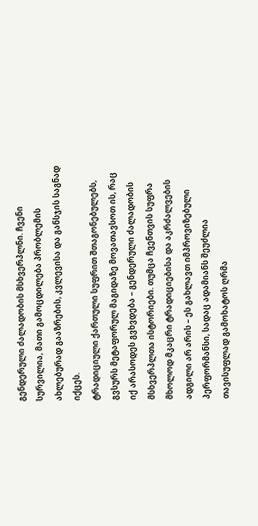გენდერული ძალადობის მსხვერპლნი. ჩვენი სურვილია, მათი გამოცდილება პრობლემის ახლებურად გააზრების, კვლევისა და განსჯის საგნად იქცეს.
ტრადიციული ქართული სუფრით შთაგონებულებს, გვსურს მეტაფორულ მაგიდაზე მოვათავსოთ ის, რაც იქ არასოდეს გვხვდება – გენდერული ძალადობის მსხვერპლთა ისტორიები. თუმცა ჩვენთვის სუფრა მხოლოდ მკაცრი ტრადიციებისა და აკრძალვების ადგილი არ არის – ეს გახლავთ იმპროვიზებული პერფორმანსი, სადაც ადამიანს შეუძლია თავისუფლად გამოხატოს ღრმა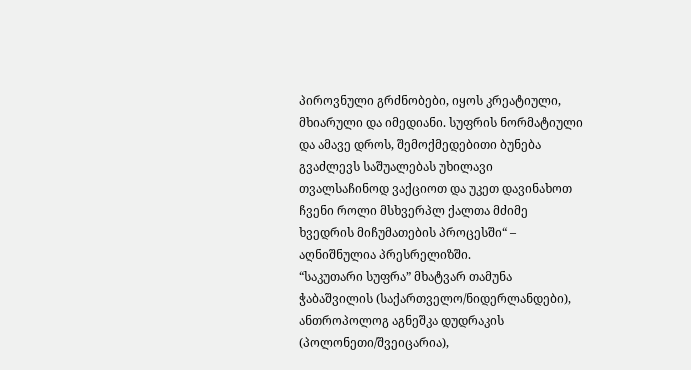პიროვნული გრძნობები, იყოს კრეატიული, მხიარული და იმედიანი. სუფრის ნორმატიული და ამავე დროს, შემოქმედებითი ბუნება გვაძლევს საშუალებას უხილავი თვალსაჩინოდ ვაქციოთ და უკეთ დავინახოთ ჩვენი როლი მსხვერპლ ქალთა მძიმე ხვედრის მიჩუმათების პროცესში“ – აღნიშნულია პრესრელიზში.
“საკუთარი სუფრა” მხატვარ თამუნა ჭაბაშვილის (საქართველო/ნიდერლანდები), ანთროპოლოგ აგნეშკა დუდრაკის (პოლონეთი/შვეიცარია),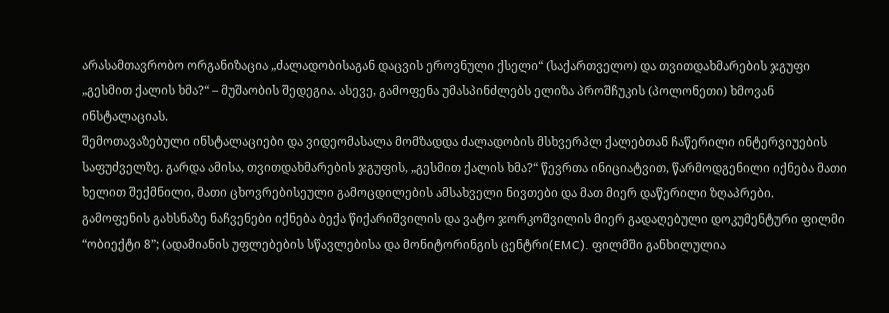არასამთავრობო ორგანიზაცია „ძალადობისაგან დაცვის ეროვნული ქსელი“ (საქართველო) და თვითდახმარების ჯგუფი „გესმით ქალის ხმა?“ – მუშაობის შედეგია. ასევე, გამოფენა უმასპინძლებს ელიზა პროშჩუკის (პოლონეთი) ხმოვან ინსტალაციას.
შემოთავაზებული ინსტალაციები და ვიდეომასალა მომზადდა ძალადობის მსხვერპლ ქალებთან ჩაწერილი ინტერვიუების საფუძველზე. გარდა ამისა, თვითდახმარების ჯგუფის, „გესმით ქალის ხმა?“ წევრთა ინიციატვით, წარმოდგენილი იქნება მათი ხელით შექმნილი, მათი ცხოვრებისეული გამოცდილების ამსახველი ნივთები და მათ მიერ დაწერილი ზღაპრები.
გამოფენის გახსნაზე ნაჩვენები იქნება ბექა წიქარიშვილის და ვატო ჯორკოშვილის მიერ გადაღებული დოკუმენტური ფილმი “ობიექტი 8”; (ადამიანის უფლებების სწავლებისა და მონიტორინგის ცენტრი(EMC). ფილმში განხილულია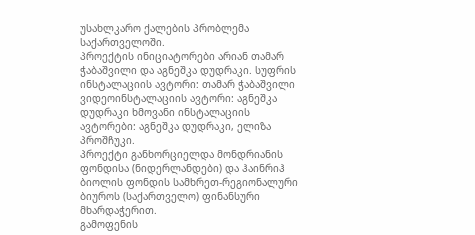უსახლკარო ქალების პრობლემა საქართველოში.
პროექტის ინიციატორები არიან თამარ ჭაბაშვილი და აგნეშკა დუდრაკი. სუფრის ინსტალაციის ავტორი: თამარ ჭაბაშვილი ვიდეოინსტალაციის ავტორი: აგნეშკა დუდრაკი ხმოვანი ინსტალაციის ავტორები: აგნეშკა დუდრაკი, ელიზა პროშჩუკი.
პროექტი განხორციელდა მონდრიანის ფონდისა (ნიდერლანდები) და ჰაინრიჰ ბიოლის ფონდის სამხრეთ-რეგიონალური ბიუროს (საქართველო) ფინანსური მხარდაჭერით.
გამოფენის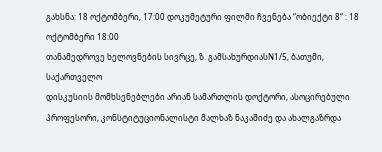გახსნა: 18 ოქტომბერი, 17:00 დოკუმეტური ფილმი ჩვენება “ობიექტი 8“ : 18 ოქტომბერი 18:00
თანამედროვე ხელოვნების სივრცე, ზ. გამსახურდიასN1/5, ბათუმი, საქართველო
დისკუსიის მომხსენებლები არიან სამართლის დოქტორი, ასოცირებული პროფესორი, კონსტიტუციონალისტი მალხაზ ნაკაშიძე და ახალგაზრდა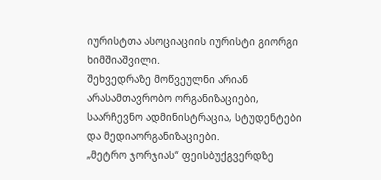იურისტთა ასოციაციის იურისტი გიორგი ხიმშიაშვილი.
შეხვედრაზე მოწვეულნი არიან არასამთავრობო ორგანიზაციები, საარჩევნო ადმინისტრაცია, სტუდენტები და მედიაორგანიზაციები.
„მეტრო ჯორჯიას“ ფეისბუქგვერდზე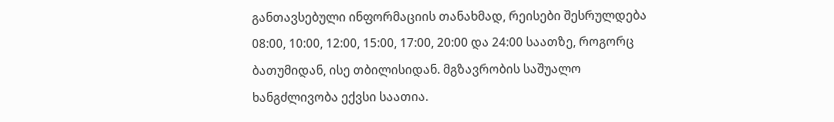განთავსებული ინფორმაციის თანახმად, რეისები შესრულდება 08:00, 10:00, 12:00, 15:00, 17:00, 20:00 და 24:00 საათზე, როგორც ბათუმიდან, ისე თბილისიდან. მგზავრობის საშუალო ხანგძლივობა ექვსი საათია.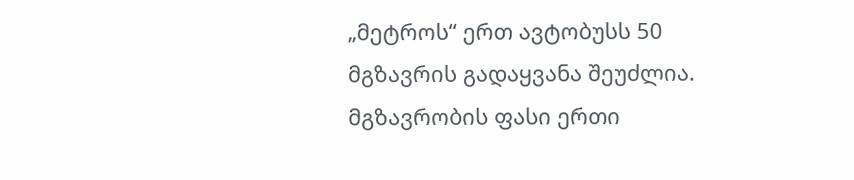„მეტროს“ ერთ ავტობუსს 50 მგზავრის გადაყვანა შეუძლია.
მგზავრობის ფასი ერთი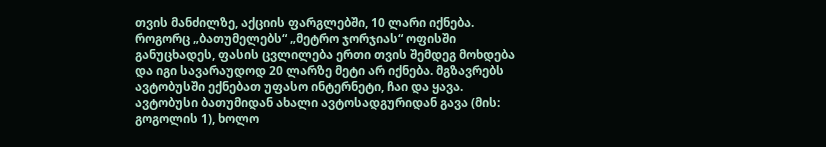თვის მანძილზე, აქციის ფარგლებში, 10 ლარი იქნება. როგორც „ბათუმელებს“ „მეტრო ჯორჯიას“ ოფისში განუცხადეს, ფასის ცვლილება ერთი თვის შემდეგ მოხდება და იგი სავარაუდოდ 20 ლარზე მეტი არ იქნება. მგზავრებს ავტობუსში ექნებათ უფასო ინტერნეტი, ჩაი და ყავა.
ავტობუსი ბათუმიდან ახალი ავტოსადგურიდან გავა (მის: გოგოლის 1), ხოლო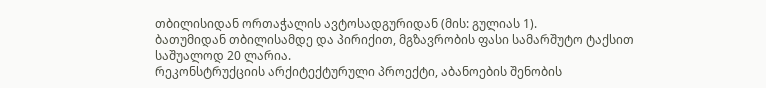თბილისიდან ორთაჭალის ავტოსადგურიდან (მის: გულიას 1).
ბათუმიდან თბილისამდე და პირიქით, მგზავრობის ფასი სამარშუტო ტაქსით საშუალოდ 20 ლარია.
რეკონსტრუქციის არქიტექტურული პროექტი, აბანოების შენობის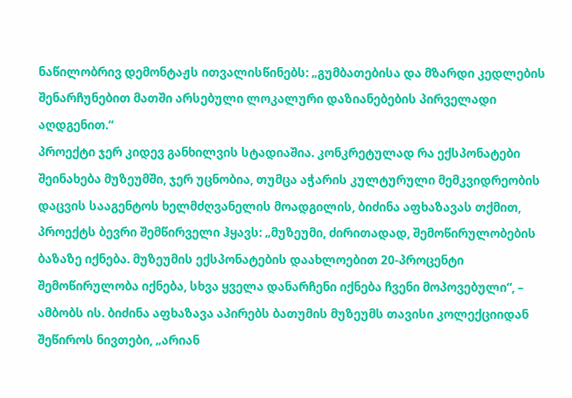ნაწილობრივ დემონტაჟს ითვალისწინებს: „გუმბათებისა და მზარდი კედლების შენარჩუნებით მათში არსებული ლოკალური დაზიანებების პირველადი აღდგენით.“
პროექტი ჯერ კიდევ განხილვის სტადიაშია. კონკრეტულად რა ექსპონატები შეინახება მუზეუმში, ჯერ უცნობია, თუმცა აჭარის კულტურული მემკვიდრეობის დაცვის სააგენტოს ხელმძღვანელის მოადგილის, ბიძინა აფხაზავას თქმით, პროექტს ბევრი შემწირველი ჰყავს: „მუზეუმი, ძირითადად, შემოწირულობების ბაზაზე იქნება. მუზეუმის ექსპონატების დაახლოებით 20-პროცენტი შემოწირულობა იქნება, სხვა ყველა დანარჩენი იქნება ჩვენი მოპოვებული“, – ამბობს ის. ბიძინა აფხაზავა აპირებს ბათუმის მუზეუმს თავისი კოლექციიდან შეწიროს ნივთები, „არიან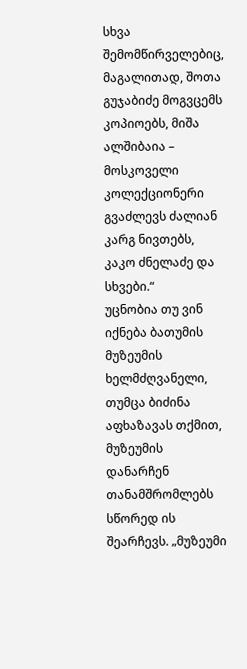სხვა შემომწირველებიც, მაგალითად, შოთა გუჯაბიძე მოგვცემს კოპიოებს, მიშა ალშიბაია – მოსკოველი კოლექციონერი გვაძლევს ძალიან კარგ ნივთებს, კაკო ძნელაძე და სხვები.“
უცნობია თუ ვინ იქნება ბათუმის მუზეუმის ხელმძღვანელი, თუმცა ბიძინა აფხაზავას თქმით, მუზეუმის დანარჩენ თანამშრომლებს სწორედ ის შეარჩევს. „მუზეუმი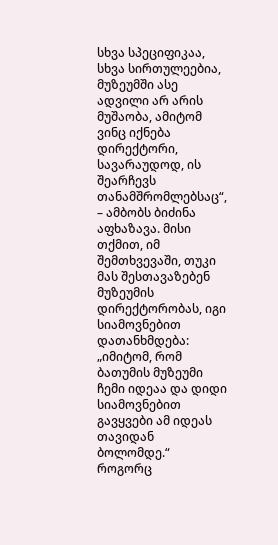სხვა სპეციფიკაა, სხვა სირთულეებია, მუზეუმში ასე ადვილი არ არის მუშაობა, ამიტომ ვინც იქნება დირექტორი, სავარაუდოდ, ის შეარჩევს თანამშრომლებსაც“, – ამბობს ბიძინა აფხაზავა. მისი თქმით, იმ შემთხვევაში, თუკი მას შესთავაზებენ მუზეუმის დირექტორობას, იგი სიამოვნებით დათანხმდება: „იმიტომ, რომ ბათუმის მუზეუმი ჩემი იდეაა და დიდი სიამოვნებით გავყვები ამ იდეას თავიდან ბოლომდე.“
როგორც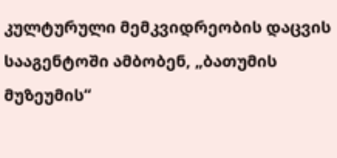კულტურული მემკვიდრეობის დაცვის სააგენტოში ამბობენ, „ბათუმის მუზეუმის“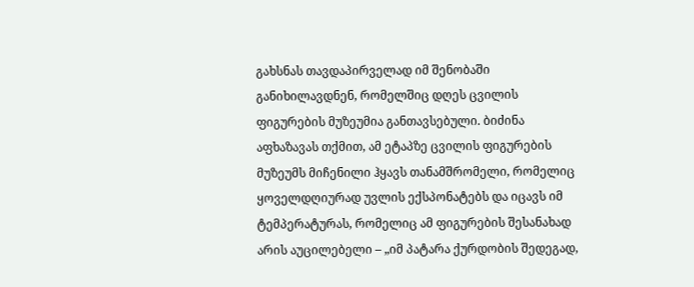გახსნას თავდაპირველად იმ შენობაში განიხილავდნენ, რომელშიც დღეს ცვილის ფიგურების მუზეუმია განთავსებული. ბიძინა აფხაზავას თქმით, ამ ეტაპზე ცვილის ფიგურების მუზეუმს მიჩენილი ჰყავს თანამშრომელი, რომელიც ყოველდღიურად უვლის ექსპონატებს და იცავს იმ ტემპერატურას, რომელიც ამ ფიგურების შესანახად არის აუცილებელი – „იმ პატარა ქურდობის შედეგად,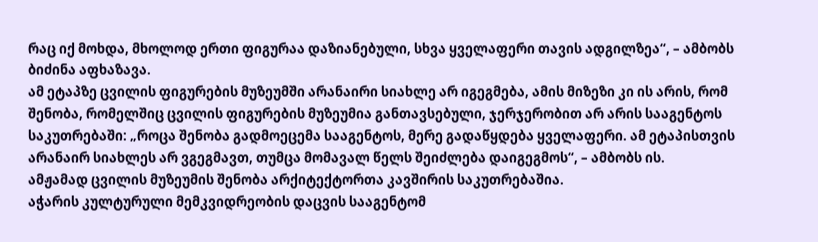რაც იქ მოხდა, მხოლოდ ერთი ფიგურაა დაზიანებული, სხვა ყველაფერი თავის ადგილზეა“, – ამბობს ბიძინა აფხაზავა.
ამ ეტაპზე ცვილის ფიგურების მუზეუმში არანაირი სიახლე არ იგეგმება, ამის მიზეზი კი ის არის, რომ შენობა, რომელშიც ცვილის ფიგურების მუზეუმია განთავსებული, ჯერჯერობით არ არის სააგენტოს საკუთრებაში: „როცა შენობა გადმოეცემა სააგენტოს, მერე გადაწყდება ყველაფერი. ამ ეტაპისთვის არანაირ სიახლეს არ ვგეგმავთ, თუმცა მომავალ წელს შეიძლება დაიგეგმოს“, – ამბობს ის.
ამჟამად ცვილის მუზეუმის შენობა არქიტექტორთა კავშირის საკუთრებაშია.
აჭარის კულტურული მემკვიდრეობის დაცვის სააგენტომ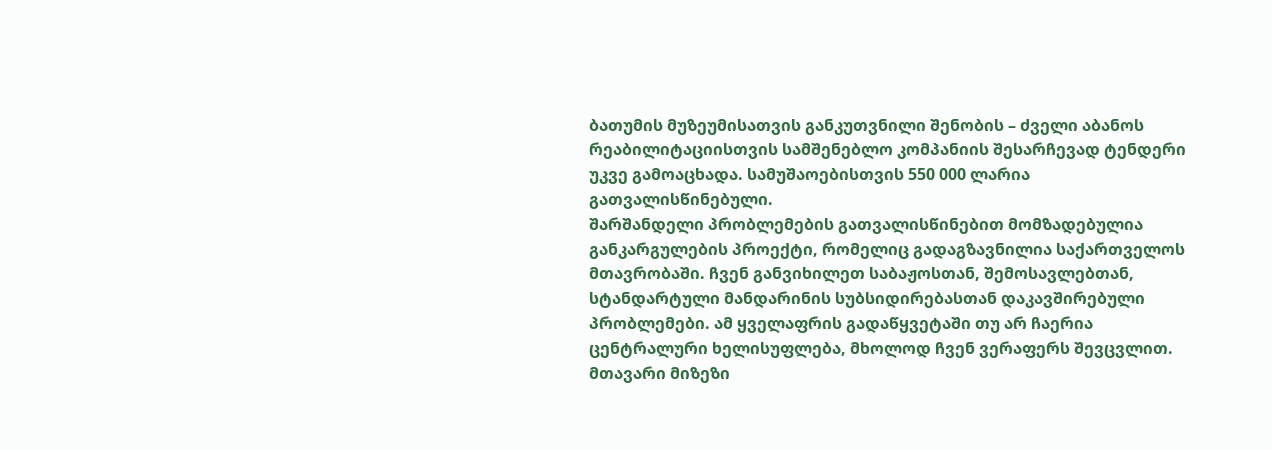ბათუმის მუზეუმისათვის განკუთვნილი შენობის – ძველი აბანოს რეაბილიტაციისთვის სამშენებლო კომპანიის შესარჩევად ტენდერი უკვე გამოაცხადა. სამუშაოებისთვის 550 000 ლარია გათვალისწინებული.
შარშანდელი პრობლემების გათვალისწინებით მომზადებულია განკარგულების პროექტი, რომელიც გადაგზავნილია საქართველოს მთავრობაში. ჩვენ განვიხილეთ საბაჟოსთან, შემოსავლებთან, სტანდარტული მანდარინის სუბსიდირებასთან დაკავშირებული პრობლემები. ამ ყველაფრის გადაწყვეტაში თუ არ ჩაერია ცენტრალური ხელისუფლება, მხოლოდ ჩვენ ვერაფერს შევცვლით. მთავარი მიზეზი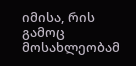იმისა, რის გამოც მოსახლეობამ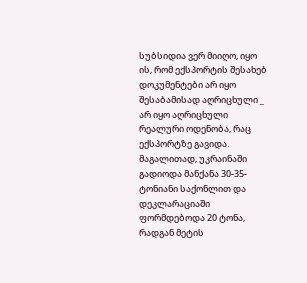სუბსიდია ვერ მიიღო, იყო ის, რომ ექსპორტის შესახებ დოკუმენტები არ იყო შესაბამისად აღრიცხული _ არ იყო აღრიცხული რეალური ოდენობა, რაც ექსპორტზე გავიდა. მაგალითად, უკრაინაში გადიოდა მანქანა 30-35-ტონიანი საქონლით და დეკლარაციაში ფორმდებოდა 20 ტონა, რადგან მეტის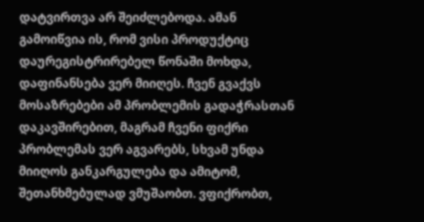დატვირთვა არ შეიძლებოდა. ამან გამოიწვია ის, რომ ვისი პროდუქტიც დაურეგისტრირებელ წონაში მოხდა, დაფინანსება ვერ მიიღეს. ჩვენ გვაქვს მოსაზრებები ამ პრობლემის გადაჭრასთან დაკავშირებით, მაგრამ ჩვენი ფიქრი პრობლემას ვერ აგვარებს, სხვამ უნდა მიიღოს განკარგულება და ამიტომ, შეთანხმებულად ვმუშაობთ. ვფიქრობთ,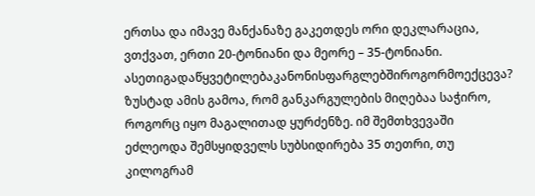ერთსა და იმავე მანქანაზე გაკეთდეს ორი დეკლარაცია, ვთქვათ, ერთი 20-ტონიანი და მეორე – 35-ტონიანი.
ასეთიგადაწყვეტილებაკანონისფარგლებშიროგორმოექცევა?
ზუსტად ამის გამოა, რომ განკარგულების მიღებაა საჭირო, როგორც იყო მაგალითად ყურძენზე. იმ შემთხვევაში ეძლეოდა შემსყიდველს სუბსიდირება 35 თეთრი, თუ კილოგრამ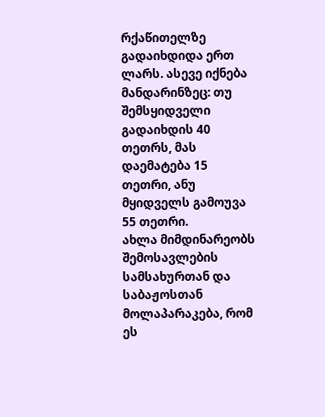რქაწითელზე გადაიხდიდა ერთ ლარს. ასევე იქნება მანდარინზეც: თუ შემსყიდველი გადაიხდის 40 თეთრს, მას დაემატება 15 თეთრი, ანუ მყიდველს გამოუვა 55 თეთრი.
ახლა მიმდინარეობს შემოსავლების სამსახურთან და საბაჟოსთან მოლაპარაკება, რომ ეს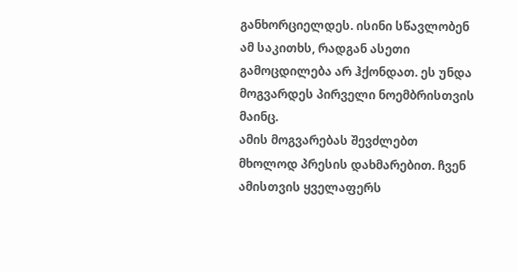განხორციელდეს. ისინი სწავლობენ ამ საკითხს, რადგან ასეთი გამოცდილება არ ჰქონდათ. ეს უნდა მოგვარდეს პირველი ნოემბრისთვის მაინც.
ამის მოგვარებას შევძლებთ მხოლოდ პრესის დახმარებით. ჩვენ ამისთვის ყველაფერს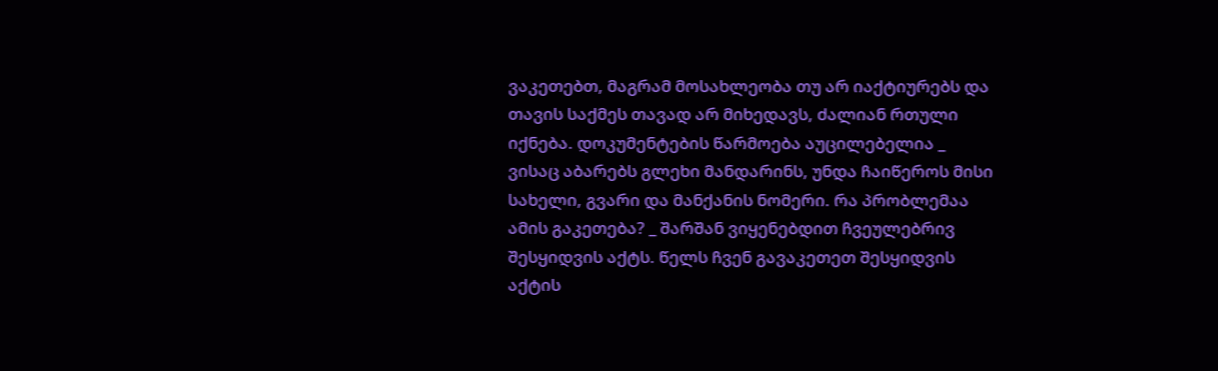ვაკეთებთ, მაგრამ მოსახლეობა თუ არ იაქტიურებს და თავის საქმეს თავად არ მიხედავს, ძალიან რთული იქნება. დოკუმენტების წარმოება აუცილებელია _ ვისაც აბარებს გლეხი მანდარინს, უნდა ჩაიწეროს მისი სახელი, გვარი და მანქანის ნომერი. რა პრობლემაა ამის გაკეთება? _ შარშან ვიყენებდით ჩვეულებრივ შესყიდვის აქტს. წელს ჩვენ გავაკეთეთ შესყიდვის აქტის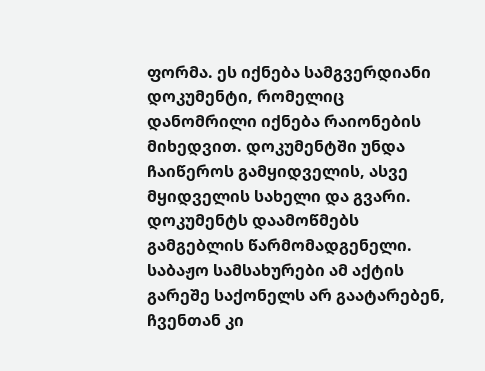ფორმა. ეს იქნება სამგვერდიანი დოკუმენტი, რომელიც დანომრილი იქნება რაიონების მიხედვით. დოკუმენტში უნდა ჩაიწეროს გამყიდველის, ასვე მყიდველის სახელი და გვარი. დოკუმენტს დაამოწმებს გამგებლის წარმომადგენელი. საბაჟო სამსახურები ამ აქტის გარეშე საქონელს არ გაატარებენ, ჩვენთან კი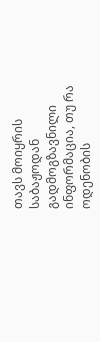თავს მოიყრის საბაჟოდან გადმოგზავნილი ინფორმაცია, თუ რა ოდენობის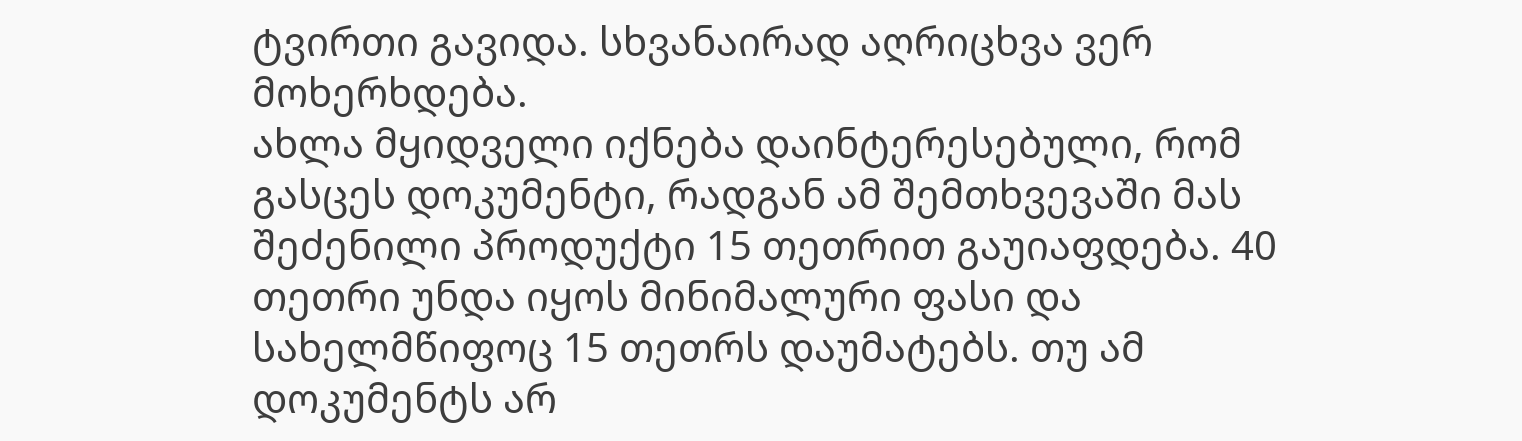ტვირთი გავიდა. სხვანაირად აღრიცხვა ვერ მოხერხდება.
ახლა მყიდველი იქნება დაინტერესებული, რომ გასცეს დოკუმენტი, რადგან ამ შემთხვევაში მას შეძენილი პროდუქტი 15 თეთრით გაუიაფდება. 40 თეთრი უნდა იყოს მინიმალური ფასი და სახელმწიფოც 15 თეთრს დაუმატებს. თუ ამ დოკუმენტს არ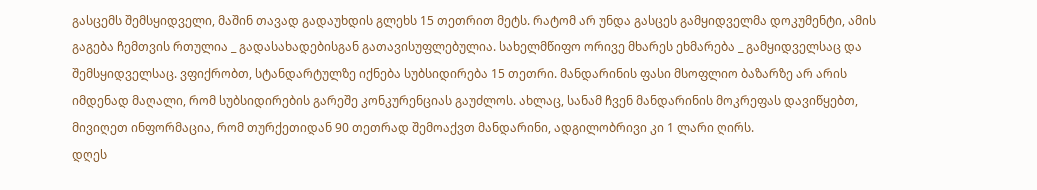გასცემს შემსყიდველი, მაშინ თავად გადაუხდის გლეხს 15 თეთრით მეტს. რატომ არ უნდა გასცეს გამყიდველმა დოკუმენტი, ამის გაგება ჩემთვის რთულია _ გადასახადებისგან გათავისუფლებულია. სახელმწიფო ორივე მხარეს ეხმარება _ გამყიდველსაც და შემსყიდველსაც. ვფიქრობთ, სტანდარტულზე იქნება სუბსიდირება 15 თეთრი. მანდარინის ფასი მსოფლიო ბაზარზე არ არის იმდენად მაღალი, რომ სუბსიდირების გარეშე კონკურენციას გაუძლოს. ახლაც, სანამ ჩვენ მანდარინის მოკრეფას დავიწყებთ, მივიღეთ ინფორმაცია, რომ თურქეთიდან 90 თეთრად შემოაქვთ მანდარინი, ადგილობრივი კი 1 ლარი ღირს.
დღეს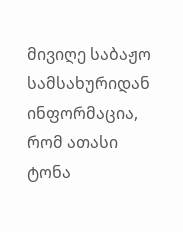მივიღე საბაჟო სამსახურიდან ინფორმაცია, რომ ათასი ტონა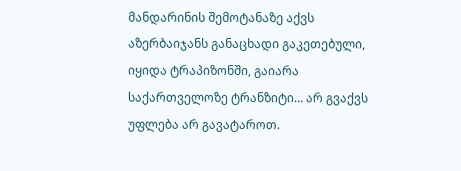მანდარინის შემოტანაზე აქვს აზერბაიჯანს განაცხადი გაკეთებული, იყიდა ტრაპიზონში, გაიარა საქართველოზე ტრანზიტი… არ გვაქვს უფლება არ გავატაროთ.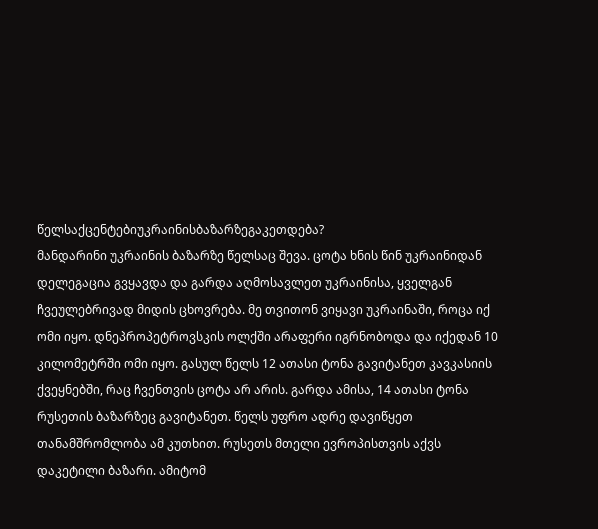წელსაქცენტებიუკრაინისბაზარზეგაკეთდება?
მანდარინი უკრაინის ბაზარზე წელსაც შევა. ცოტა ხნის წინ უკრაინიდან დელეგაცია გვყავდა და გარდა აღმოსავლეთ უკრაინისა, ყველგან ჩვეულებრივად მიდის ცხოვრება. მე თვითონ ვიყავი უკრაინაში, როცა იქ ომი იყო. დნეპროპეტროვსკის ოლქში არაფერი იგრნობოდა და იქედან 10 კილომეტრში ომი იყო. გასულ წელს 12 ათასი ტონა გავიტანეთ კავკასიის ქვეყნებში, რაც ჩვენთვის ცოტა არ არის. გარდა ამისა, 14 ათასი ტონა რუსეთის ბაზარზეც გავიტანეთ. წელს უფრო ადრე დავიწყეთ თანამშრომლობა ამ კუთხით. რუსეთს მთელი ევროპისთვის აქვს დაკეტილი ბაზარი. ამიტომ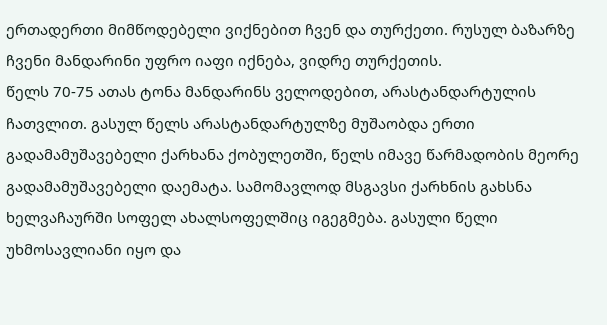ერთადერთი მიმწოდებელი ვიქნებით ჩვენ და თურქეთი. რუსულ ბაზარზე ჩვენი მანდარინი უფრო იაფი იქნება, ვიდრე თურქეთის.
წელს 70-75 ათას ტონა მანდარინს ველოდებით, არასტანდარტულის ჩათვლით. გასულ წელს არასტანდარტულზე მუშაობდა ერთი გადამამუშავებელი ქარხანა ქობულეთში, წელს იმავე წარმადობის მეორე გადამამუშავებელი დაემატა. სამომავლოდ მსგავსი ქარხნის გახსნა ხელვაჩაურში სოფელ ახალსოფელშიც იგეგმება. გასული წელი უხმოსავლიანი იყო და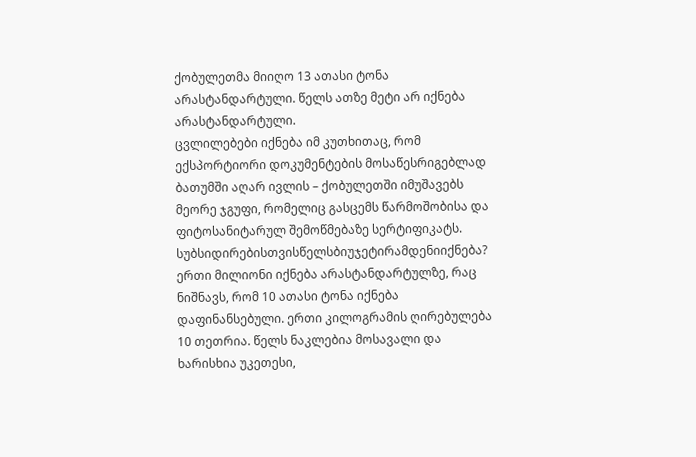ქობულეთმა მიიღო 13 ათასი ტონა არასტანდარტული. წელს ათზე მეტი არ იქნება არასტანდარტული.
ცვლილებები იქნება იმ კუთხითაც, რომ ექსპორტიორი დოკუმენტების მოსაწესრიგებლად ბათუმში აღარ ივლის – ქობულეთში იმუშავებს მეორე ჯგუფი, რომელიც გასცემს წარმოშობისა და ფიტოსანიტარულ შემოწმებაზე სერტიფიკატს.
სუბსიდირებისთვისწელსბიუჯეტირამდენიიქნება?
ერთი მილიონი იქნება არასტანდარტულზე, რაც ნიშნავს, რომ 10 ათასი ტონა იქნება დაფინანსებული. ერთი კილოგრამის ღირებულება 10 თეთრია. წელს ნაკლებია მოსავალი და ხარისხია უკეთესი,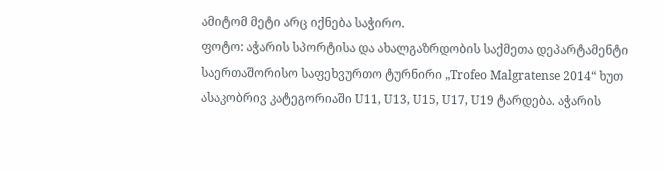ამიტომ მეტი არც იქნება საჭირო.
ფოტო: აჭარის სპორტისა და ახალგაზრდობის საქმეთა დეპარტამენტი
საერთაშორისო საფეხვურთო ტურნირი „Trofeo Malgratense 2014“ ხუთ ასაკობრივ კატეგორიაში U11, U13, U15, U17, U19 ტარდება. აჭარის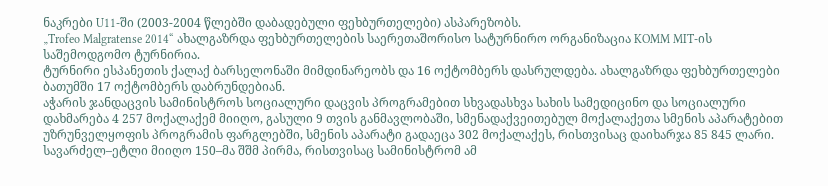ნაკრები U11-ში (2003-2004 წლებში დაბადებული ფეხბურთელები) ასპარეზობს.
„Trofeo Malgratense 2014“ ახალგაზრდა ფეხბურთელების საერეთაშორისო სატურნირო ორგანიზაცია KOMM MIT-ის საშემოდგომო ტურნირია.
ტურნირი ესპანეთის ქალაქ ბარსელონაში მიმდინარეობს და 16 ოქტომბერს დასრულდება. ახალგაზრდა ფეხბურთელები ბათუმში 17 ოქტომბერს დაბრუნდებიან.
აჭარის ჯანდაცვის სამინისტროს სოციალური დაცვის პროგრამებით სხვადასხვა სახის სამედიცინო და სოციალური დახმარება 4 257 მოქალაქემ მიიღო, გასული 9 თვის განმავლობაში, სმენადაქვეითებულ მოქალაქეთა სმენის აპარატებით უზრუნველყოფის პროგრამის ფარგლებში, სმენის აპარატი გადაეცა 302 მოქალაქეს, რისთვისაც დაიხარჯა 85 845 ლარი.
სავარძელ–ეტლი მიიღო 150–მა შშმ პირმა, რისთვისაც სამინისტრომ ამ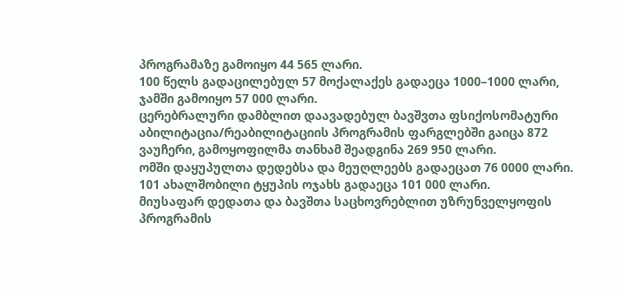პროგრამაზე გამოიყო 44 565 ლარი.
100 წელს გადაცილებულ 57 მოქალაქეს გადაეცა 1000–1000 ლარი, ჯამში გამოიყო 57 000 ლარი.
ცერებრალური დამბლით დაავადებულ ბავშვთა ფსიქოსომატური აბილიტაცია/რეაბილიტაციის პროგრამის ფარგლებში გაიცა 872 ვაუჩერი, გამოყოფილმა თანხამ შეადგინა 269 950 ლარი.
ომში დაყუპულთა დედებსა და მეუღლეებს გადაეცათ 76 0000 ლარი. 101 ახალშობილი ტყუპის ოჯახს გადაეცა 101 000 ლარი.
მიუსაფარ დედათა და ბავშთა საცხოვრებლით უზრუნველყოფის პროგრამის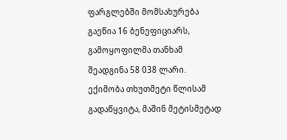ფარგლებში მომსახურება გაეწია 16 ბენეფიციარს, გამოყოფილმა თანხამ შეადგინა 58 038 ლარი.
ექიმობა თხუთმეტი წლისამ გადაწყვიტა, მაშინ მეტისმეტად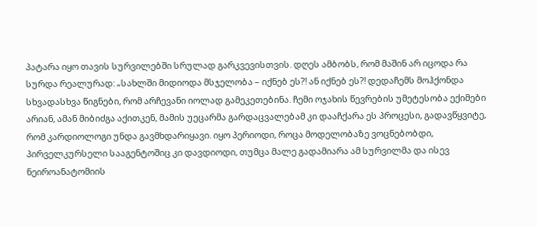პატარა იყო თავის სურვილებში სრულად გარკვევისთვის. დღეს ამბობს, რომ მაშინ არ იცოდა რა სურდა რეალურად: „სახლში მიდიოდა მსჯელობა – იქნებ ეს?! ან იქნებ ეს?! დედაჩემს მოჰქონდა სხვადასხვა წიგნები, რომ არჩევანი იოლად გამეკეთებინა. ჩემი ოჯახის წევრების უმეტესობა ექიმები არიან, ამან მიბიძგა აქითკენ, მამის უეცარმა გარდაცვალებამ კი დააჩქარა ეს პროცესი, გადავწყვიტე, რომ კარდიოლოგი უნდა გავმხდარიყავი. იყო პერიოდი, როცა მოდელობაზე ვოცნებობდი, პირველკურსელი სააგენტოშიც კი დავდიოდი, თუმცა მალე გადამიარა ამ სურვილმა და ისევ ნეიროანატომიის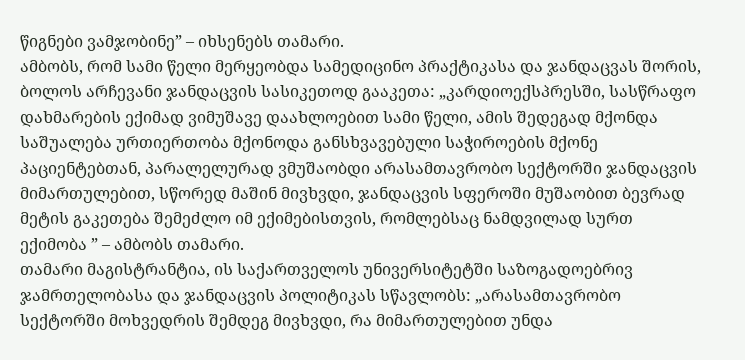წიგნები ვამჯობინე” – იხსენებს თამარი.
ამბობს, რომ სამი წელი მერყეობდა სამედიცინო პრაქტიკასა და ჯანდაცვას შორის, ბოლოს არჩევანი ჯანდაცვის სასიკეთოდ გააკეთა: „კარდიოექსპრესში, სასწრაფო დახმარების ექიმად ვიმუშავე დაახლოებით სამი წელი, ამის შედეგად მქონდა საშუალება ურთიერთობა მქონოდა განსხვავებული საჭიროების მქონე პაციენტებთან, პარალელურად ვმუშაობდი არასამთავრობო სექტორში ჯანდაცვის მიმართულებით, სწორედ მაშინ მივხვდი, ჯანდაცვის სფეროში მუშაობით ბევრად მეტის გაკეთება შემეძლო იმ ექიმებისთვის, რომლებსაც ნამდვილად სურთ ექიმობა ” – ამბობს თამარი.
თამარი მაგისტრანტია, ის საქართველოს უნივერსიტეტში საზოგადოებრივ ჯამრთელობასა და ჯანდაცვის პოლიტიკას სწავლობს: „არასამთავრობო სექტორში მოხვედრის შემდეგ მივხვდი, რა მიმართულებით უნდა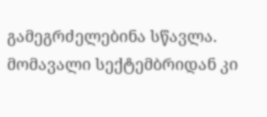გამეგრძელებინა სწავლა. მომავალი სექტემბრიდან კი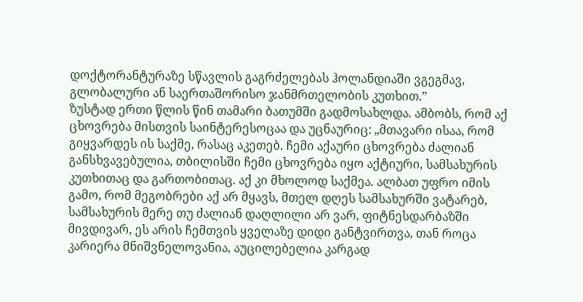დოქტორანტურაზე სწავლის გაგრძელებას ჰოლანდიაში ვგეგმავ, გლობალური ან საერთაშორისო ჯანმრთელობის კუთხით.”
ზუსტად ერთი წლის წინ თამარი ბათუმში გადმოსახლდა. ამბობს, რომ აქ ცხოვრება მისთვის საინტერესოცაა და უცნაურიც: „მთავარი ისაა, რომ გიყვარდეს ის საქმე, რასაც აკეთებ. ჩემი აქაური ცხოვრება ძალიან განსხვავებულია, თბილისში ჩემი ცხოვრება იყო აქტიური, სამსახურის კუთხითაც და გართობითაც. აქ კი მხოლოდ საქმეა. ალბათ უფრო იმის გამო, რომ მეგობრები აქ არ მყავს, მთელ დღეს სამსახურში ვატარებ, სამსახურის მერე თუ ძალიან დაღლილი არ ვარ, ფიტნესდარბაზში მივდივარ, ეს არის ჩემთვის ყველაზე დიდი განტვირთვა, თან როცა კარიერა მნიშვნელოვანია, აუცილებელია კარგად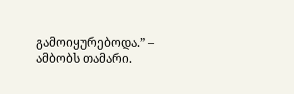გამოიყურებოდა.” – ამბობს თამარი.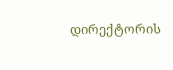დირექტორის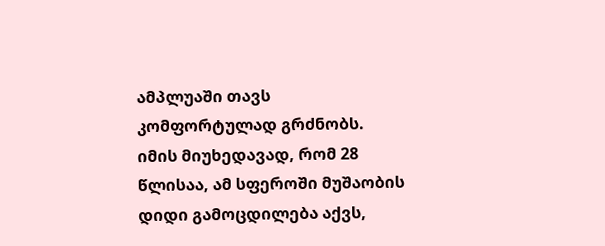ამპლუაში თავს კომფორტულად გრძნობს. იმის მიუხედავად, რომ 28 წლისაა, ამ სფეროში მუშაობის დიდი გამოცდილება აქვს,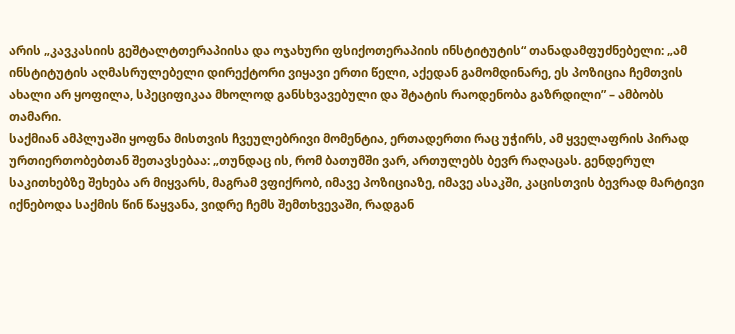არის „კავკასიის გეშტალტთერაპიისა და ოჯახური ფსიქოთერაპიის ინსტიტუტის“ თანადამფუძნებელი: „ამ ინსტიტუტის აღმასრულებელი დირექტორი ვიყავი ერთი წელი, აქედან გამომდინარე, ეს პოზიცია ჩემთვის ახალი არ ყოფილა, სპეციფიკაა მხოლოდ განსხვავებული და შტატის რაოდენობა გაზრდილი” – ამბობს თამარი.
საქმიან ამპლუაში ყოფნა მისთვის ჩვეულებრივი მომენტია, ერთადერთი რაც უჭირს, ამ ყველაფრის პირად ურთიერთობებთან შეთავსებაა: „თუნდაც ის, რომ ბათუმში ვარ, ართულებს ბევრ რაღაცას. გენდერულ საკითხებზე შეხება არ მიყვარს, მაგრამ ვფიქრობ, იმავე პოზიციაზე, იმავე ასაკში, კაცისთვის ბევრად მარტივი იქნებოდა საქმის წინ წაყვანა, ვიდრე ჩემს შემთხვევაში, რადგან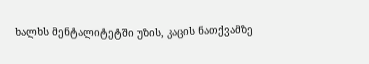ხალხს მენტალიტეტში უზის, კაცის ნათქვამზე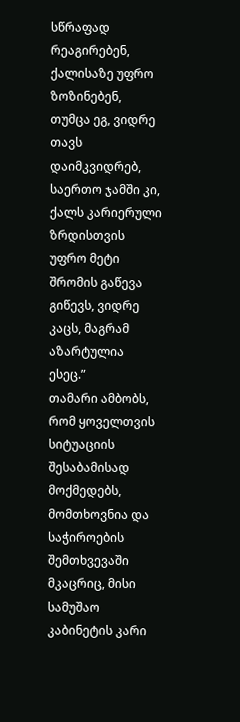სწრაფად რეაგირებენ, ქალისაზე უფრო ზოზინებენ, თუმცა ეგ, ვიდრე თავს დაიმკვიდრებ, საერთო ჯამში კი, ქალს კარიერული ზრდისთვის უფრო მეტი შრომის გაწევა გიწევს, ვიდრე კაცს, მაგრამ აზარტულია ესეც.”
თამარი ამბობს, რომ ყოველთვის სიტუაციის შესაბამისად მოქმედებს, მომთხოვნია და საჭიროების შემთხვევაში მკაცრიც, მისი სამუშაო კაბინეტის კარი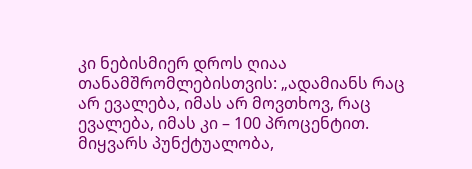კი ნებისმიერ დროს ღიაა თანამშრომლებისთვის: „ადამიანს რაც არ ევალება, იმას არ მოვთხოვ, რაც ევალება, იმას კი – 100 პროცენტით. მიყვარს პუნქტუალობა,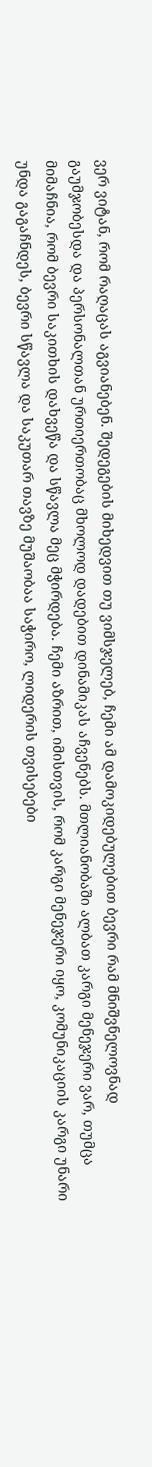ვერ ვიტან, რომ რაღაცას აგვიანებენ. შედეგების მიხედვით თუ ვიმსჯელებ, ჩემი ამ დამოკიდებულებით ბევრი რამ მნიშვნელოვნად გაუმჯობესდა და პერსონალთან ურთიერთობაც მხოლოდ დადებით დინამიკას აჩვენებს. მთლიანობაში ალბათ კარგი მენეჯერი ვარ, თუმცა მიმაჩნია, რომ ბევრი საკითხის დახვეწა და სწავლა მეც მჭირდება. ჩემი აზრით, იმისთვის, რომ კარგი მენეჯერი იყო, კომუნიკაციის კარგი უნარი უნდა გაგაჩნდეს, ბევრი სწავლა და საკუთარ თავზე მუშაობაა საჭირო, ლიდერის თვისებები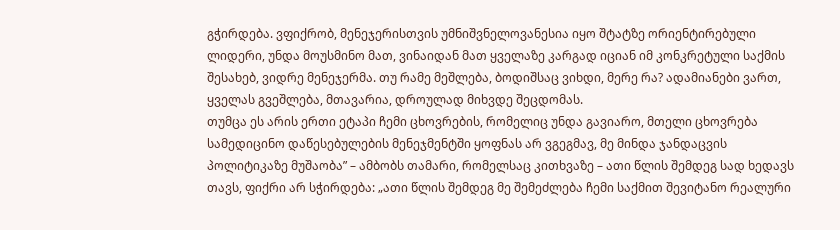გჭირდება. ვფიქრობ, მენეჯერისთვის უმნიშვნელოვანესია იყო შტატზე ორიენტირებული ლიდერი, უნდა მოუსმინო მათ, ვინაიდან მათ ყველაზე კარგად იციან იმ კონკრეტული საქმის შესახებ, ვიდრე მენეჯერმა. თუ რამე მეშლება, ბოდიშსაც ვიხდი, მერე რა? ადამიანები ვართ, ყველას გვეშლება, მთავარია, დროულად მიხვდე შეცდომას.
თუმცა ეს არის ერთი ეტაპი ჩემი ცხოვრების, რომელიც უნდა გავიარო, მთელი ცხოვრება სამედიცინო დაწესებულების მენეჯმენტში ყოფნას არ ვგეგმავ, მე მინდა ჯანდაცვის პოლიტიკაზე მუშაობა” – ამბობს თამარი, რომელსაც კითხვაზე – ათი წლის შემდეგ სად ხედავს თავს, ფიქრი არ სჭირდება: „ათი წლის შემდეგ მე შემეძლება ჩემი საქმით შევიტანო რეალური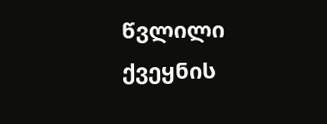წვლილი ქვეყნის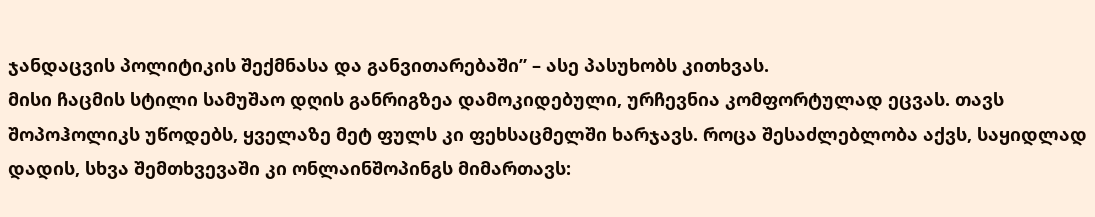ჯანდაცვის პოლიტიკის შექმნასა და განვითარებაში” – ასე პასუხობს კითხვას.
მისი ჩაცმის სტილი სამუშაო დღის განრიგზეა დამოკიდებული, ურჩევნია კომფორტულად ეცვას. თავს შოპოჰოლიკს უწოდებს, ყველაზე მეტ ფულს კი ფეხსაცმელში ხარჯავს. როცა შესაძლებლობა აქვს, საყიდლად დადის, სხვა შემთხვევაში კი ონლაინშოპინგს მიმართავს: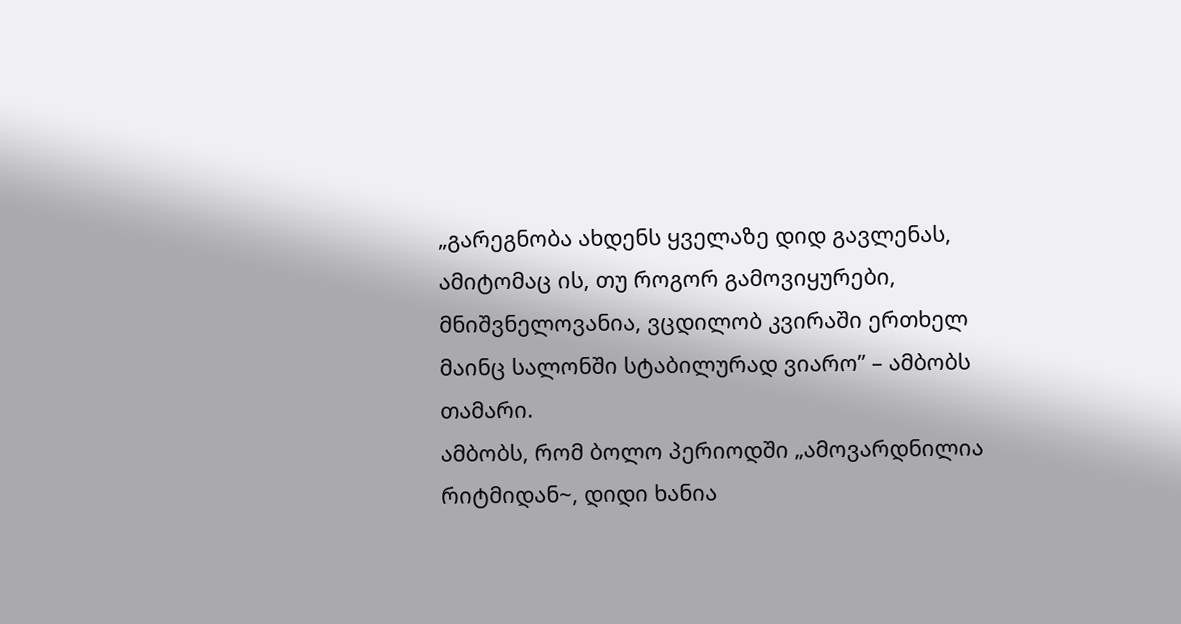„გარეგნობა ახდენს ყველაზე დიდ გავლენას, ამიტომაც ის, თუ როგორ გამოვიყურები, მნიშვნელოვანია, ვცდილობ კვირაში ერთხელ მაინც სალონში სტაბილურად ვიარო” – ამბობს თამარი.
ამბობს, რომ ბოლო პერიოდში „ამოვარდნილია რიტმიდან~, დიდი ხანია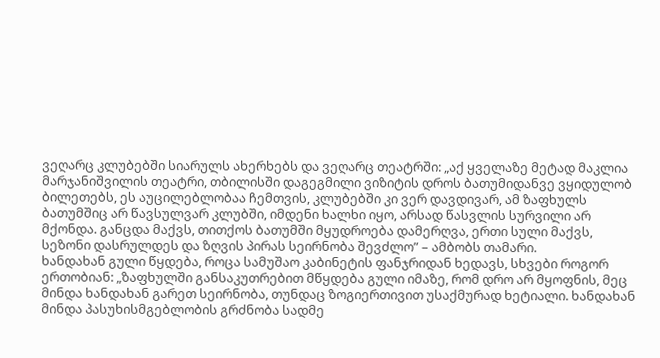ვეღარც კლუბებში სიარულს ახერხებს და ვეღარც თეატრში: „აქ ყველაზე მეტად მაკლია მარჯანიშვილის თეატრი, თბილისში დაგეგმილი ვიზიტის დროს ბათუმიდანვე ვყიდულობ ბილეთებს, ეს აუცილებლობაა ჩემთვის, კლუბებში კი ვერ დავდივარ, ამ ზაფხულს ბათუმშიც არ წავსულვარ კლუბში, იმდენი ხალხი იყო, არსად წასვლის სურვილი არ მქონდა. განცდა მაქვს, თითქოს ბათუმში მყუდროება დამერღვა, ერთი სული მაქვს, სეზონი დასრულდეს და ზღვის პირას სეირნობა შევძლო” – ამბობს თამარი.
ხანდახან გული წყდება, როცა სამუშაო კაბინეტის ფანჯრიდან ხედავს, სხვები როგორ ერთობიან: „ზაფხულში განსაკუთრებით მწყდება გული იმაზე, რომ დრო არ მყოფნის, მეც მინდა ხანდახან გარეთ სეირნობა, თუნდაც ზოგიერთივით უსაქმურად ხეტიალი. ხანდახან მინდა პასუხისმგებლობის გრძნობა სადმე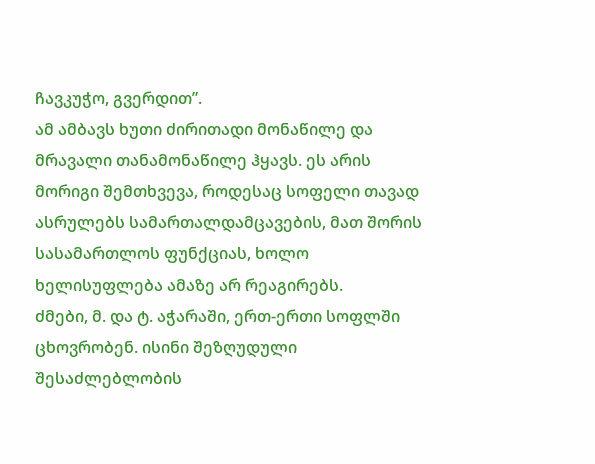ჩავკუჭო, გვერდით”.
ამ ამბავს ხუთი ძირითადი მონაწილე და მრავალი თანამონაწილე ჰყავს. ეს არის მორიგი შემთხვევა, როდესაც სოფელი თავად ასრულებს სამართალდამცავების, მათ შორის სასამართლოს ფუნქციას, ხოლო ხელისუფლება ამაზე არ რეაგირებს.
ძმები, მ. და ტ. აჭარაში, ერთ-ერთი სოფლში ცხოვრობენ. ისინი შეზღუდული შესაძლებლობის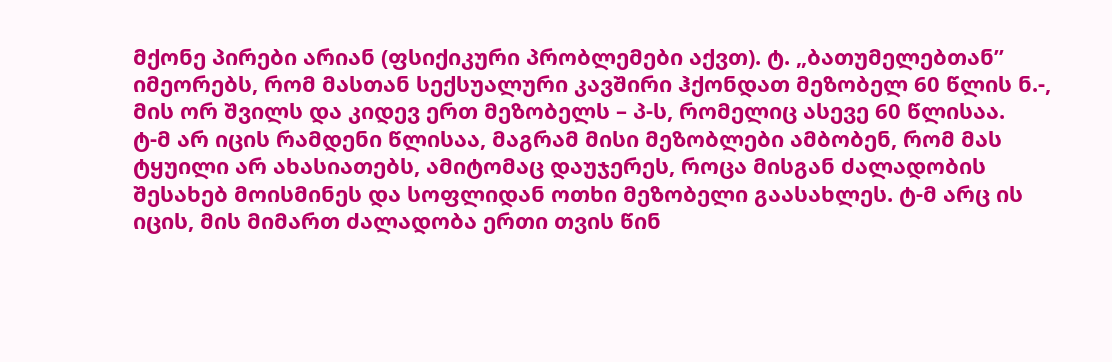მქონე პირები არიან (ფსიქიკური პრობლემები აქვთ). ტ. „ბათუმელებთან” იმეორებს, რომ მასთან სექსუალური კავშირი ჰქონდათ მეზობელ 60 წლის ნ.-, მის ორ შვილს და კიდევ ერთ მეზობელს – პ-ს, რომელიც ასევე 60 წლისაა.
ტ-მ არ იცის რამდენი წლისაა, მაგრამ მისი მეზობლები ამბობენ, რომ მას ტყუილი არ ახასიათებს, ამიტომაც დაუჯერეს, როცა მისგან ძალადობის შესახებ მოისმინეს და სოფლიდან ოთხი მეზობელი გაასახლეს. ტ-მ არც ის იცის, მის მიმართ ძალადობა ერთი თვის წინ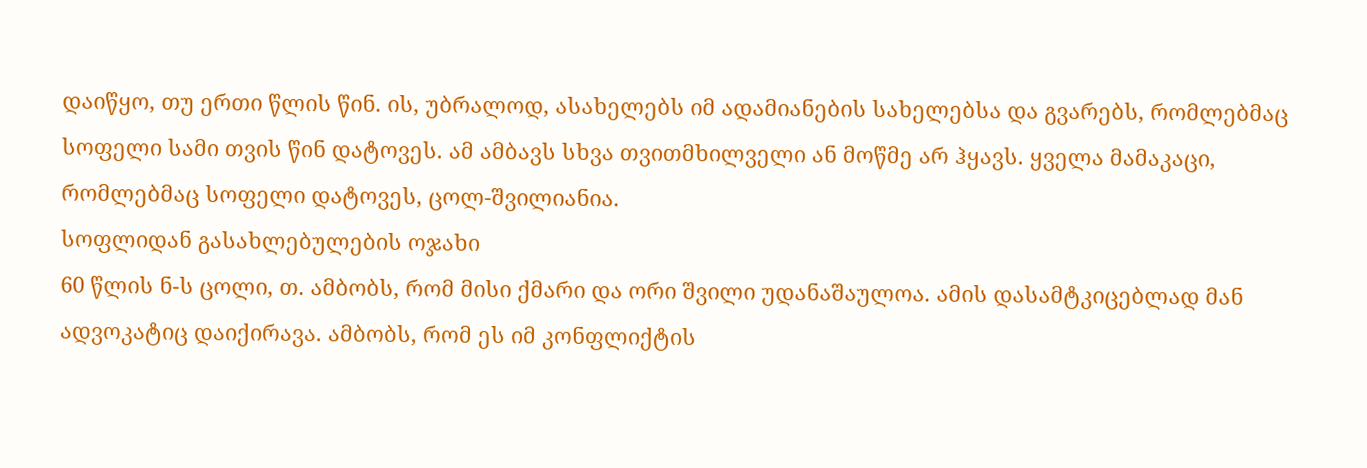დაიწყო, თუ ერთი წლის წინ. ის, უბრალოდ, ასახელებს იმ ადამიანების სახელებსა და გვარებს, რომლებმაც სოფელი სამი თვის წინ დატოვეს. ამ ამბავს სხვა თვითმხილველი ან მოწმე არ ჰყავს. ყველა მამაკაცი, რომლებმაც სოფელი დატოვეს, ცოლ-შვილიანია.
სოფლიდან გასახლებულების ოჯახი
60 წლის ნ-ს ცოლი, თ. ამბობს, რომ მისი ქმარი და ორი შვილი უდანაშაულოა. ამის დასამტკიცებლად მან ადვოკატიც დაიქირავა. ამბობს, რომ ეს იმ კონფლიქტის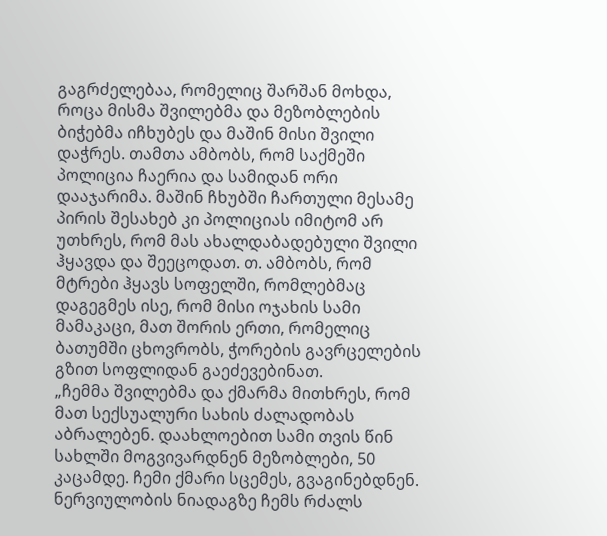გაგრძელებაა, რომელიც შარშან მოხდა, როცა მისმა შვილებმა და მეზობლების ბიჭებმა იჩხუბეს და მაშინ მისი შვილი დაჭრეს. თამთა ამბობს, რომ საქმეში პოლიცია ჩაერია და სამიდან ორი დააჯარიმა. მაშინ ჩხუბში ჩართული მესამე პირის შესახებ კი პოლიციას იმიტომ არ უთხრეს, რომ მას ახალდაბადებული შვილი ჰყავდა და შეეცოდათ. თ. ამბობს, რომ მტრები ჰყავს სოფელში, რომლებმაც დაგეგმეს ისე, რომ მისი ოჯახის სამი მამაკაცი, მათ შორის ერთი, რომელიც ბათუმში ცხოვრობს, ჭორების გავრცელების გზით სოფლიდან გაეძევებინათ.
„ჩემმა შვილებმა და ქმარმა მითხრეს, რომ მათ სექსუალური სახის ძალადობას აბრალებენ. დაახლოებით სამი თვის წინ სახლში მოგვივარდნენ მეზობლები, 50 კაცამდე. ჩემი ქმარი სცემეს, გვაგინებდნენ. ნერვიულობის ნიადაგზე ჩემს რძალს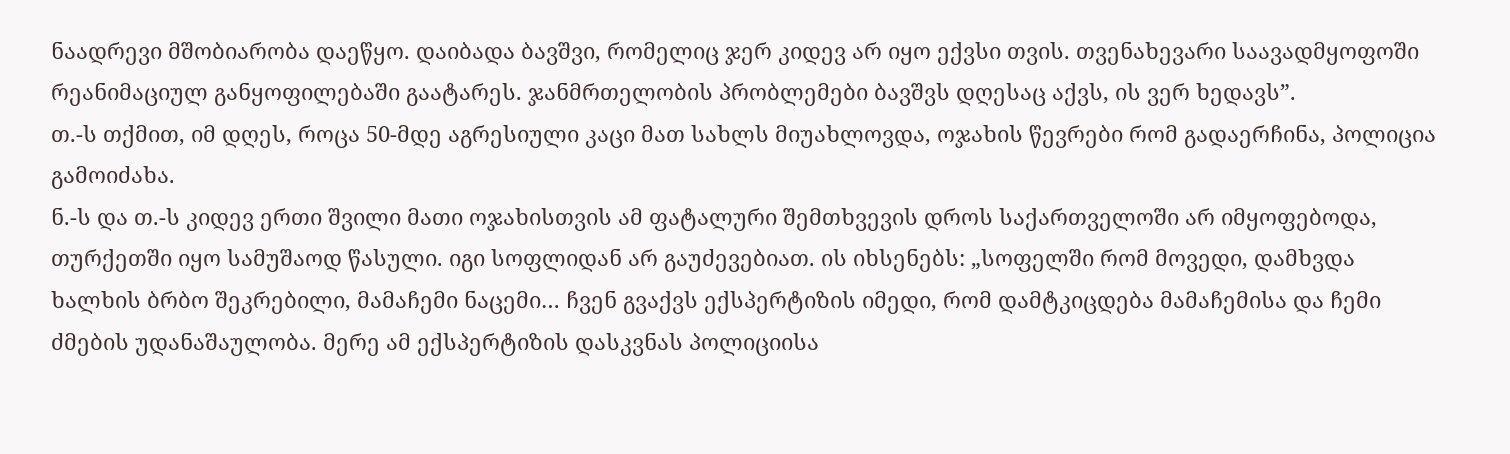ნაადრევი მშობიარობა დაეწყო. დაიბადა ბავშვი, რომელიც ჯერ კიდევ არ იყო ექვსი თვის. თვენახევარი საავადმყოფოში რეანიმაციულ განყოფილებაში გაატარეს. ჯანმრთელობის პრობლემები ბავშვს დღესაც აქვს, ის ვერ ხედავს”.
თ.-ს თქმით, იმ დღეს, როცა 50-მდე აგრესიული კაცი მათ სახლს მიუახლოვდა, ოჯახის წევრები რომ გადაერჩინა, პოლიცია გამოიძახა.
ნ.-ს და თ.-ს კიდევ ერთი შვილი მათი ოჯახისთვის ამ ფატალური შემთხვევის დროს საქართველოში არ იმყოფებოდა, თურქეთში იყო სამუშაოდ წასული. იგი სოფლიდან არ გაუძევებიათ. ის იხსენებს: „სოფელში რომ მოვედი, დამხვდა ხალხის ბრბო შეკრებილი, მამაჩემი ნაცემი… ჩვენ გვაქვს ექსპერტიზის იმედი, რომ დამტკიცდება მამაჩემისა და ჩემი ძმების უდანაშაულობა. მერე ამ ექსპერტიზის დასკვნას პოლიციისა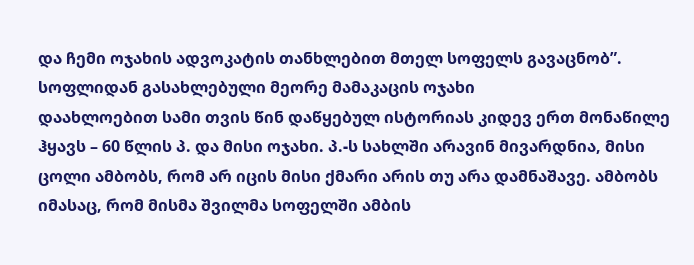და ჩემი ოჯახის ადვოკატის თანხლებით მთელ სოფელს გავაცნობ”.
სოფლიდან გასახლებული მეორე მამაკაცის ოჯახი
დაახლოებით სამი თვის წინ დაწყებულ ისტორიას კიდევ ერთ მონაწილე ჰყავს – 60 წლის პ. და მისი ოჯახი. პ.-ს სახლში არავინ მივარდნია, მისი ცოლი ამბობს, რომ არ იცის მისი ქმარი არის თუ არა დამნაშავე. ამბობს იმასაც, რომ მისმა შვილმა სოფელში ამბის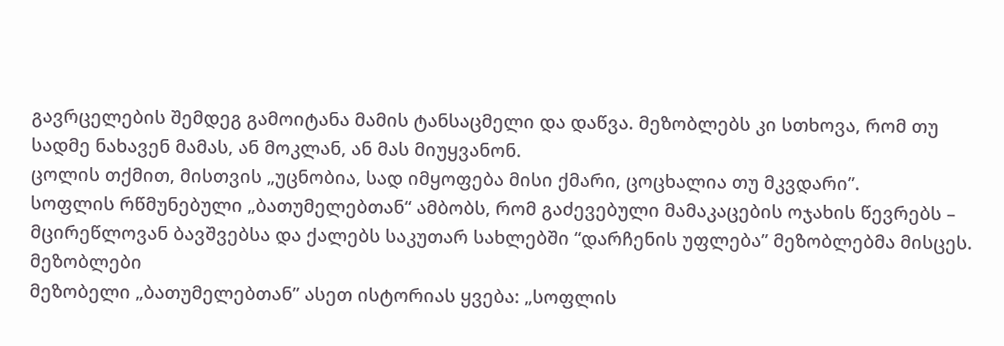გავრცელების შემდეგ გამოიტანა მამის ტანსაცმელი და დაწვა. მეზობლებს კი სთხოვა, რომ თუ სადმე ნახავენ მამას, ან მოკლან, ან მას მიუყვანონ.
ცოლის თქმით, მისთვის „უცნობია, სად იმყოფება მისი ქმარი, ცოცხალია თუ მკვდარი”.
სოფლის რწმუნებული „ბათუმელებთან“ ამბობს, რომ გაძევებული მამაკაცების ოჯახის წევრებს – მცირეწლოვან ბავშვებსა და ქალებს საკუთარ სახლებში “დარჩენის უფლება” მეზობლებმა მისცეს.
მეზობლები
მეზობელი „ბათუმელებთან” ასეთ ისტორიას ყვება: „სოფლის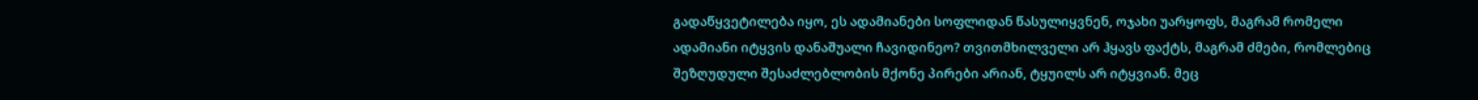გადაწყვეტილება იყო, ეს ადამიანები სოფლიდან წასულიყვნენ, ოჯახი უარყოფს, მაგრამ რომელი ადამიანი იტყვის დანაშუალი ჩავიდინეო? თვითმხილველი არ ჰყავს ფაქტს, მაგრამ ძმები, რომლებიც შეზღუდული შესაძლებლობის მქონე პირები არიან, ტყუილს არ იტყვიან. მეც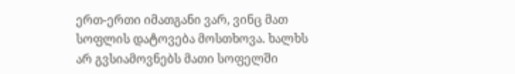ერთ-ერთი იმათგანი ვარ, ვინც მათ სოფლის დატოვება მოსთხოვა. ხალხს არ გვსიამოვნებს მათი სოფელში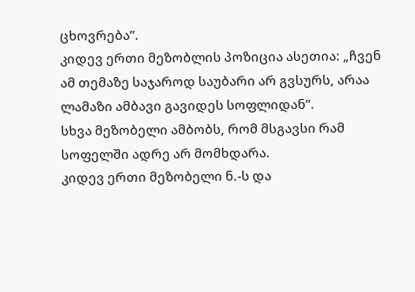ცხოვრება”.
კიდევ ერთი მეზობლის პოზიცია ასეთია: „ჩვენ ამ თემაზე საჯაროდ საუბარი არ გვსურს, არაა ლამაზი ამბავი გავიდეს სოფლიდან”.
სხვა მეზობელი ამბობს, რომ მსგავსი რამ სოფელში ადრე არ მომხდარა.
კიდევ ერთი მეზობელი ნ.-ს და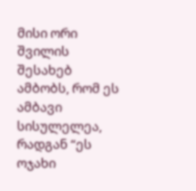მისი ორი შვილის შესახებ ამბობს, რომ ეს ამბავი სისულელეა, რადგან “ეს ოჯახი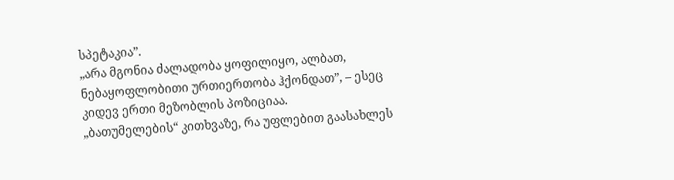სპეტაკია”.
„არა მგონია ძალადობა ყოფილიყო, ალბათ, ნებაყოფლობითი ურთიერთობა ჰქონდათ”, – ესეც კიდევ ერთი მეზობლის პოზიციაა.
„ბათუმელების“ კითხვაზე, რა უფლებით გაასახლეს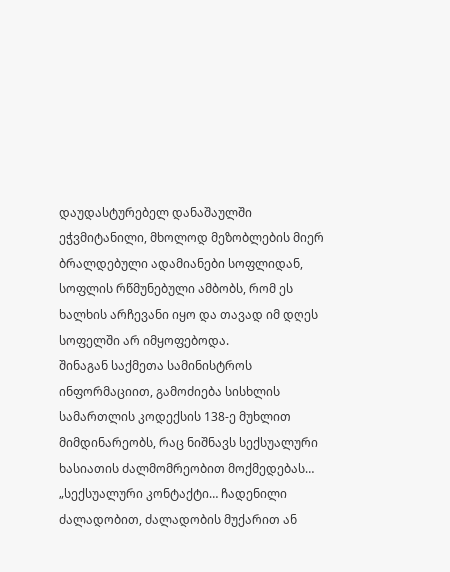დაუდასტურებელ დანაშაულში ეჭვმიტანილი, მხოლოდ მეზობლების მიერ ბრალდებული ადამიანები სოფლიდან, სოფლის რწმუნებული ამბობს, რომ ეს ხალხის არჩევანი იყო და თავად იმ დღეს სოფელში არ იმყოფებოდა.
შინაგან საქმეთა სამინისტროს ინფორმაციით, გამოძიება სისხლის სამართლის კოდექსის 138-ე მუხლით მიმდინარეობს, რაც ნიშნავს სექსუალური ხასიათის ძალმომრეობით მოქმედებას… „სექსუალური კონტაქტი… ჩადენილი ძალადობით, ძალადობის მუქარით ან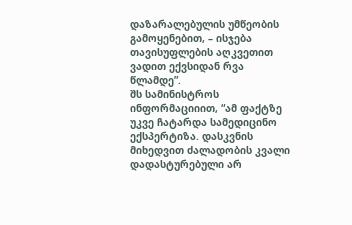დაზარალებულის უმწეობის გამოყენებით, – ისჯება თავისუფლების აღკვეთით ვადით ექვსიდან რვა წლამდე”.
შს სამინისტროს ინფორმაციიით, “ამ ფაქტზე უკვე ჩატარდა სამედიცინო ექსპერტიზა. დასკვნის მიხედვით ძალადობის კვალი დადასტურებული არ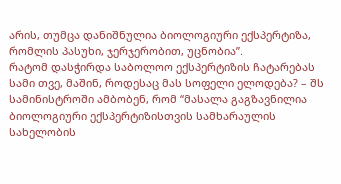არის, თუმცა დანიშნულია ბიოლოგიური ექსპერტიზა, რომლის პასუხი, ჯერჯერობით, უცნობია”.
რატომ დასჭირდა საბოლოო ექსპერტიზის ჩატარებას სამი თვე, მაშინ, როდესაც მას სოფელი ელოდება? – შს სამინისტროში ამბობენ, რომ “მასალა გაგზავნილია ბიოლოგიური ექსპერტიზისთვის სამხარაულის სახელობის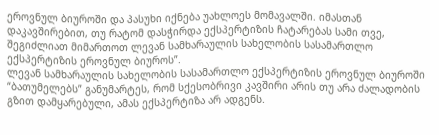ეროვნულ ბიუროში და პასუხი იქნება უახლოეს მომავალში. იმასთან დაკავშირებით, თუ რატომ დასჭირდა ექსპერტიზის ჩატარებას სამი თვე, შეგიძლიათ მიმართოთ ლევან სამხარაულის სახელობის სასამართლო ექსპერტიზის ეროვნულ ბიუროს”.
ლევან სამხარაულის სახელობის სასამართლო ექსპერტიზის ეროვნულ ბიუროში “ბათუმელებს” განუმარტეს, რომ სქესობრივი კავშირი არის თუ არა ძალადობის გზით დამყარებული, ამას ექსპერტიზა არ ადგენს.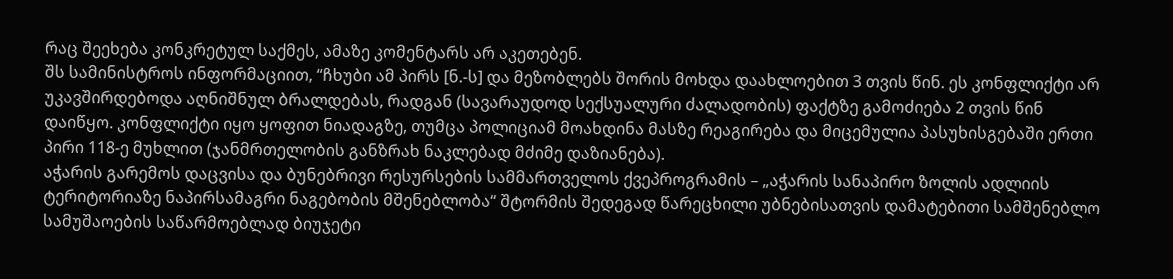რაც შეეხება კონკრეტულ საქმეს, ამაზე კომენტარს არ აკეთებენ.
შს სამინისტროს ინფორმაციით, “ჩხუბი ამ პირს [ნ.-ს] და მეზობლებს შორის მოხდა დაახლოებით 3 თვის წინ. ეს კონფლიქტი არ უკავშირდებოდა აღნიშნულ ბრალდებას, რადგან (სავარაუდოდ სექსუალური ძალადობის) ფაქტზე გამოძიება 2 თვის წინ დაიწყო. კონფლიქტი იყო ყოფით ნიადაგზე, თუმცა პოლიციამ მოახდინა მასზე რეაგირება და მიცემულია პასუხისგებაში ერთი პირი 118-ე მუხლით (ჯანმრთელობის განზრახ ნაკლებად მძიმე დაზიანება).
აჭარის გარემოს დაცვისა და ბუნებრივი რესურსების სამმართველოს ქვეპროგრამის – „აჭარის სანაპირო ზოლის ადლიის ტერიტორიაზე ნაპირსამაგრი ნაგებობის მშენებლობა“ შტორმის შედეგად წარეცხილი უბნებისათვის დამატებითი სამშენებლო სამუშაოების საწარმოებლად ბიუჯეტი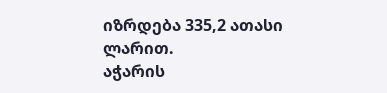იზრდება 335,2 ათასი ლარით.
აჭარის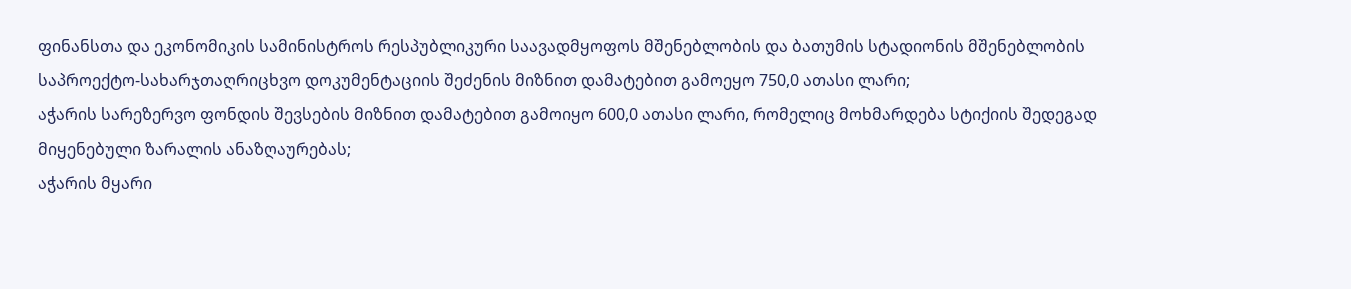ფინანსთა და ეკონომიკის სამინისტროს რესპუბლიკური საავადმყოფოს მშენებლობის და ბათუმის სტადიონის მშენებლობის საპროექტო-სახარჯთაღრიცხვო დოკუმენტაციის შეძენის მიზნით დამატებით გამოეყო 750,0 ათასი ლარი;
აჭარის სარეზერვო ფონდის შევსების მიზნით დამატებით გამოიყო 600,0 ათასი ლარი, რომელიც მოხმარდება სტიქიის შედეგად მიყენებული ზარალის ანაზღაურებას;
აჭარის მყარი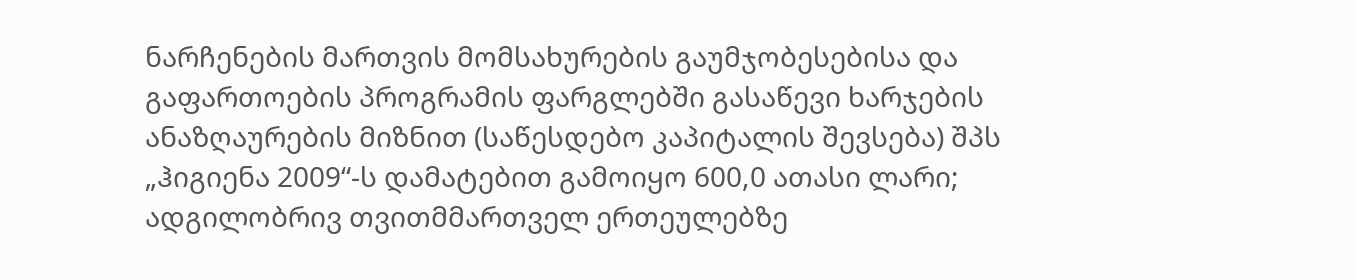ნარჩენების მართვის მომსახურების გაუმჯობესებისა და გაფართოების პროგრამის ფარგლებში გასაწევი ხარჯების ანაზღაურების მიზნით (საწესდებო კაპიტალის შევსება) შპს „ჰიგიენა 2009“-ს დამატებით გამოიყო 600,0 ათასი ლარი;
ადგილობრივ თვითმმართველ ერთეულებზე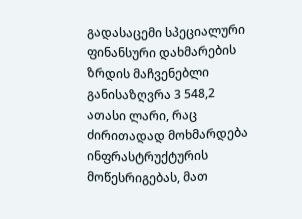გადასაცემი სპეციალური ფინანსური დახმარების ზრდის მაჩვენებლი განისაზღვრა 3 548,2 ათასი ლარი, რაც ძირითადად მოხმარდება ინფრასტრუქტურის მოწესრიგებას, მათ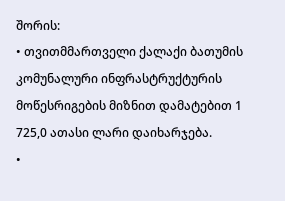შორის:
• თვითმმართველი ქალაქი ბათუმის კომუნალური ინფრასტრუქტურის მოწესრიგების მიზნით დამატებით 1 725,0 ათასი ლარი დაიხარჯება.
•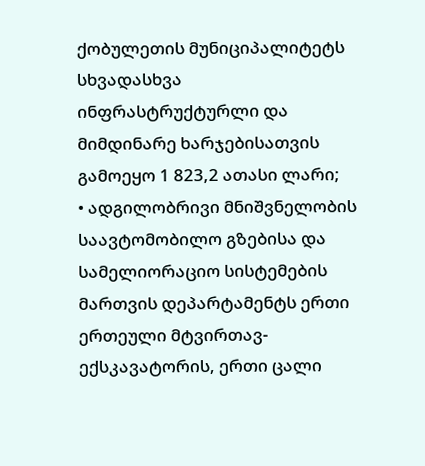ქობულეთის მუნიციპალიტეტს სხვადასხვა ინფრასტრუქტურლი და მიმდინარე ხარჯებისათვის გამოეყო 1 823,2 ათასი ლარი;
• ადგილობრივი მნიშვნელობის საავტომობილო გზებისა და სამელიორაციო სისტემების მართვის დეპარტამენტს ერთი ერთეული მტვირთავ-ექსკავატორის, ერთი ცალი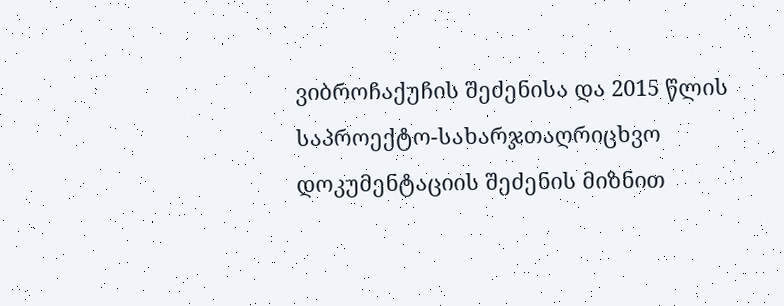ვიბროჩაქუჩის შეძენისა და 2015 წლის საპროექტო-სახარჯთაღრიცხვო დოკუმენტაციის შეძენის მიზნით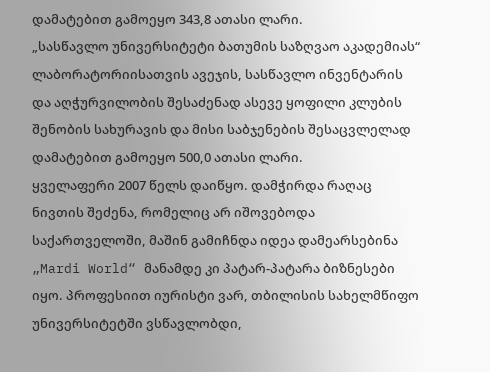დამატებით გამოეყო 343,8 ათასი ლარი.
„სასწავლო უნივერსიტეტი ბათუმის საზღვაო აკადემიას“ ლაბორატორიისათვის ავეჯის, სასწავლო ინვენტარის და აღჭურვილობის შესაძენად ასევე ყოფილი კლუბის შენობის სახურავის და მისი საბჯენების შესაცვლელად დამატებით გამოეყო 500,0 ათასი ლარი.
ყველაფერი 2007 წელს დაიწყო. დამჭირდა რაღაც ნივთის შეძენა, რომელიც არ იშოვებოდა საქართველოში, მაშინ გამიჩნდა იდეა დამეარსებინა „Mardi World“ მანამდე კი პატარ-პატარა ბიზნესები იყო. პროფესიით იურისტი ვარ, თბილისის სახელმწიფო უნივერსიტეტში ვსწავლობდი,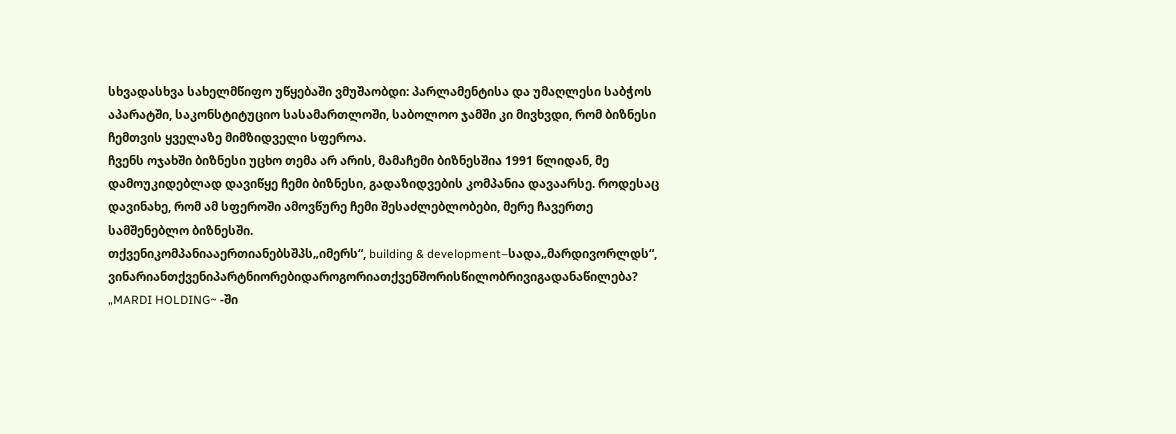სხვადასხვა სახელმწიფო უწყებაში ვმუშაობდი: პარლამენტისა და უმაღლესი საბჭოს აპარატში, საკონსტიტუციო სასამართლოში, საბოლოო ჯამში კი მივხვდი, რომ ბიზნესი ჩემთვის ყველაზე მიმზიდველი სფეროა.
ჩვენს ოჯახში ბიზნესი უცხო თემა არ არის, მამაჩემი ბიზნესშია 1991 წლიდან, მე დამოუკიდებლად დავიწყე ჩემი ბიზნესი, გადაზიდვების კომპანია დავაარსე. როდესაც დავინახე, რომ ამ სფეროში ამოვწურე ჩემი შესაძლებლობები, მერე ჩავერთე სამშენებლო ბიზნესში.
თქვენიკომპანიააერთიანებსშპს„იმერს“, building & development–სადა„მარდივორლდს“, ვინარიანთქვენიპარტნიორებიდაროგორიათქვენშორისწილობრივიგადანაწილება?
„MARDI HOLDING~ -ში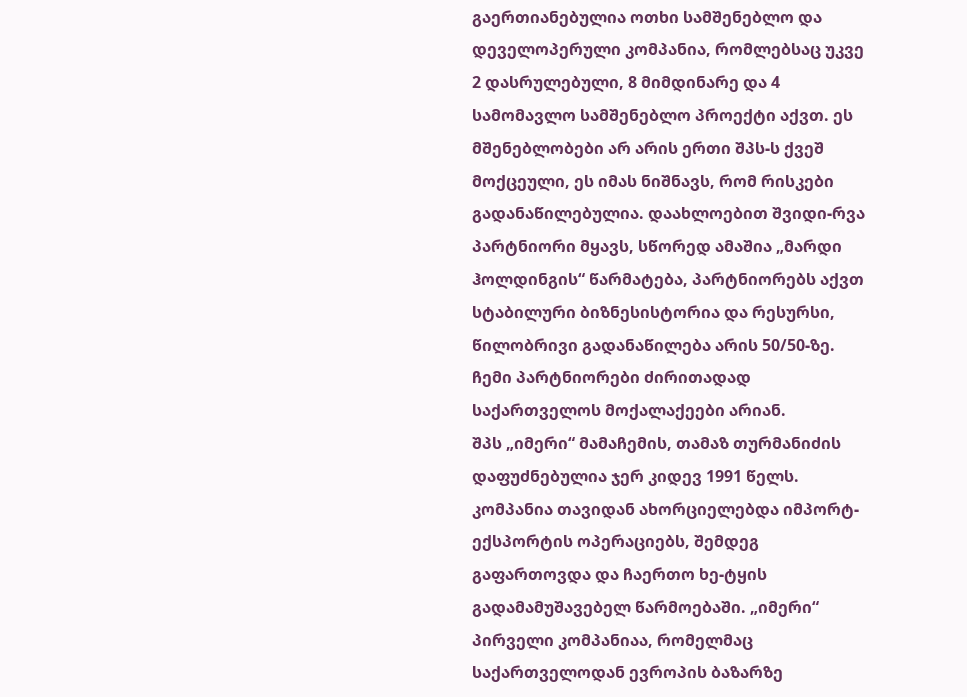გაერთიანებულია ოთხი სამშენებლო და დეველოპერული კომპანია, რომლებსაც უკვე 2 დასრულებული, 8 მიმდინარე და 4 სამომავლო სამშენებლო პროექტი აქვთ. ეს მშენებლობები არ არის ერთი შპს-ს ქვეშ მოქცეული, ეს იმას ნიშნავს, რომ რისკები გადანაწილებულია. დაახლოებით შვიდი-რვა პარტნიორი მყავს, სწორედ ამაშია „მარდი ჰოლდინგის“ წარმატება, პარტნიორებს აქვთ სტაბილური ბიზნესისტორია და რესურსი, წილობრივი გადანაწილება არის 50/50-ზე. ჩემი პარტნიორები ძირითადად საქართველოს მოქალაქეები არიან.
შპს „იმერი“ მამაჩემის, თამაზ თურმანიძის დაფუძნებულია ჯერ კიდევ 1991 წელს. კომპანია თავიდან ახორციელებდა იმპორტ-ექსპორტის ოპერაციებს, შემდეგ გაფართოვდა და ჩაერთო ხე-ტყის გადამამუშავებელ წარმოებაში. „იმერი“ პირველი კომპანიაა, რომელმაც საქართველოდან ევროპის ბაზარზე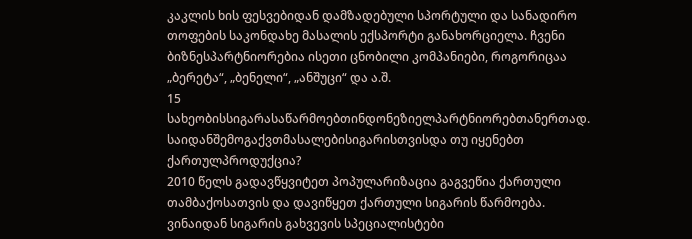კაკლის ხის ფესვებიდან დამზადებული სპორტული და სანადირო თოფების საკონდახე მასალის ექსპორტი განახორციელა. ჩვენი ბიზნესპარტნიორებია ისეთი ცნობილი კომპანიები, როგორიცაა „ბერეტა“, „ბენელი“, „ანშუცი“ და ა.შ.
15 სახეობისსიგარასაწარმოებთინდონეზიელპარტნიორებთანერთად. საიდანშემოგაქვთმასალებისიგარისთვისდა თუ იყენებთ ქართულპროდუქცია?
2010 წელს გადავწყვიტეთ პოპულარიზაცია გაგვეწია ქართული თამბაქოსათვის და დავიწყეთ ქართული სიგარის წარმოება. ვინაიდან სიგარის გახვევის სპეციალისტები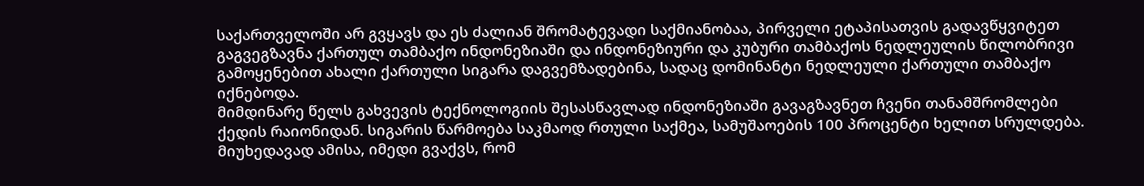საქართველოში არ გვყავს და ეს ძალიან შრომატევადი საქმიანობაა, პირველი ეტაპისათვის გადავწყვიტეთ გაგვეგზავნა ქართულ თამბაქო ინდონეზიაში და ინდონეზიური და კუბური თამბაქოს ნედლეულის წილობრივი გამოყენებით ახალი ქართული სიგარა დაგვემზადებინა, სადაც დომინანტი ნედლეული ქართული თამბაქო იქნებოდა.
მიმდინარე წელს გახვევის ტექნოლოგიის შესასწავლად ინდონეზიაში გავაგზავნეთ ჩვენი თანამშრომლები ქედის რაიონიდან. სიგარის წარმოება საკმაოდ რთული საქმეა, სამუშაოების 100 პროცენტი ხელით სრულდება. მიუხედავად ამისა, იმედი გვაქვს, რომ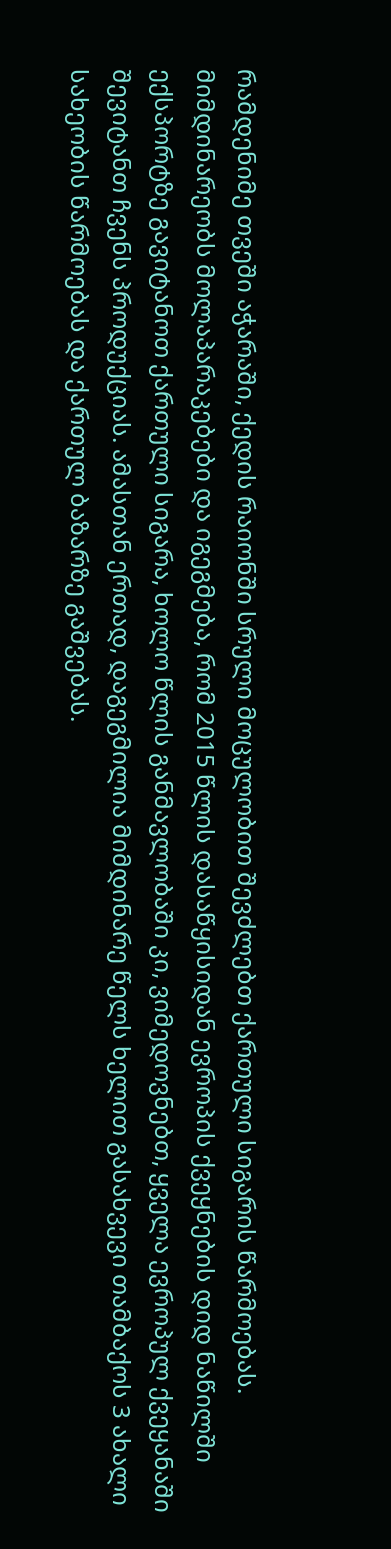რამდენიმე თვეში აჭარაში, ქედის რაიონში სრული მოცულობით შევძლებთ ქართული სიგარის წარმოებას.
მიმდინარეობს მოლაპარაკებები და იგეგმება, რომ 2015 წლის დასაწყისიდან ევროპის ქვეყნების დიდ ნაწილში ექსპორტზე გავიტანოთ ქართული სიგარა, ხოლო წლის განმავლობაში კი, ვიმედოვნებთ, ყველა ევროპულ ქვეყანაში შევიტანთ ჩვენს პროდუქციას. ამასთან ერთად, დაგეგმილია მიმდინარე წელს ხელით გასახვევი თამბაქოს 3 ახალი სახეობის წარმოებას და ქართულ ბაზარზე გაშვებას.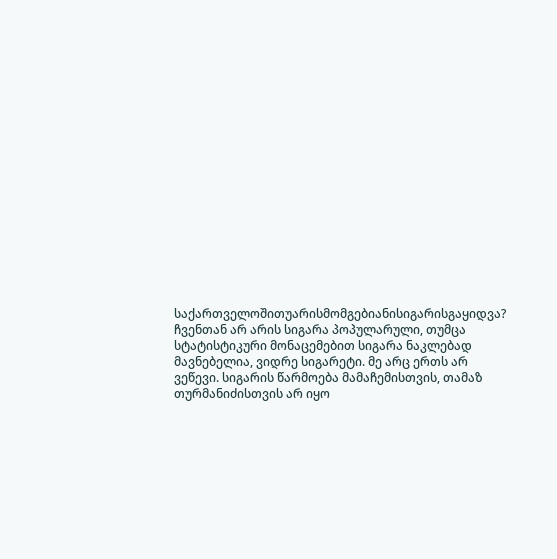საქართველოშითუარისმომგებიანისიგარისგაყიდვა?
ჩვენთან არ არის სიგარა პოპულარული, თუმცა სტატისტიკური მონაცემებით სიგარა ნაკლებად მავნებელია, ვიდრე სიგარეტი. მე არც ერთს არ ვეწევი. სიგარის წარმოება მამაჩემისთვის, თამაზ თურმანიძისთვის არ იყო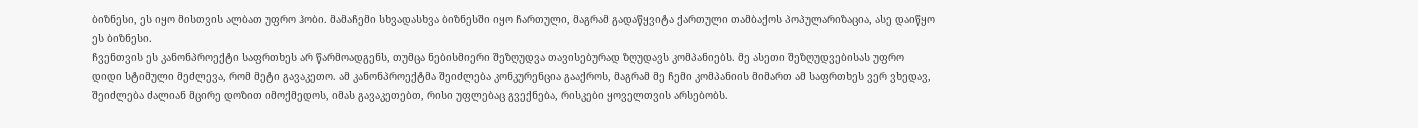ბიზნესი, ეს იყო მისთვის ალბათ უფრო ჰობი. მამაჩემი სხვადასხვა ბიზნესში იყო ჩართული, მაგრამ გადაწყვიტა ქართული თამბაქოს პოპულარიზაცია, ასე დაიწყო ეს ბიზნესი.
ჩვენთვის ეს კანონპროექტი საფრთხეს არ წარმოადგენს, თუმცა ნებისმიერი შეზღუდვა თავისებურად ზღუდავს კომპანიებს. მე ასეთი შეზღუდვებისას უფრო დიდი სტიმული მეძლევა, რომ მეტი გავაკეთო. ამ კანონპროექტმა შეიძლება კონკურენცია გააქროს, მაგრამ მე ჩემი კომპანიის მიმართ ამ საფრთხეს ვერ ვხედავ, შეიძლება ძალიან მცირე დოზით იმოქმედოს, იმას გავაკეთებთ, რისი უფლებაც გვექნება, რისკები ყოველთვის არსებობს.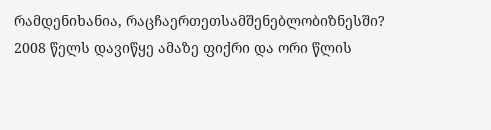რამდენიხანია, რაცჩაერთეთსამშენებლობიზნესში?
2008 წელს დავიწყე ამაზე ფიქრი და ორი წლის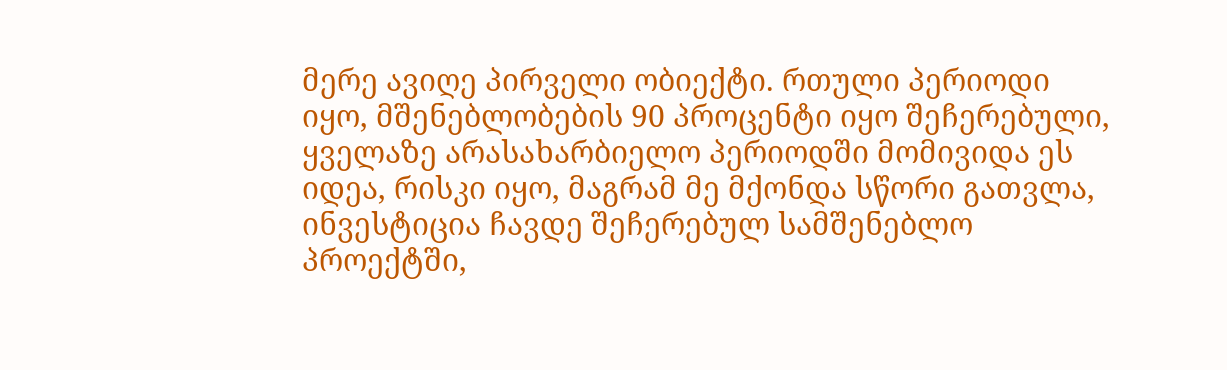მერე ავიღე პირველი ობიექტი. რთული პერიოდი იყო, მშენებლობების 90 პროცენტი იყო შეჩერებული, ყველაზე არასახარბიელო პერიოდში მომივიდა ეს იდეა, რისკი იყო, მაგრამ მე მქონდა სწორი გათვლა, ინვესტიცია ჩავდე შეჩერებულ სამშენებლო პროექტში,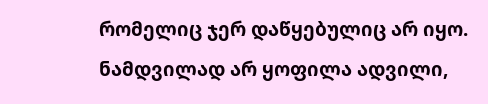რომელიც ჯერ დაწყებულიც არ იყო. ნამდვილად არ ყოფილა ადვილი,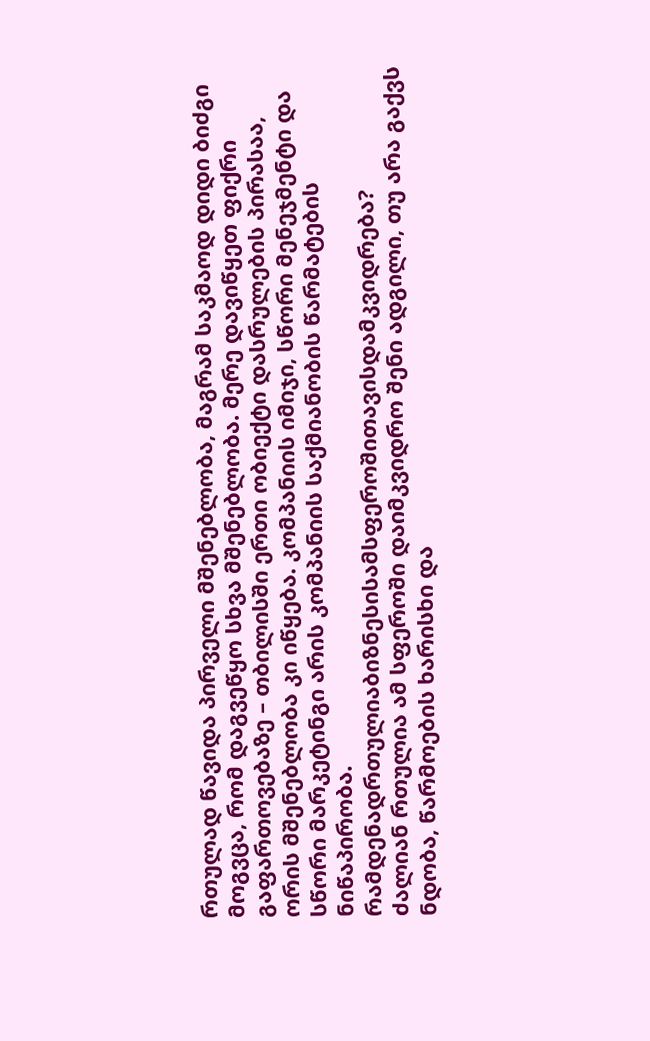რთულად წავიდა პირველი მშენებლობა, მაგრამ საკმაოდ დიდი ბიძგი მოგვცა, რომ დაგვეწყო სხვა მშენებლობა. მერე დავიწყეთ ფიქრი გაფართოვებაზე – თბილისში ერთი ობიექტი დასრულების პირასაა, ორის მშენებლობა კი იწყება. კომპანიის იმიჯი, სწორი მენეჯმენტი და სწორი მარკეტინგი არის კომპანიის საქმიანობის წარმატების ნიწაპირობა.
რამდენადრთულიაბიზნესისამსფეროშითავისდამკვიდრება?
ძალიან რთულია ამ სფეროში დაიმკვიდრო შენი ადგილი, თუ არა გაქვს ნდობა, წარმოების ხარისხი და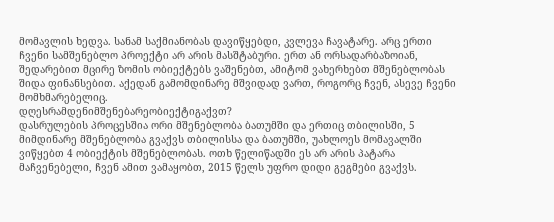მომავლის ხედვა. სანამ საქმიანობას დავიწყებდი, კვლევა ჩავატარე. არც ერთი ჩვენი სამშენებლო პროექტი არ არის მასშტაბური. ერთ ან ორსადარბაზოიან, შედარებით მცირე ზომის ობიექტებს ვაშენებთ, ამიტომ ვახერხებთ მშენებლობას შიდა ფინანსებით. აქედან გამომდინარე მშვიდად ვართ, როგორც ჩვენ, ასევე ჩვენი მომხმარებელიც.
დღესრამდენიმშენებარეობიექტიგაქვთ?
დასრულების პროცესშია ორი მშენებლობა ბათუმში და ერთიც თბილისში, 5 მიმდინარე მშენებლობა გვაქვს თბილისსა და ბათუმში, უახლოეს მომავალში ვიწყებთ 4 ობიექტის მშენებლობას. ოთხ წელიწადში ეს არ არის პატარა მაჩვენებელი, ჩვენ ამით ვამაყობთ, 2015 წელს უფრო დიდი გეგმები გვაქვს.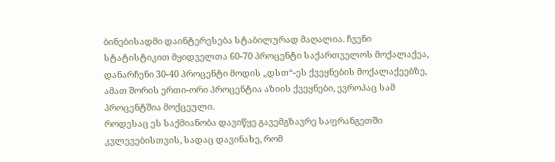ბინებისადმი დაინტერესება სტაბილურად მაღალია. ჩვენი სტატისტიკით მყიდველთა 60-70 პროცენტი საქართველოს მოქალაქეა, დანარჩენი 30-40 პროცენტი მოდის „დსთ“-ეს ქვეყნების მოქალაქეებზე, ამათ შორის ერთი-ორი პროცენტია აზიის ქვეყნები, ევროპაც სამ პროცენტშია მოქცეული.
როდესაც ეს საქმიანობა დავიწყე გავემგზავრე საფრანგეთში კვლევებისთვის, სადაც დავინახე, რომ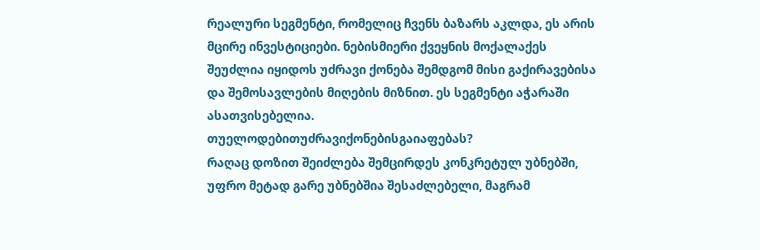რეალური სეგმენტი, რომელიც ჩვენს ბაზარს აკლდა, ეს არის მცირე ინვესტიციები. ნებისმიერი ქვეყნის მოქალაქეს შეუძლია იყიდოს უძრავი ქონება შემდგომ მისი გაქირავებისა და შემოსავლების მიღების მიზნით. ეს სეგმენტი აჭარაში ასათვისებელია.
თუელოდებითუძრავიქონებისგაიაფებას?
რაღაც დოზით შეიძლება შემცირდეს კონკრეტულ უბნებში, უფრო მეტად გარე უბნებშია შესაძლებელი, მაგრამ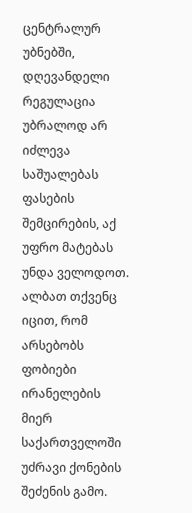ცენტრალურ უბნებში, დღევანდელი რეგულაცია უბრალოდ არ იძლევა საშუალებას ფასების შემცირების, აქ უფრო მატებას უნდა ველოდოთ.
ალბათ თქვენც იცით, რომ არსებობს ფობიები ირანელების მიერ საქართველოში უძრავი ქონების შეძენის გამო.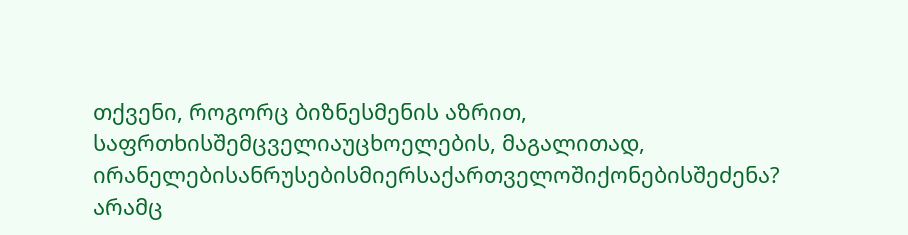თქვენი, როგორც ბიზნესმენის აზრით, საფრთხისშემცველიაუცხოელების, მაგალითად, ირანელებისანრუსებისმიერსაქართველოშიქონებისშეძენა?
არამც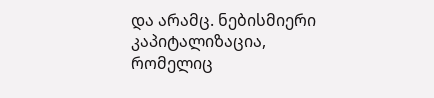და არამც. ნებისმიერი კაპიტალიზაცია, რომელიც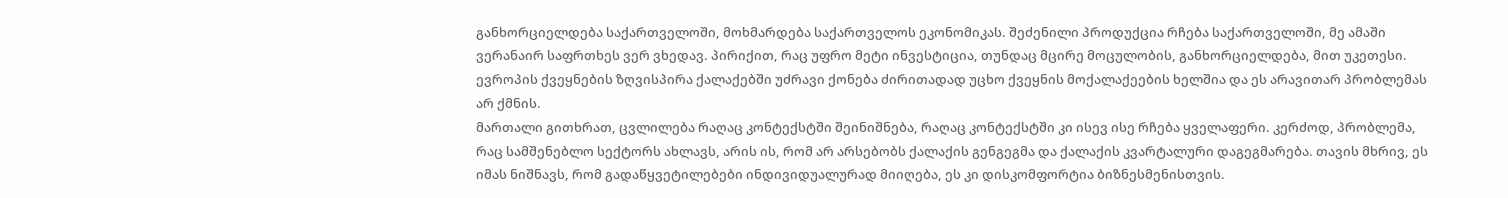განხორციელდება საქართველოში, მოხმარდება საქართველოს ეკონომიკას. შეძენილი პროდუქცია რჩება საქართველოში, მე ამაში ვერანაირ საფრთხეს ვერ ვხედავ. პირიქით, რაც უფრო მეტი ინვესტიცია, თუნდაც მცირე მოცულობის, განხორციელდება, მით უკეთესი. ევროპის ქვეყნების ზღვისპირა ქალაქებში უძრავი ქონება ძირითადად უცხო ქვეყნის მოქალაქეების ხელშია და ეს არავითარ პრობლემას არ ქმნის.
მართალი გითხრათ, ცვლილება რაღაც კონტექსტში შეინიშნება, რაღაც კონტექსტში კი ისევ ისე რჩება ყველაფერი. კერძოდ, პრობლემა, რაც სამშენებლო სექტორს ახლავს, არის ის, რომ არ არსებობს ქალაქის გენგეგმა და ქალაქის კვარტალური დაგეგმარება. თავის მხრივ, ეს იმას ნიშნავს, რომ გადაწყვეტილებები ინდივიდუალურად მიიღება, ეს კი დისკომფორტია ბიზნესმენისთვის.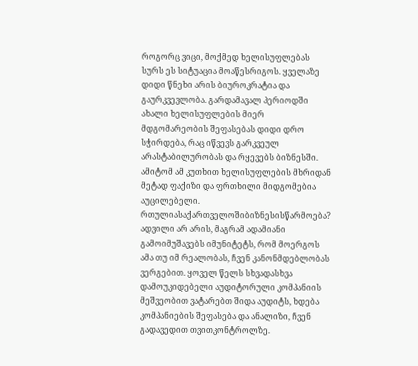როგორც ვიცი, მოქმედ ხელისუფლებას სურს ეს სიტუაცია მოაწესრიგოს. ყველაზე დიდი წნეხი არის ბიუროკრატია და გაურკვევლობა. გარდამავალ პერიოდში ახალი ხელისუფლების მიერ მდგომარეობის შეფასებას დიდი დრო სჭირდება, რაც იწვევს გარკვეულ არასტაბილურობას და რყევებს ბიზნესში. ამიტომ ამ კუთხით ხელისუფლების მხრიდან მეტად ფაქიზი და ფრთხილი მიდგომებია აუცილებელი.
რთულიასაქართველოშიბიზნესისწარმოება?
ადვილი არ არის, მაგრამ ადამიანი გამოიმუშავებს იმუნიტეტს, რომ მოერგოს ამა თუ იმ რეალობას, ჩვენ კანონმდებლობას ვერგებით. ყოველ წელს სხვადასხვა დამოუკიდებელი აუდიტორული კომპანიის მეშვეობით ვატარებთ შიდა აუდიტს, ხდება კომპანიების შეფასება და ანალიზი, ჩვენ გადავედით თვითკონტროლზე.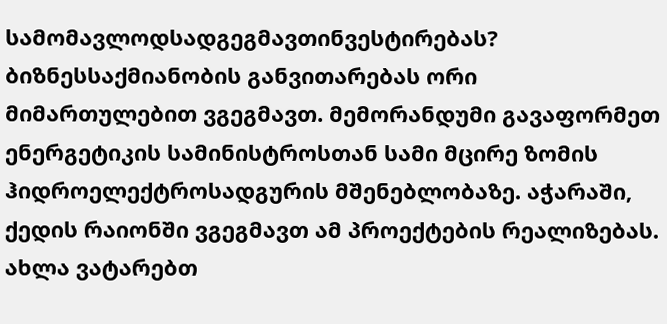სამომავლოდსადგეგმავთინვესტირებას?
ბიზნესსაქმიანობის განვითარებას ორი მიმართულებით ვგეგმავთ. მემორანდუმი გავაფორმეთ ენერგეტიკის სამინისტროსთან სამი მცირე ზომის ჰიდროელექტროსადგურის მშენებლობაზე. აჭარაში, ქედის რაიონში ვგეგმავთ ამ პროექტების რეალიზებას. ახლა ვატარებთ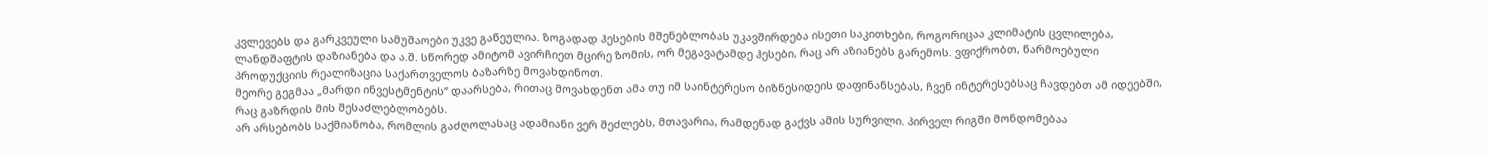კვლევებს და გარკვეული სამუშაოები უკვე გაწეულია. ზოგადად ჰესების მშენებლობას უკავშირდება ისეთი საკითხები, როგორიცაა კლიმატის ცვლილება, ლანდშაფტის დაზიანება და ა.შ. სწორედ ამიტომ ავირჩიეთ მცირე ზომის, ორ მეგავატამდე ჰესები, რაც არ აზიანებს გარემოს. ვფიქრობთ, წარმოებული პროდუქციის რეალიზაცია საქართველოს ბაზარზე მოვახდინოთ.
მეორე გეგმაა „მარდი ინვესტმენტის“ დაარსება, რითაც მოვახდენთ ამა თუ იმ საინტერესო ბიზნესიდეის დაფინანსებას, ჩვენ ინტერესებსაც ჩავდებთ ამ იდეებში, რაც გაზრდის მის შესაძლებლობებს.
არ არსებობს საქმიანობა, რომლის გაძღოლასაც ადამიანი ვერ შეძლებს, მთავარია, რამდენად გაქვს ამის სურვილი. პირველ რიგში მონდომებაა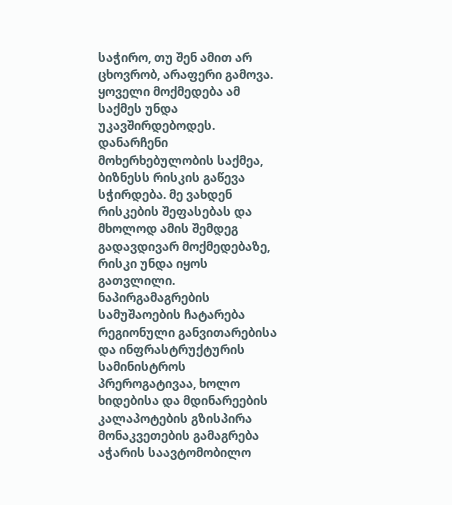საჭირო, თუ შენ ამით არ ცხოვრობ, არაფერი გამოვა. ყოველი მოქმედება ამ საქმეს უნდა უკავშირდებოდეს. დანარჩენი მოხერხებულობის საქმეა, ბიზნესს რისკის გაწევა სჭირდება. მე ვახდენ რისკების შეფასებას და მხოლოდ ამის შემდეგ გადავდივარ მოქმედებაზე, რისკი უნდა იყოს გათვლილი.
ნაპირგამაგრების სამუშაოების ჩატარება რეგიონული განვითარებისა და ინფრასტრუქტურის სამინისტროს პრეროგატივაა, ხოლო ხიდებისა და მდინარეების კალაპოტების გზისპირა მონაკვეთების გამაგრება აჭარის საავტომობილო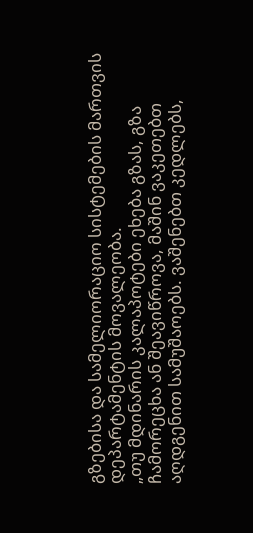გზებისა და სამელიორაციო სისტემების მართვის დეპარტამენტის მოვალეობა.
„თუ მდინარის კალაპოტები ეხება გზას, გზა ჩამორეცხა ან შეავიწროვა, მაშინ ვაკეთებთ აღდგენით სამუშაოებს. ვაშენებთ კედლებს,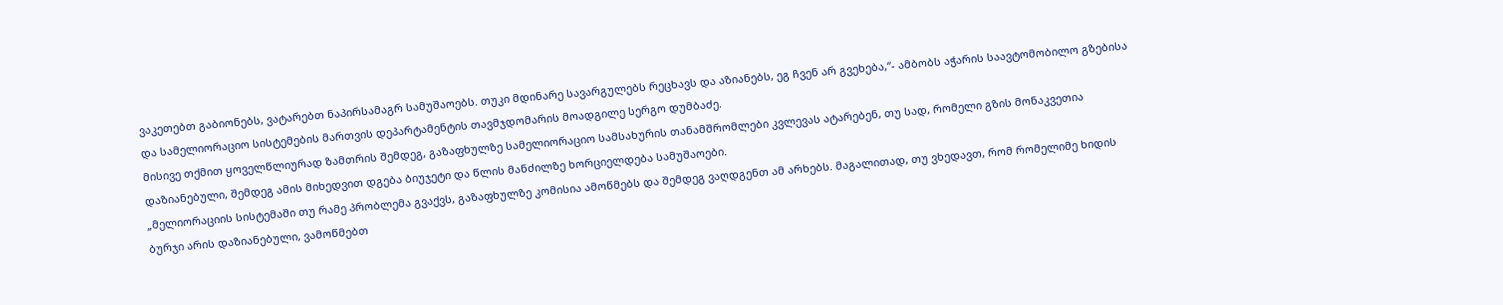ვაკეთებთ გაბიონებს, ვატარებთ ნაპირსამაგრ სამუშაოებს. თუკი მდინარე სავარგულებს რეცხავს და აზიანებს, ეგ ჩვენ არ გვეხება,“- ამბობს აჭარის საავტომობილო გზებისა და სამელიორაციო სისტემების მართვის დეპარტამენტის თავმჯდომარის მოადგილე სერგო დუმბაძე.
მისივე თქმით ყოველწლიურად ზამთრის შემდეგ, გაზაფხულზე სამელიორაციო სამსახურის თანამშრომლები კვლევას ატარებენ, თუ სად, რომელი გზის მონაკვეთია დაზიანებული, შემდეგ ამის მიხედვით დგება ბიუჯეტი და წლის მანძილზე ხორციელდება სამუშაოები.
„მელიორაციის სისტემაში თუ რამე პრობლემა გვაქვს, გაზაფხულზე კომისია ამოწმებს და შემდეგ ვაღდგენთ ამ არხებს. მაგალითად, თუ ვხედავთ, რომ რომელიმე ხიდის ბურჯი არის დაზიანებული, ვამოწმებთ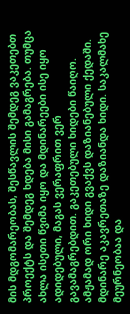მის მდგომარეობას, შესწავლის შემდეგ ვაკეთებთ პროექტს და შემდეგ ხდება მისი გამაგრება. თუმცა ახლა ისეთი წვიმა იყო და მდინარეები ისე იყო ადიდებული, მაგას ვერაფრით ვერ გავამაგრებდით. გაკეთებული ხიდები წაიღო. ამჟამად ორი ხიდი გვაქვს დაზიანებული ქედაში. მდინარე აკავრეთაზე დაზიანდა ხიდი. საკალმახე მეურნეობაა და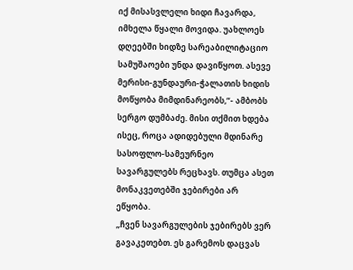იქ მისასვლელი ხიდი ჩავარდა, იმხელა წყალი მოვიდა. უახლოეს დღეებში ხიდზე სარეაბილიტაციო სამუშაოები უნდა დავიწყოთ. ასევე მერისი-გუნდაური-ჭალათის ხიდის მოწყობა მიმდინარეობს,“- ამბობს სერგო დუმბაძე. მისი თქმით ხდება ისეც, როცა ადიდებული მდინარე სასოფლო-სამეურნეო სავარგულებს რეცხავს. თუმცა ასეთ მონაკვეთებში ჯებირები არ ეწყობა.
„ჩვენ სავარგულების ჯებირებს ვერ გავაკეთებთ. ეს გარემოს დაცვას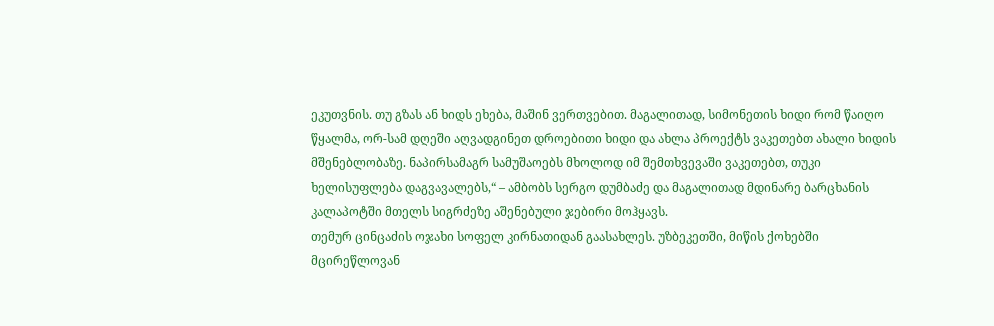ეკუთვნის. თუ გზას ან ხიდს ეხება, მაშინ ვერთვებით. მაგალითად, სიმონეთის ხიდი რომ წაიღო წყალმა, ორ-სამ დღეში აღვადგინეთ დროებითი ხიდი და ახლა პროექტს ვაკეთებთ ახალი ხიდის მშენებლობაზე. ნაპირსამაგრ სამუშაოებს მხოლოდ იმ შემთხვევაში ვაკეთებთ, თუკი ხელისუფლება დაგვავალებს,“ – ამბობს სერგო დუმბაძე და მაგალითად მდინარე ბარცხანის კალაპოტში მთელს სიგრძეზე აშენებული ჯებირი მოჰყავს.
თემურ ცინცაძის ოჯახი სოფელ კირნათიდან გაასახლეს. უზბეკეთში, მიწის ქოხებში მცირეწლოვან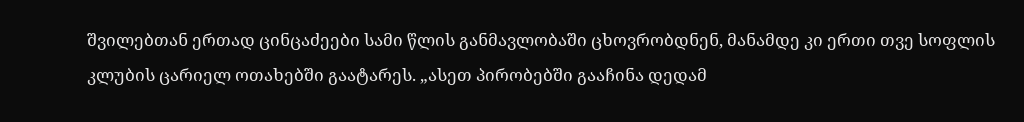შვილებთან ერთად ცინცაძეები სამი წლის განმავლობაში ცხოვრობდნენ, მანამდე კი ერთი თვე სოფლის კლუბის ცარიელ ოთახებში გაატარეს. „ასეთ პირობებში გააჩინა დედამ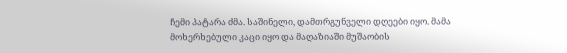ჩემი პატარა ძმა. საშინელი, დამთრგუნველი დღეები იყო. მამა მოხერხებული კაცი იყო და მაღაზიაში მუშაობის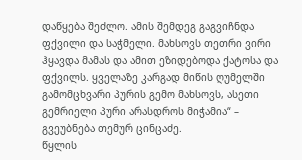დაწყება შეძლო. ამის შემდეგ გაგვიჩნდა ფქვილი და საჭმელი. მახსოვს თეთრი ვირი ჰყავდა მამას და ამით ეზიდებოდა ქატოსა და ფქვილს. ყველაზე კარგად მიწის ღუმელში გამომცხვარი პურის გემო მახსოვს, ასეთი გემრიელი პური არასდროს მიჭამია“ – გვეუბნება თემურ ცინცაძე.
წყლის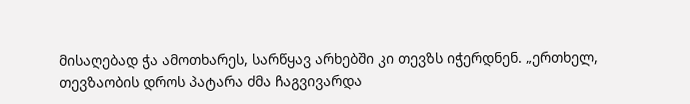მისაღებად ჭა ამოთხარეს, სარწყავ არხებში კი თევზს იჭერდნენ. „ერთხელ, თევზაობის დროს პატარა ძმა ჩაგვივარდა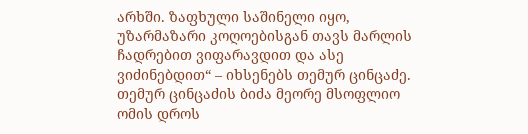არხში. ზაფხული საშინელი იყო, უზარმაზარი კოღოებისგან თავს მარლის ჩადრებით ვიფარავდით და ასე ვიძინებდით“ – იხსენებს თემურ ცინცაძე.
თემურ ცინცაძის ბიძა მეორე მსოფლიო ომის დროს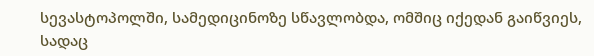სევასტოპოლში, სამედიცინოზე სწავლობდა, ომშიც იქედან გაიწვიეს, სადაც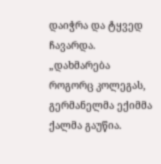დაიჭრა და ტყვედ ჩავარდა. „დახმარება როგორც კოლეგას, გერმანელმა ექიმმა ქალმა გაუწია.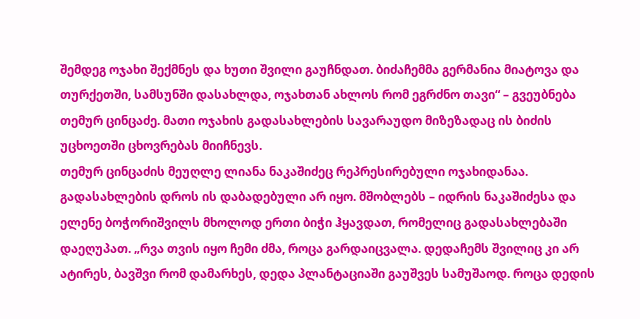შემდეგ ოჯახი შექმნეს და ხუთი შვილი გაუჩნდათ. ბიძაჩემმა გერმანია მიატოვა და თურქეთში, სამსუნში დასახლდა, ოჯახთან ახლოს რომ ეგრძნო თავი“ – გვეუბნება თემურ ცინცაძე. მათი ოჯახის გადასახლების სავარაუდო მიზეზადაც ის ბიძის უცხოეთში ცხოვრებას მიიჩნევს.
თემურ ცინცაძის მეუღლე ლიანა ნაკაშიძეც რეპრესირებული ოჯახიდანაა. გადასახლების დროს ის დაბადებული არ იყო. მშობლებს – იდრის ნაკაშიძესა და ელენე ბოჭორიშვილს მხოლოდ ერთი ბიჭი ჰყავდათ, რომელიც გადასახლებაში დაეღუპათ. „რვა თვის იყო ჩემი ძმა, როცა გარდაიცვალა. დედაჩემს შვილიც კი არ ატირეს, ბავშვი რომ დამარხეს, დედა პლანტაციაში გაუშვეს სამუშაოდ. როცა დედის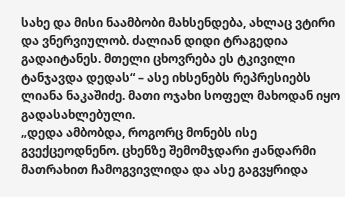სახე და მისი ნაამბობი მახსენდება, ახლაც ვტირი და ვნერვიულობ. ძალიან დიდი ტრაგედია გადაიტანეს. მთელი ცხოვრება ეს ტკივილი ტანჯავდა დედას“ – ასე იხსენებს რეპრესიებს ლიანა ნაკაშიძე. მათი ოჯახი სოფელ მახოდან იყო გადასახლებული.
„დედა ამბობდა, როგორც მონებს ისე გვექცეოდნენო. ცხენზე შემომჯდარი ჟანდარმი მათრახით ჩამოგვივლიდა და ასე გაგვყრიდა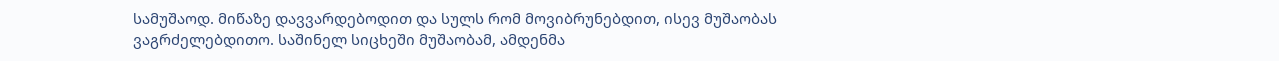სამუშაოდ. მიწაზე დავვარდებოდით და სულს რომ მოვიბრუნებდით, ისევ მუშაობას ვაგრძელებდითო. საშინელ სიცხეში მუშაობამ, ამდენმა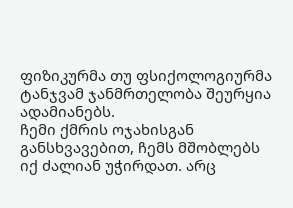ფიზიკურმა თუ ფსიქოლოგიურმა ტანჯვამ ჯანმრთელობა შეურყია ადამიანებს.
ჩემი ქმრის ოჯახისგან განსხვავებით, ჩემს მშობლებს იქ ძალიან უჭირდათ. არც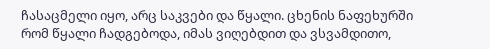ჩასაცმელი იყო, არც საკვები და წყალი. ცხენის ნაფეხურში რომ წყალი ჩადგებოდა, იმას ვიღებდით და ვსვამდითო,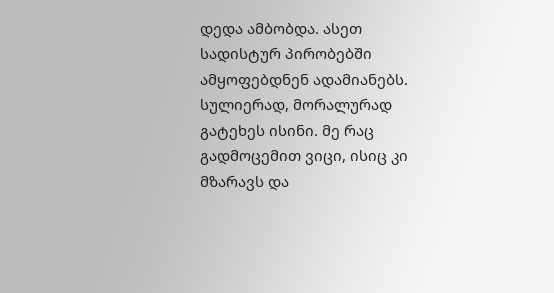დედა ამბობდა. ასეთ სადისტურ პირობებში ამყოფებდნენ ადამიანებს. სულიერად, მორალურად გატეხეს ისინი. მე რაც გადმოცემით ვიცი, ისიც კი მზარავს და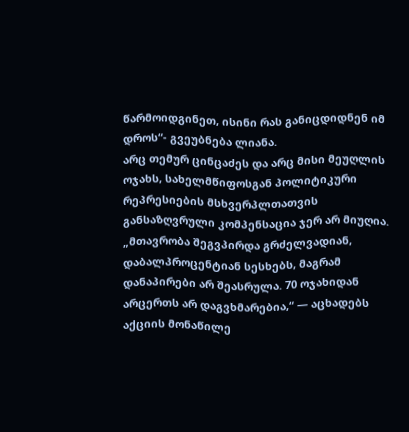წარმოიდგინეთ, ისინი რას განიცდიდნენ იმ დროს“- გვეუბნება ლიანა.
არც თემურ ცინცაძეს და არც მისი მეუღლის ოჯახს, სახელმწიფოსგან პოლიტიკური რეპრესიების მსხვერპლთათვის განსაზღვრული კომპენსაცია ჯერ არ მიუღია.
„მთავრობა შეგვპირდა გრძელვადიან, დაბალპროცენტიან სესხებს, მაგრამ დანაპირები არ შეასრულა. 70 ოჯახიდან არცერთს არ დაგვხმარებია,“ — აცხადებს აქციის მონაწილე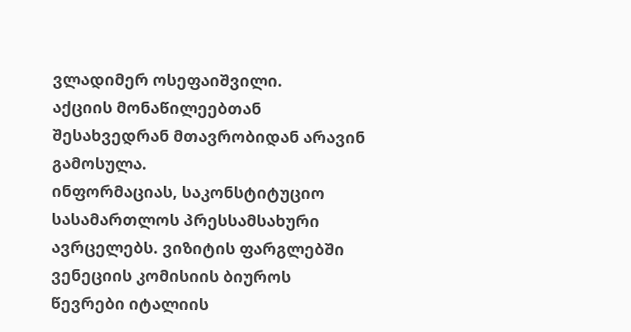ვლადიმერ ოსეფაიშვილი.
აქციის მონაწილეებთან შესახვედრან მთავრობიდან არავინ გამოსულა.
ინფორმაციას, საკონსტიტუციო სასამართლოს პრესსამსახური ავრცელებს. ვიზიტის ფარგლებში ვენეციის კომისიის ბიუროს წევრები იტალიის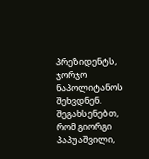პრეზიდენტს, ჯორჯო ნაპოლიტანოს შეხვდნენ. შეგახსენებთ, რომ გიორგი პაპუაშვილი,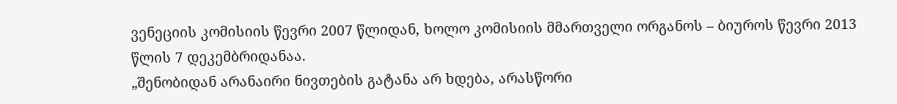ვენეციის კომისიის წევრი 2007 წლიდან, ხოლო კომისიის მმართველი ორგანოს – ბიუროს წევრი 2013 წლის 7 დეკემბრიდანაა.
„შენობიდან არანაირი ნივთების გატანა არ ხდება, არასწორი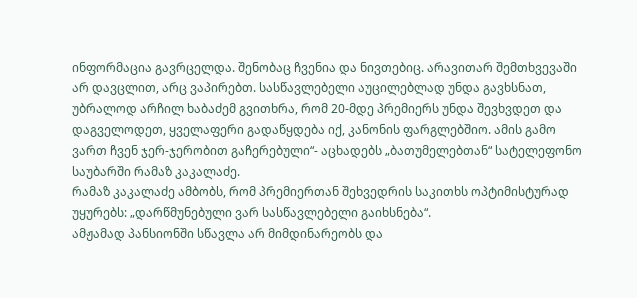ინფორმაცია გავრცელდა. შენობაც ჩვენია და ნივთებიც. არავითარ შემთხვევაში არ დავცლით, არც ვაპირებთ. სასწავლებელი აუცილებლად უნდა გავხსნათ, უბრალოდ არჩილ ხაბაძემ გვითხრა, რომ 20-მდე პრემიერს უნდა შევხვდეთ და დაგველოდეთ, ყველაფერი გადაწყდება იქ, კანონის ფარგლებშიო. ამის გამო ვართ ჩვენ ჯერ-ჯერობით გაჩერებული“- აცხადებს „ბათუმელებთან“ სატელეფონო საუბარში რამაზ კაკალაძე.
რამაზ კაკალაძე ამბობს, რომ პრემიერთან შეხვედრის საკითხს ოპტიმისტურად უყურებს: „დარწმუნებული ვარ სასწავლებელი გაიხსნება“.
ამჟამად პანსიონში სწავლა არ მიმდინარეობს და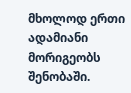მხოლოდ ერთი ადამიანი მორიგეობს შენობაში.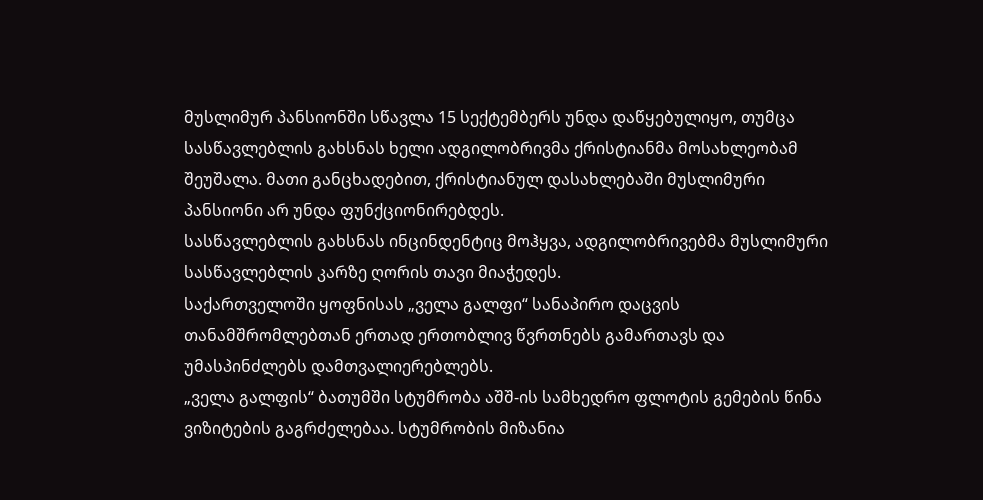მუსლიმურ პანსიონში სწავლა 15 სექტემბერს უნდა დაწყებულიყო, თუმცა სასწავლებლის გახსნას ხელი ადგილობრივმა ქრისტიანმა მოსახლეობამ შეუშალა. მათი განცხადებით, ქრისტიანულ დასახლებაში მუსლიმური პანსიონი არ უნდა ფუნქციონირებდეს.
სასწავლებლის გახსნას ინცინდენტიც მოჰყვა, ადგილობრივებმა მუსლიმური სასწავლებლის კარზე ღორის თავი მიაჭედეს.
საქართველოში ყოფნისას „ველა გალფი“ სანაპირო დაცვის თანამშრომლებთან ერთად ერთობლივ წვრთნებს გამართავს და უმასპინძლებს დამთვალიერებლებს.
„ველა გალფის“ ბათუმში სტუმრობა აშშ-ის სამხედრო ფლოტის გემების წინა ვიზიტების გაგრძელებაა. სტუმრობის მიზანია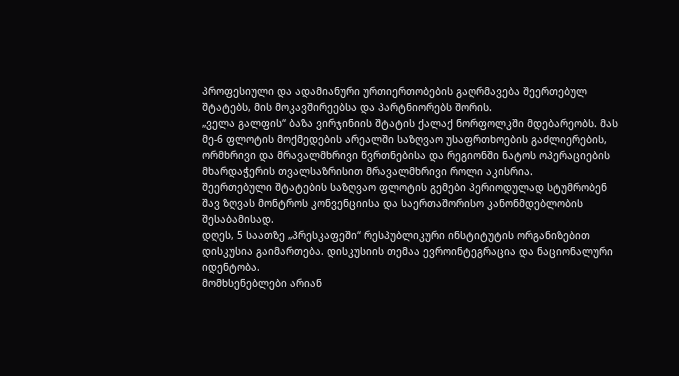პროფესიული და ადამიანური ურთიერთობების გაღრმავება შეერთებულ შტატებს, მის მოკავშირეებსა და პარტნიორებს შორის.
„ველა გალფის“ ბაზა ვირჯინიის შტატის ქალაქ ნორფოლკში მდებარეობს. მას მე-6 ფლოტის მოქმედების არეალში საზღვაო უსაფრთხოების გაძლიერების, ორმხრივი და მრავალმხრივი წვრთნებისა და რეგიონში ნატოს ოპერაციების მხარდაჭერის თვალსაზრისით მრავალმხრივი როლი აკისრია.
შეერთებული შტატების საზღვაო ფლოტის გემები პერიოდულად სტუმრობენ შავ ზღვას მონტროს კონვენციისა და საერთაშორისო კანონმდებლობის შესაბამისად.
დღეს, 5 საათზე „პრესკაფეში“ რესპუბლიკური ინსტიტუტის ორგანიზებით დისკუსია გაიმართება. დისკუსიის თემაა ევროინტეგრაცია და ნაციონალური იდენტობა.
მომხსენებლები არიან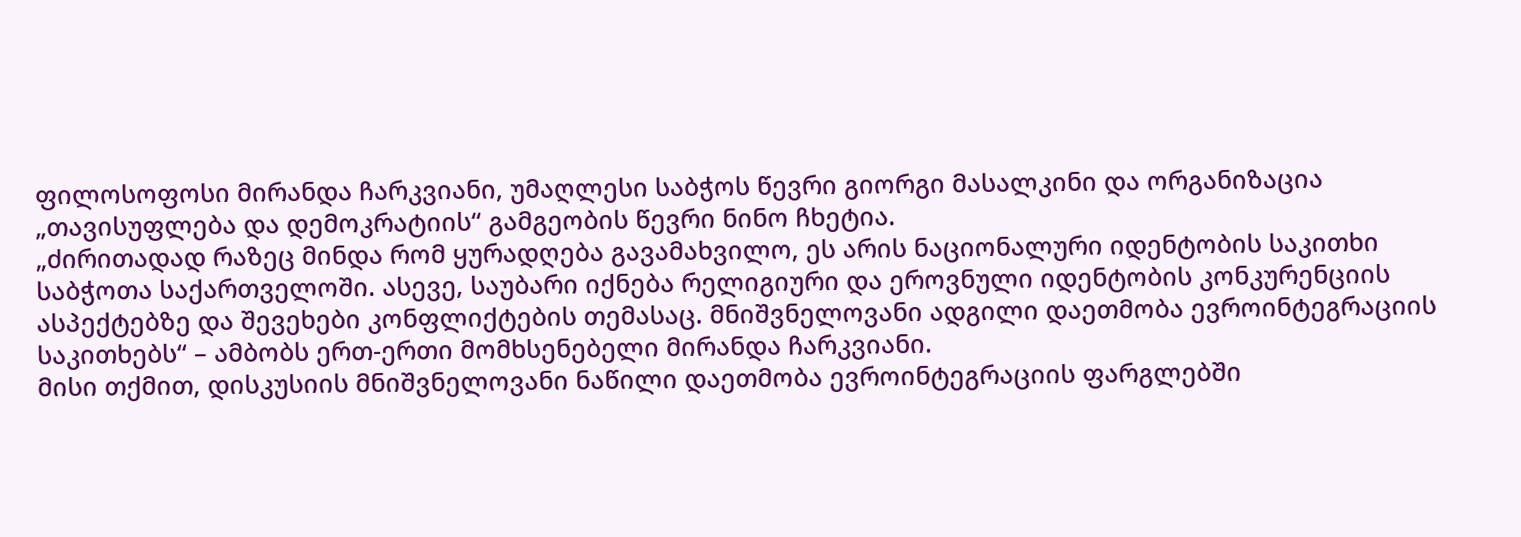ფილოსოფოსი მირანდა ჩარკვიანი, უმაღლესი საბჭოს წევრი გიორგი მასალკინი და ორგანიზაცია „თავისუფლება და დემოკრატიის“ გამგეობის წევრი ნინო ჩხეტია.
„ძირითადად რაზეც მინდა რომ ყურადღება გავამახვილო, ეს არის ნაციონალური იდენტობის საკითხი საბჭოთა საქართველოში. ასევე, საუბარი იქნება რელიგიური და ეროვნული იდენტობის კონკურენციის ასპექტებზე და შევეხები კონფლიქტების თემასაც. მნიშვნელოვანი ადგილი დაეთმობა ევროინტეგრაციის საკითხებს“ – ამბობს ერთ-ერთი მომხსენებელი მირანდა ჩარკვიანი.
მისი თქმით, დისკუსიის მნიშვნელოვანი ნაწილი დაეთმობა ევროინტეგრაციის ფარგლებში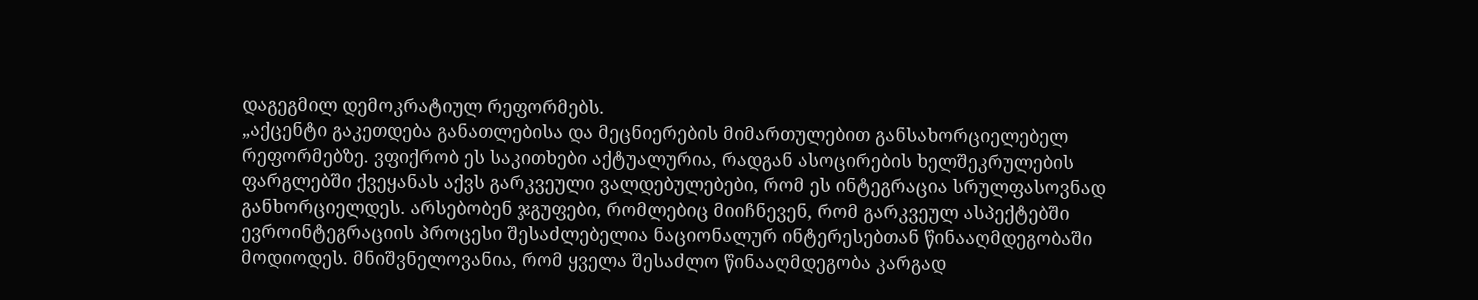დაგეგმილ დემოკრატიულ რეფორმებს.
„აქცენტი გაკეთდება განათლებისა და მეცნიერების მიმართულებით განსახორციელებელ რეფორმებზე. ვფიქრობ ეს საკითხები აქტუალურია, რადგან ასოცირების ხელშეკრულების ფარგლებში ქვეყანას აქვს გარკვეული ვალდებულებები, რომ ეს ინტეგრაცია სრულფასოვნად განხორციელდეს. არსებობენ ჯგუფები, რომლებიც მიიჩნევენ, რომ გარკვეულ ასპექტებში ევროინტეგრაციის პროცესი შესაძლებელია ნაციონალურ ინტერესებთან წინააღმდეგობაში მოდიოდეს. მნიშვნელოვანია, რომ ყველა შესაძლო წინააღმდეგობა კარგად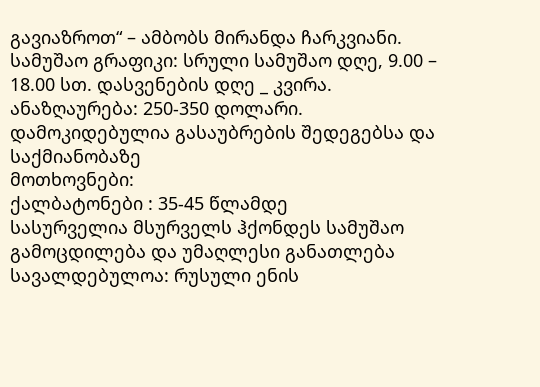გავიაზროთ“ – ამბობს მირანდა ჩარკვიანი.
სამუშაო გრაფიკი: სრული სამუშაო დღე, 9.00 – 18.00 სთ. დასვენების დღე _ კვირა.
ანაზღაურება: 250-350 დოლარი. დამოკიდებულია გასაუბრების შედეგებსა და საქმიანობაზე
მოთხოვნები:
ქალბატონები : 35-45 წლამდე
სასურველია მსურველს ჰქონდეს სამუშაო გამოცდილება და უმაღლესი განათლება სავალდებულოა: რუსული ენის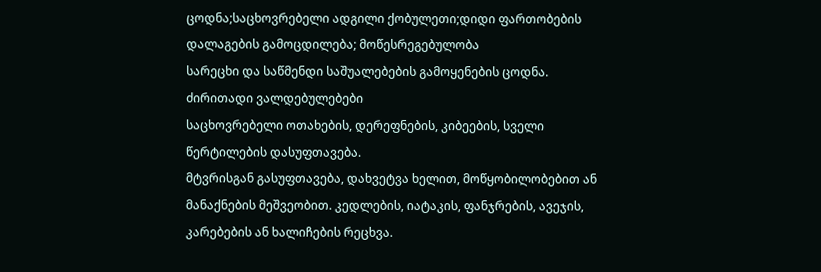ცოდნა;საცხოვრებელი ადგილი ქობულეთი;დიდი ფართობების დალაგების გამოცდილება; მოწესრეგებულობა
სარეცხი და საწმენდი საშუალებების გამოყენების ცოდნა.
ძირითადი ვალდებულებები
საცხოვრებელი ოთახების, დერეფნების, კიბეების, სველი წერტილების დასუფთავება.
მტვრისგან გასუფთავება, დახვეტვა ხელით, მოწყობილობებით ან მანაქნების მეშვეობით. კედლების, იატაკის, ფანჯრების, ავეჯის, კარებების ან ხალიჩების რეცხვა.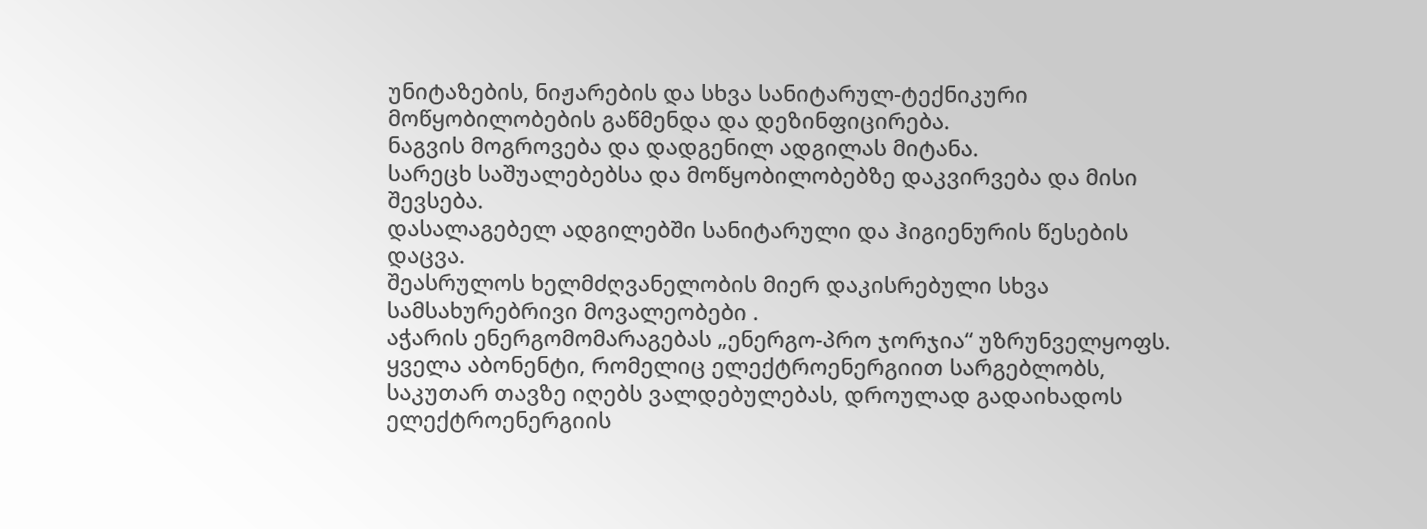უნიტაზების, ნიჟარების და სხვა სანიტარულ-ტექნიკური მოწყობილობების გაწმენდა და დეზინფიცირება.
ნაგვის მოგროვება და დადგენილ ადგილას მიტანა.
სარეცხ საშუალებებსა და მოწყობილობებზე დაკვირვება და მისი შევსება.
დასალაგებელ ადგილებში სანიტარული და ჰიგიენურის წესების დაცვა.
შეასრულოს ხელმძღვანელობის მიერ დაკისრებული სხვა სამსახურებრივი მოვალეობები .
აჭარის ენერგომომარაგებას „ენერგო-პრო ჯორჯია“ უზრუნველყოფს. ყველა აბონენტი, რომელიც ელექტროენერგიით სარგებლობს, საკუთარ თავზე იღებს ვალდებულებას, დროულად გადაიხადოს ელექტროენერგიის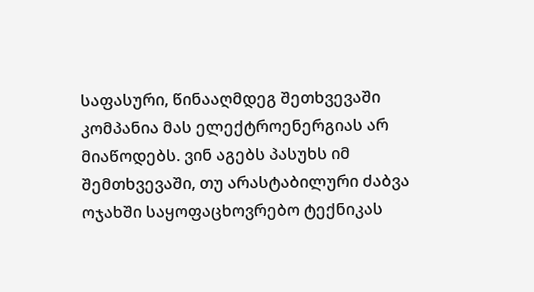საფასური, წინააღმდეგ შეთხვევაში კომპანია მას ელექტროენერგიას არ მიაწოდებს. ვინ აგებს პასუხს იმ შემთხვევაში, თუ არასტაბილური ძაბვა ოჯახში საყოფაცხოვრებო ტექნიკას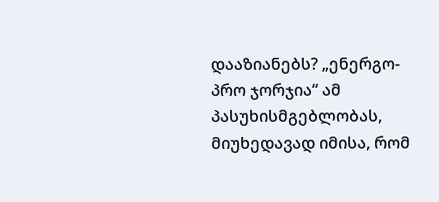დააზიანებს? „ენერგო-პრო ჯორჯია“ ამ პასუხისმგებლობას, მიუხედავად იმისა, რომ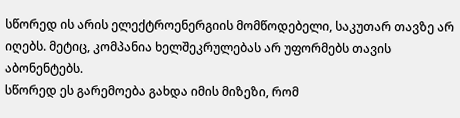სწორედ ის არის ელექტროენერგიის მომწოდებელი, საკუთარ თავზე არ იღებს. მეტიც, კომპანია ხელშეკრულებას არ უფორმებს თავის აბონენტებს.
სწორედ ეს გარემოება გახდა იმის მიზეზი, რომ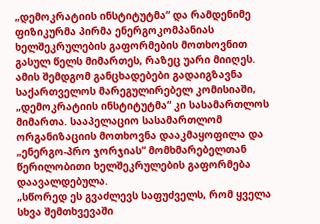„დემოკრატიის ინსტიტუტმა“ და რამდენიმე ფიზიკურმა პირმა ენერგოკომპანიას ხელშეკრულების გაფორმების მოთხოვნით გასულ წელს მიმართეს, რაზეც უარი მიიღეს. ამის შემდგომ განცხადებები გადაიგზავნა საქართველოს მარეგულირებელ კომისიაში, „დემოკრატიის ინსტიტუტმა“ კი სასამართლოს მიმართა. სააპელაციო სასამართლომ ორგანიზაციის მოთხოვნა დააკმაყოფილა და „ენერგო-პრო ჯორჯიას“ მომხმარებელთან წერილობითი ხელშეკრულების გაფორმება დაავალდებულა.
„სწორედ ეს გვაძლევს საფუძველს, რომ ყველა სხვა შემთხვევაში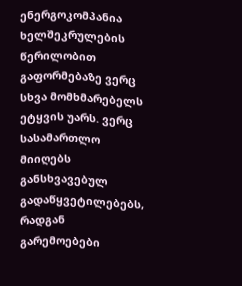ენერგოკომპანია ხელშეკრულების წერილობით გაფორმებაზე ვერც სხვა მომხმარებელს ეტყვის უარს. ვერც სასამართლო მიიღებს განსხვავებულ გადაწყვეტილებებს, რადგან გარემოებები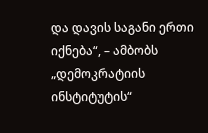და დავის საგანი ერთი იქნება“, – ამბობს „დემოკრატიის ინსტიტუტის“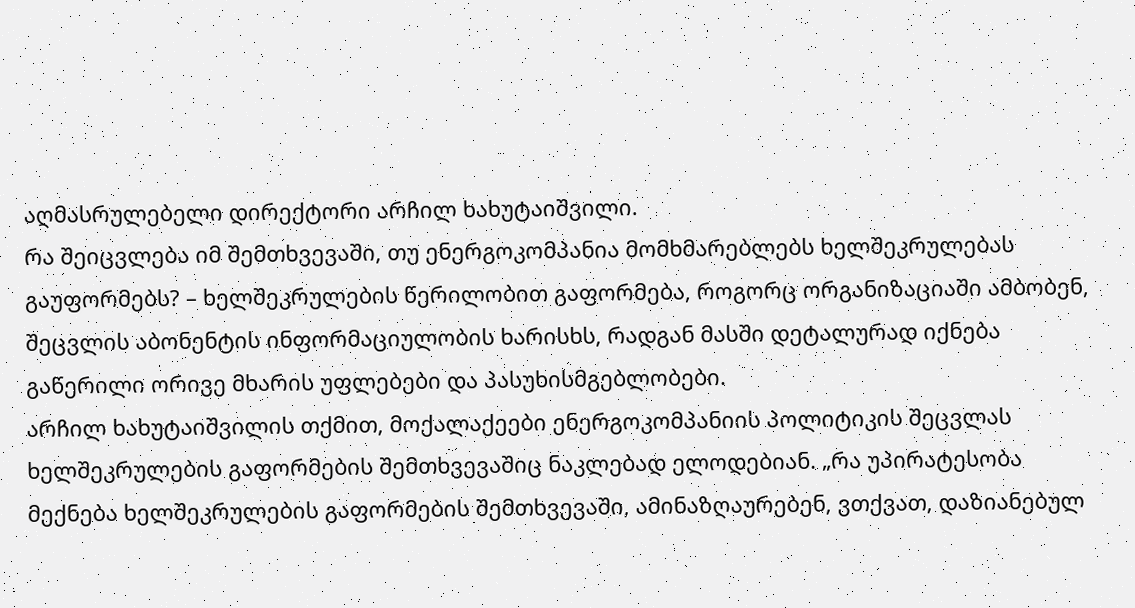აღმასრულებელი დირექტორი არჩილ ხახუტაიშვილი.
რა შეიცვლება იმ შემთხვევაში, თუ ენერგოკომპანია მომხმარებლებს ხელშეკრულებას გაუფორმებს? – ხელშეკრულების წერილობით გაფორმება, როგორც ორგანიზაციაში ამბობენ, შეცვლის აბონენტის ინფორმაციულობის ხარისხს, რადგან მასში დეტალურად იქნება გაწერილი ორივე მხარის უფლებები და პასუხისმგებლობები.
არჩილ ხახუტაიშვილის თქმით, მოქალაქეები ენერგოკომპანიის პოლიტიკის შეცვლას ხელშეკრულების გაფორმების შემთხვევაშიც ნაკლებად ელოდებიან. „რა უპირატესობა მექნება ხელშეკრულების გაფორმების შემთხვევაში, ამინაზღაურებენ, ვთქვათ, დაზიანებულ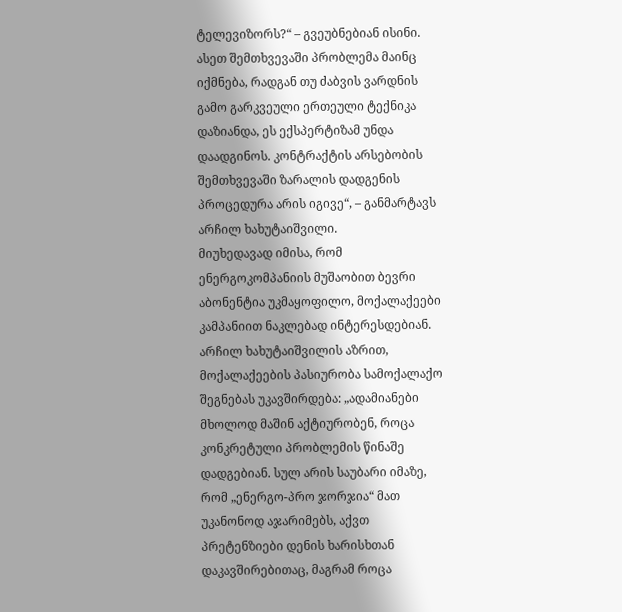ტელევიზორს?“ – გვეუბნებიან ისინი. ასეთ შემთხვევაში პრობლემა მაინც იქმნება, რადგან თუ ძაბვის ვარდნის გამო გარკვეული ერთეული ტექნიკა დაზიანდა, ეს ექსპერტიზამ უნდა დაადგინოს. კონტრაქტის არსებობის შემთხვევაში ზარალის დადგენის პროცედურა არის იგივე“, – განმარტავს არჩილ ხახუტაიშვილი.
მიუხედავად იმისა, რომ ენერგოკომპანიის მუშაობით ბევრი აბონენტია უკმაყოფილო, მოქალაქეები კამპანიით ნაკლებად ინტერესდებიან. არჩილ ხახუტაიშვილის აზრით, მოქალაქეების პასიურობა სამოქალაქო შეგნებას უკავშირდება: „ადამიანები მხოლოდ მაშინ აქტიურობენ, როცა კონკრეტული პრობლემის წინაშე დადგებიან. სულ არის საუბარი იმაზე, რომ „ენერგო-პრო ჯორჯია“ მათ უკანონოდ აჯარიმებს, აქვთ პრეტენზიები დენის ხარისხთან დაკავშირებითაც, მაგრამ როცა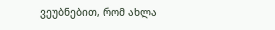ვეუბნებით, რომ ახლა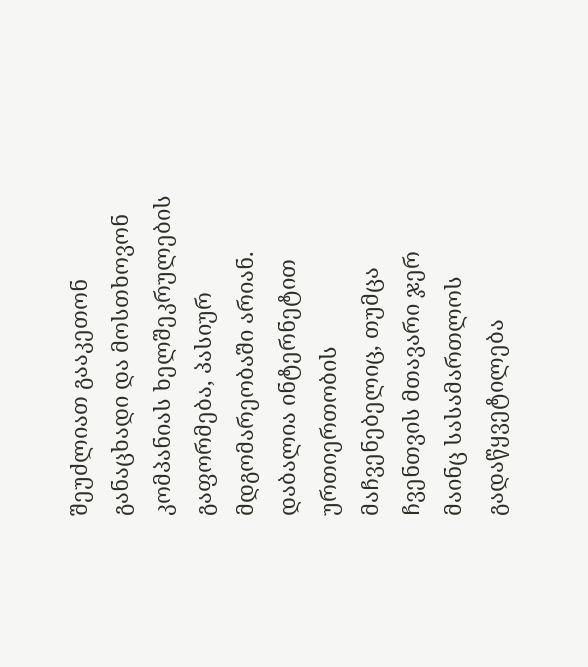შეუძლიათ გააკეთონ განაცხადი და მოსთხოვონ კომპანიას ხელშეკრულების გაფორმება, პასიურ მდგომარეობაში არიან. დაბალია ინტერნეტით ურთიერთობის მაჩვენებელიც, თუმცა ჩვენთვის მთავარი ჯერ მაინც სასამართლოს გადაწყვეტილება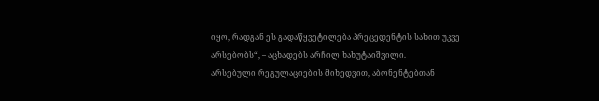იყო, რადგან ეს გადაწყვეტილება პრეცედენტის სახით უკვე არსებობს“, – აცხადებს არჩილ ხახუტაიშვილი.
არსებული რეგულაციების მიხედვით, აბონენტებთან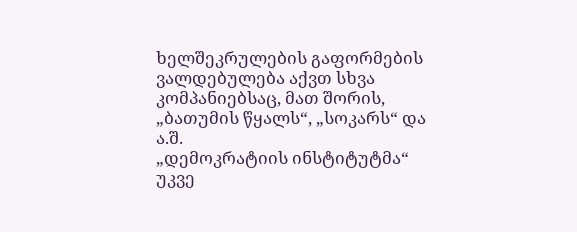ხელშეკრულების გაფორმების ვალდებულება აქვთ სხვა კომპანიებსაც, მათ შორის, „ბათუმის წყალს“, „სოკარს“ და ა.შ.
„დემოკრატიის ინსტიტუტმა“ უკვე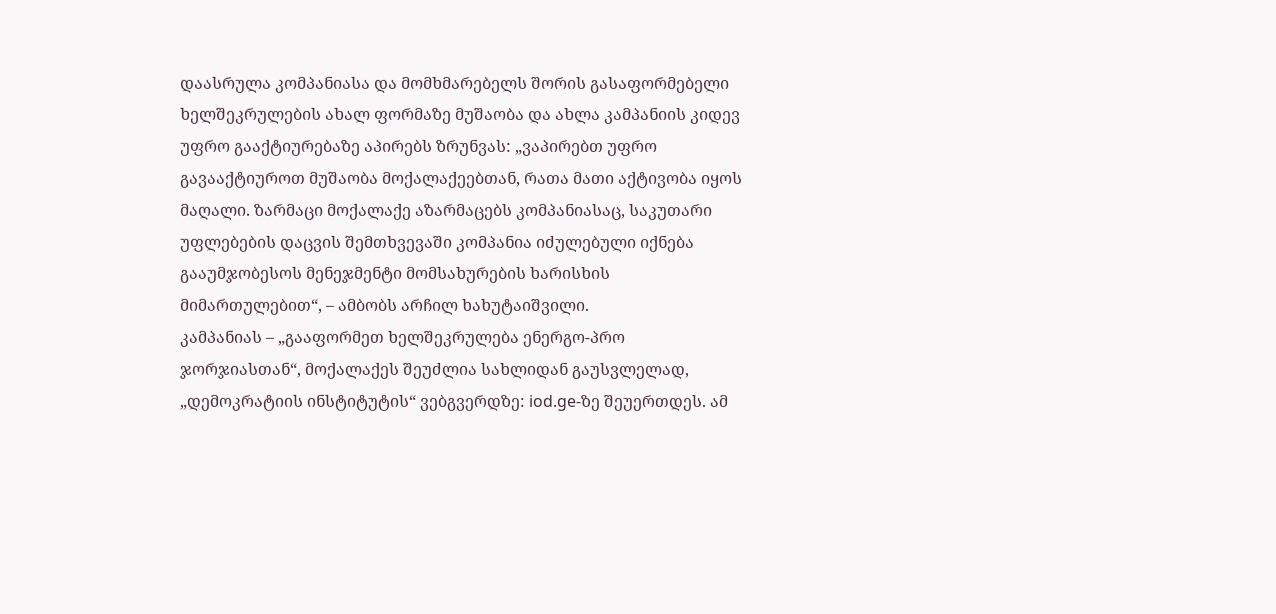დაასრულა კომპანიასა და მომხმარებელს შორის გასაფორმებელი ხელშეკრულების ახალ ფორმაზე მუშაობა და ახლა კამპანიის კიდევ უფრო გააქტიურებაზე აპირებს ზრუნვას: „ვაპირებთ უფრო გავააქტიუროთ მუშაობა მოქალაქეებთან, რათა მათი აქტივობა იყოს მაღალი. ზარმაცი მოქალაქე აზარმაცებს კომპანიასაც, საკუთარი უფლებების დაცვის შემთხვევაში კომპანია იძულებული იქნება გააუმჯობესოს მენეჯმენტი მომსახურების ხარისხის მიმართულებით“, – ამბობს არჩილ ხახუტაიშვილი.
კამპანიას – „გააფორმეთ ხელშეკრულება ენერგო-პრო ჯორჯიასთან“, მოქალაქეს შეუძლია სახლიდან გაუსვლელად, „დემოკრატიის ინსტიტუტის“ ვებგვერდზე: iod.ge-ზე შეუერთდეს. ამ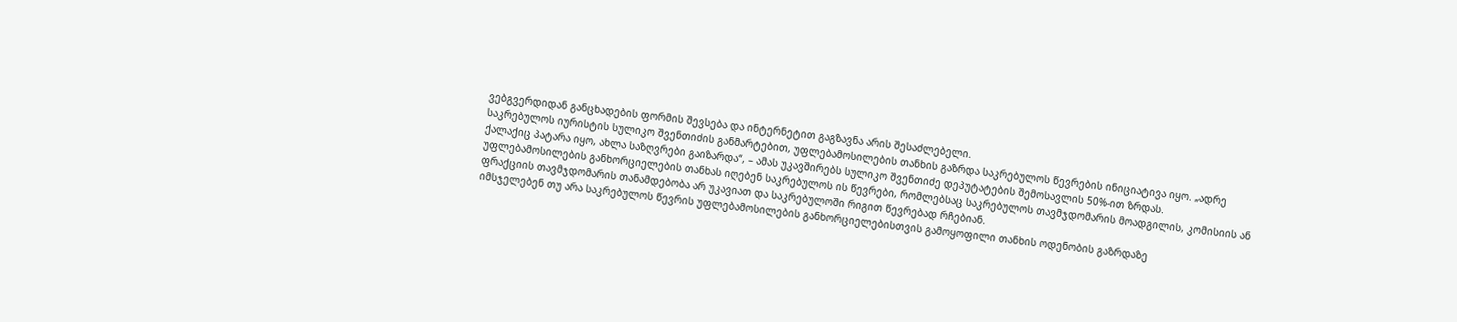ვებგვერდიდან განცხადების ფორმის შევსება და ინტერნეტით გაგზავნა არის შესაძლებელი.
საკრებულოს იურისტის სულიკო შვენთიძის განმარტებით, უფლებამოსილების თანხის გაზრდა საკრებულოს წევრების ინიციატივა იყო. „ადრე ქალაქიც პატარა იყო, ახლა საზღვრები გაიზარდა“, – ამას უკავშირებს სულიკო შვენთიძე დეპუტატების შემოსავლის 50%-ით ზრდას.
უფლებამოსილების განხორციელების თანხას იღებენ საკრებულოს ის წევრები, რომლებსაც საკრებულოს თავმჯდომარის მოადგილის, კომისიის ან ფრაქციის თავმჯდომარის თანამდებობა არ უკავიათ და საკრებულოში რიგით წევრებად რჩებიან.
იმსჯელებენ თუ არა საკრებულოს წევრის უფლებამოსილების განხორციელებისთვის გამოყოფილი თანხის ოდენობის გაზრდაზე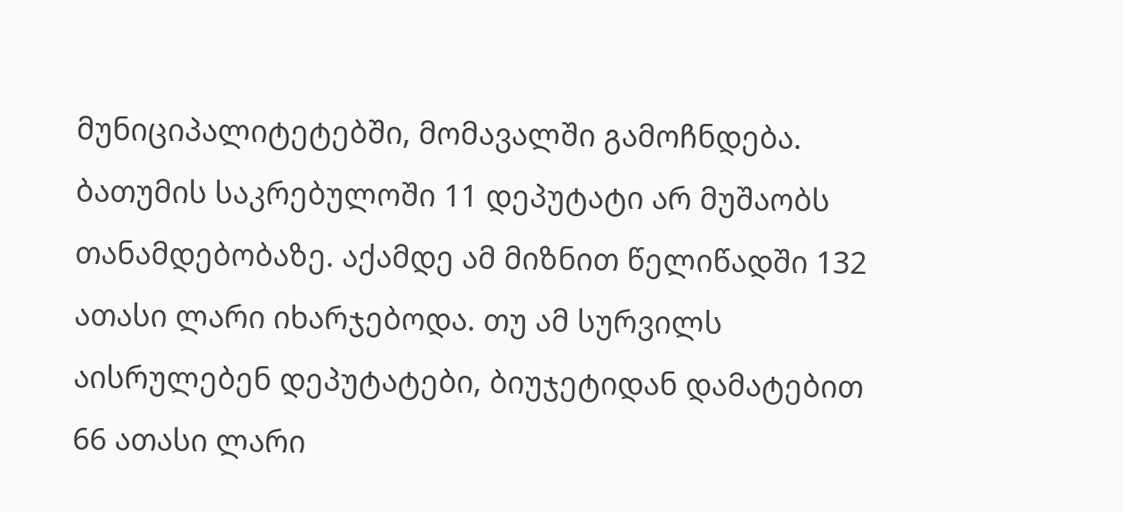მუნიციპალიტეტებში, მომავალში გამოჩნდება.
ბათუმის საკრებულოში 11 დეპუტატი არ მუშაობს თანამდებობაზე. აქამდე ამ მიზნით წელიწადში 132 ათასი ლარი იხარჯებოდა. თუ ამ სურვილს აისრულებენ დეპუტატები, ბიუჯეტიდან დამატებით 66 ათასი ლარი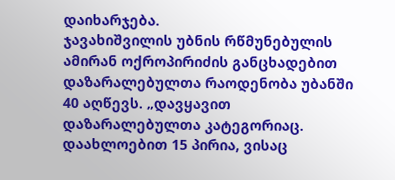დაიხარჯება.
ჯავახიშვილის უბნის რწმუნებულის ამირან ოქროპირიძის განცხადებით დაზარალებულთა რაოდენობა უბანში 40 აღწევს. „დავყავით დაზარალებულთა კატეგორიაც. დაახლოებით 15 პირია, ვისაც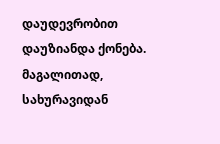დაუდევრობით დაუზიანდა ქონება. მაგალითად, სახურავიდან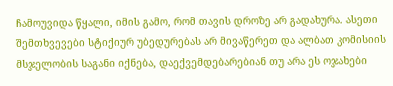ჩამოუვიდა წყალი, იმის გამო, რომ თავის დროზე არ გადახურა. ასეთი შემთხვევები სტიქიურ უბედურებას არ მივაწერეთ და ალბათ კომისიის მსჯელობის საგანი იქნება, დაექვემდებარებიან თუ არა ეს ოჯახები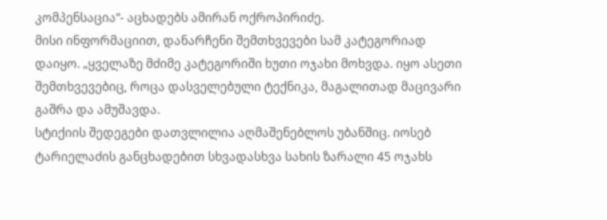კომპენსაცია“- აცხადებს ამირან ოქროპირიძე.
მისი ინფორმაციით, დანარჩენი შემთხვევები სამ კატეგორიად დაიყო. „ყველაზე მძიმე კატეგორიში ხუთი ოჯახი მოხვდა. იყო ასეთი შემთხვევებიც, როცა დასველებული ტექნიკა, მაგალითად მაცივარი გაშრა და ამუშავდა.
სტიქიის შედეგები დათვლილია აღმაშენებლოს უბანშიც. იოსებ ტარიელაძის განცხადებით სხვადასხვა სახის ზარალი 45 ოჯახს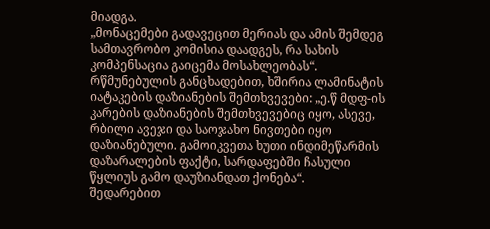მიადგა.
„მონაცემები გადავეცით მერიას და ამის შემდეგ სამთავრობო კომისია დაადგეს, რა სახის კომპენსაცია გაიცემა მოსახლეობას“. რწმუნებულის განცხადებით, ხშირია ლამინატის იატაკების დაზიანების შემთხვევები: „ე.წ მდფ-ის კარების დაზიანების შემთხვევებიც იყო, ასევე, რბილი ავეჯი და საოჯახო ნივთები იყო დაზიანებული. გამოიკვეთა ხუთი ინდიმეწარმის დაზარალების ფაქტი, სარდაფებში ჩასული წყლიუს გამო დაუზიანდათ ქონება“.
შედარებით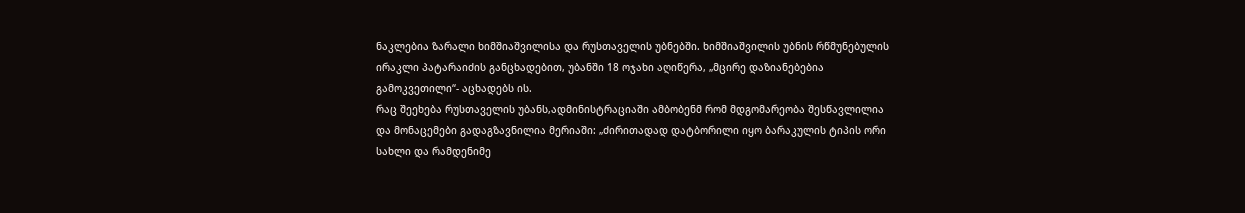ნაკლებია ზარალი ხიმშიაშვილისა და რუსთაველის უბნებში. ხიმშიაშვილის უბნის რწმუნებულის ირაკლი პატარაიძის განცხადებით, უბანში 18 ოჯახი აღიწერა, „მცირე დაზიანებებია გამოკვეთილი“- აცხადებს ის.
რაც შეეხება რუსთაველის უბანს,ადმინისტრაციაში ამბობენმ რომ მდგომარეობა შესწავლილია და მონაცემები გადაგზავნილია მერიაში: „ძირითადად დატბორილი იყო ბარაკულის ტიპის ორი სახლი და რამდენიმე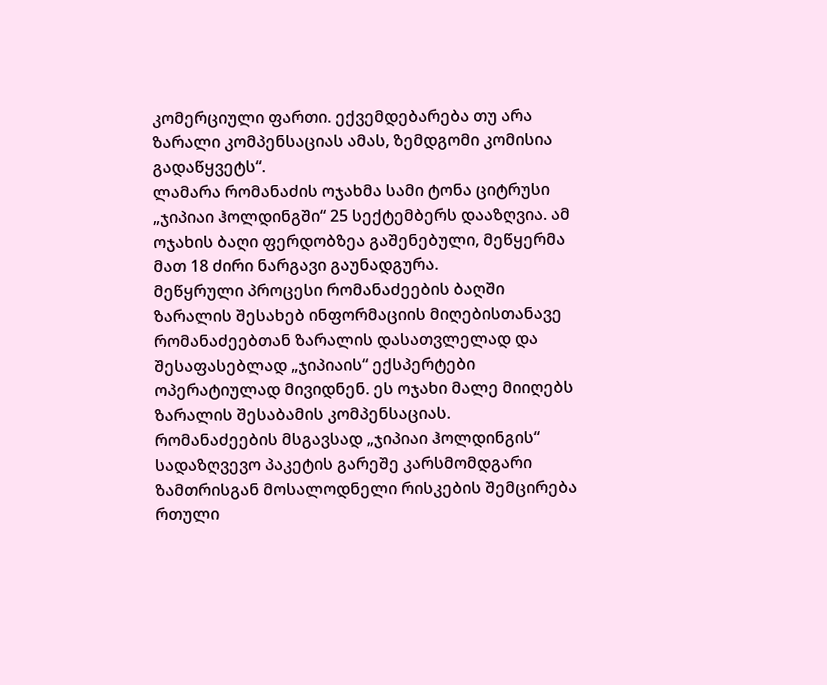კომერციული ფართი. ექვემდებარება თუ არა ზარალი კომპენსაციას ამას, ზემდგომი კომისია გადაწყვეტს“.
ლამარა რომანაძის ოჯახმა სამი ტონა ციტრუსი „ჯიპიაი ჰოლდინგში“ 25 სექტემბერს დააზღვია. ამ ოჯახის ბაღი ფერდობზეა გაშენებული, მეწყერმა მათ 18 ძირი ნარგავი გაუნადგურა.
მეწყრული პროცესი რომანაძეების ბაღში
ზარალის შესახებ ინფორმაციის მიღებისთანავე რომანაძეებთან ზარალის დასათვლელად და შესაფასებლად „ჯიპიაის“ ექსპერტები ოპერატიულად მივიდნენ. ეს ოჯახი მალე მიიღებს ზარალის შესაბამის კომპენსაციას.
რომანაძეების მსგავსად „ჯიპიაი ჰოლდინგის“ სადაზღვევო პაკეტის გარეშე კარსმომდგარი ზამთრისგან მოსალოდნელი რისკების შემცირება რთული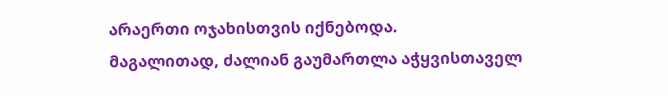არაერთი ოჯახისთვის იქნებოდა.
მაგალითად, ძალიან გაუმართლა აჭყვისთაველ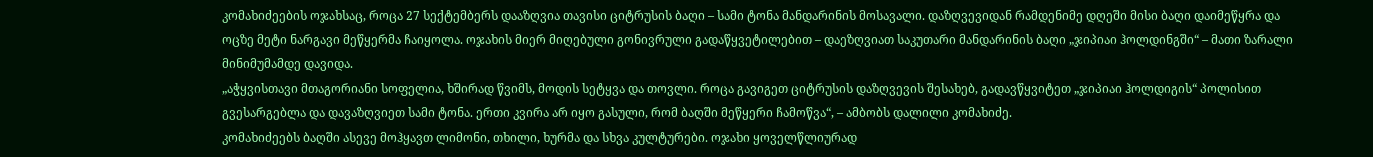კომახიძეების ოჯახსაც, როცა 27 სექტემბერს დააზღვია თავისი ციტრუსის ბაღი – სამი ტონა მანდარინის მოსავალი. დაზღვევიდან რამდენიმე დღეში მისი ბაღი დაიმეწყრა და ოცზე მეტი ნარგავი მეწყერმა ჩაიყოლა. ოჯახის მიერ მიღებული გონივრული გადაწყვეტილებით – დაეზღვიათ საკუთარი მანდარინის ბაღი „ჯიპიაი ჰოლდინგში“ – მათი ზარალი მინიმუმამდე დავიდა.
„აჭყვისთავი მთაგორიანი სოფელია, ხშირად წვიმს, მოდის სეტყვა და თოვლი. როცა გავიგეთ ციტრუსის დაზღვევის შესახებ, გადავწყვიტეთ „ჯიპიაი ჰოლდიგის“ პოლისით გვესარგებლა და დავაზღვიეთ სამი ტონა. ერთი კვირა არ იყო გასული, რომ ბაღში მეწყერი ჩამოწვა“, – ამბობს დალილი კომახიძე.
კომახიძეებს ბაღში ასევე მოჰყავთ ლიმონი, თხილი, ხურმა და სხვა კულტურები. ოჯახი ყოველწლიურად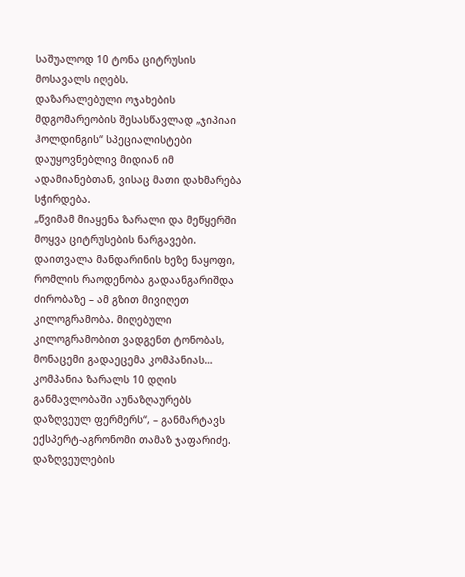საშუალოდ 10 ტონა ციტრუსის მოსავალს იღებს.
დაზარალებული ოჯახების მდგომარეობის შესასწავლად „ჯიპიაი ჰოლდინგის“ სპეციალისტები დაუყოვნებლივ მიდიან იმ ადამიანებთან, ვისაც მათი დახმარება სჭირდება.
„წვიმამ მიაყენა ზარალი და მეწყერში მოყვა ციტრუსების ნარგავები. დაითვალა მანდარინის ხეზე ნაყოფი, რომლის რაოდენობა გადაანგარიშდა ძირობაზე – ამ გზით მივიღეთ კილოგრამობა. მიღებული კილოგრამობით ვადგენთ ტონობას, მონაცემი გადაეცემა კომპანიას… კომპანია ზარალს 10 დღის განმავლობაში აუნაზღაურებს დაზღვეულ ფერმერს“, – განმარტავს ექსპერტ-აგრონომი თამაზ ჯაფარიძე.
დაზღვეულების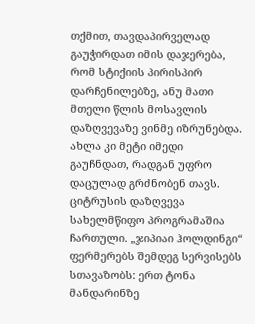თქმით, თავდაპირველად გაუჭირდათ იმის დაჯერება, რომ სტიქიის პირისპირ დარჩენილებზე, ანუ მათი მთელი წლის მოსავლის დაზღვევაზე ვინმე იზრუნებდა. ახლა კი მეტი იმედი გაუჩნდათ, რადგან უფრო დაცულად გრძნობენ თავს.
ციტრუსის დაზღვევა სახელმწიფო პროგრამაშია ჩართული. „ჯიპიაი ჰოლდინგი“ ფერმერებს შემდეგ სერვისებს სთავაზობს: ერთ ტონა მანდარინზე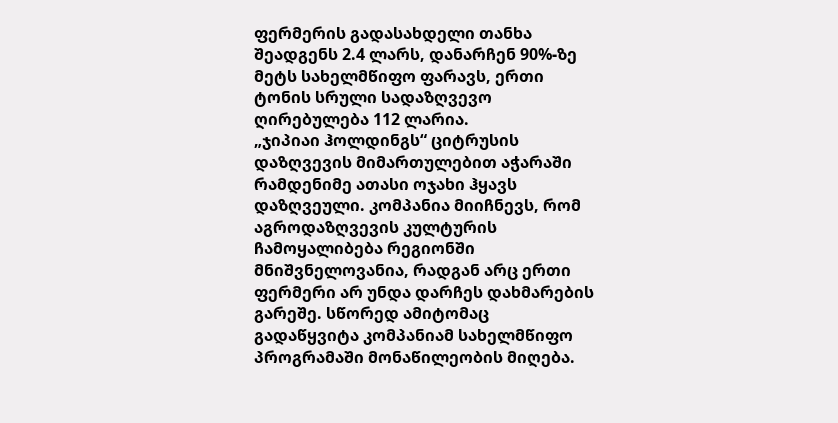ფერმერის გადასახდელი თანხა შეადგენს 2.4 ლარს, დანარჩენ 90%-ზე მეტს სახელმწიფო ფარავს, ერთი ტონის სრული სადაზღვევო ღირებულება 112 ლარია.
„ჯიპიაი ჰოლდინგს“ ციტრუსის დაზღვევის მიმართულებით აჭარაში რამდენიმე ათასი ოჯახი ჰყავს დაზღვეული. კომპანია მიიჩნევს, რომ აგროდაზღვევის კულტურის ჩამოყალიბება რეგიონში მნიშვნელოვანია, რადგან არც ერთი ფერმერი არ უნდა დარჩეს დახმარების გარეშე. სწორედ ამიტომაც გადაწყვიტა კომპანიამ სახელმწიფო პროგრამაში მონაწილეობის მიღება.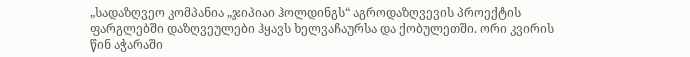„სადაზღვეო კომპანია „ჯიპიაი ჰოლდინგს“ აგროდაზღვევის პროექტის ფარგლებში დაზღვეულები ჰყავს ხელვაჩაურსა და ქობულეთში. ორი კვირის წინ აჭარაში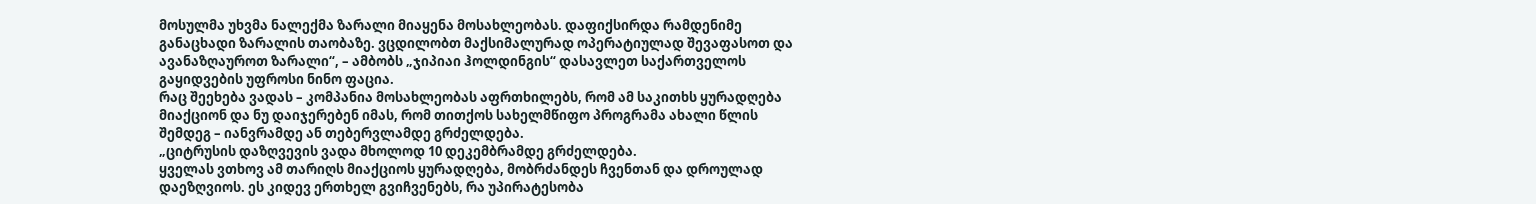მოსულმა უხვმა ნალექმა ზარალი მიაყენა მოსახლეობას. დაფიქსირდა რამდენიმე განაცხადი ზარალის თაობაზე. ვცდილობთ მაქსიმალურად ოპერატიულად შევაფასოთ და ავანაზღაუროთ ზარალი“, – ამბობს „ჯიპიაი ჰოლდინგის“ დასავლეთ საქართველოს გაყიდვების უფროსი ნინო ფაცია.
რაც შეეხება ვადას – კომპანია მოსახლეობას აფრთხილებს, რომ ამ საკითხს ყურადღება მიაქციონ და ნუ დაიჯერებენ იმას, რომ თითქოს სახელმწიფო პროგრამა ახალი წლის შემდეგ – იანვრამდე ან თებერვლამდე გრძელდება.
„ციტრუსის დაზღვევის ვადა მხოლოდ 10 დეკემბრამდე გრძელდება.
ყველას ვთხოვ ამ თარიღს მიაქციოს ყურადღება, მობრძანდეს ჩვენთან და დროულად დაეზღვიოს. ეს კიდევ ერთხელ გვიჩვენებს, რა უპირატესობა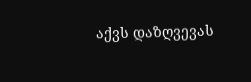აქვს დაზღვევას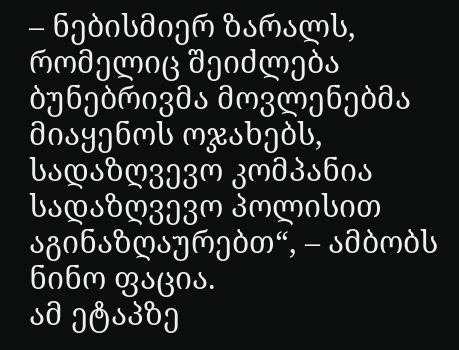– ნებისმიერ ზარალს, რომელიც შეიძლება ბუნებრივმა მოვლენებმა მიაყენოს ოჯახებს, სადაზღვევო კომპანია სადაზღვევო პოლისით აგინაზღაურებთ“, – ამბობს ნინო ფაცია.
ამ ეტაპზე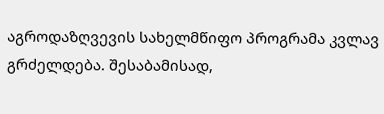აგროდაზღვევის სახელმწიფო პროგრამა კვლავ გრძელდება. შესაბამისად,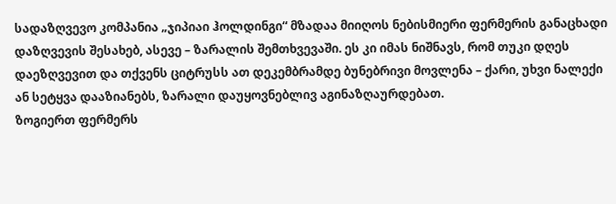სადაზღვევო კომპანია „ჯიპიაი ჰოლდინგი“ მზადაა მიიღოს ნებისმიერი ფერმერის განაცხადი დაზღვევის შესახებ, ასევე – ზარალის შემთხვევაში. ეს კი იმას ნიშნავს, რომ თუკი დღეს დაეზღვევით და თქვენს ციტრუსს ათ დეკემბრამდე ბუნებრივი მოვლენა – ქარი, უხვი ნალექი ან სეტყვა დააზიანებს, ზარალი დაუყოვნებლივ აგინაზღაურდებათ.
ზოგიერთ ფერმერს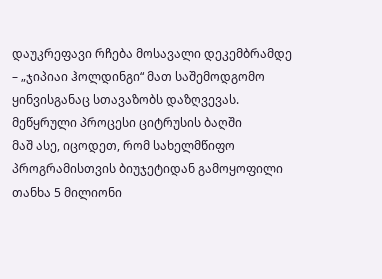დაუკრეფავი რჩება მოსავალი დეკემბრამდე – „ჯიპიაი ჰოლდინგი“ მათ საშემოდგომო ყინვისგანაც სთავაზობს დაზღვევას.
მეწყრული პროცესი ციტრუსის ბაღში
მაშ ასე, იცოდეთ, რომ სახელმწიფო პროგრამისთვის ბიუჯეტიდან გამოყოფილი თანხა 5 მილიონი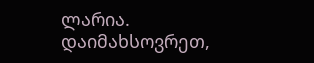ლარია. დაიმახსოვრეთ,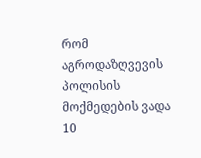რომ აგროდაზღვევის პოლისის მოქმედების ვადა 10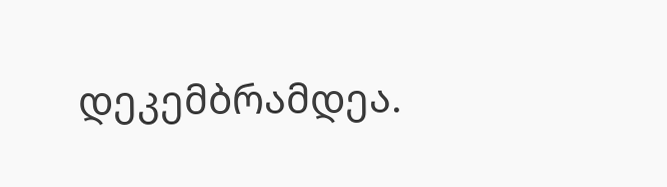დეკემბრამდეა.